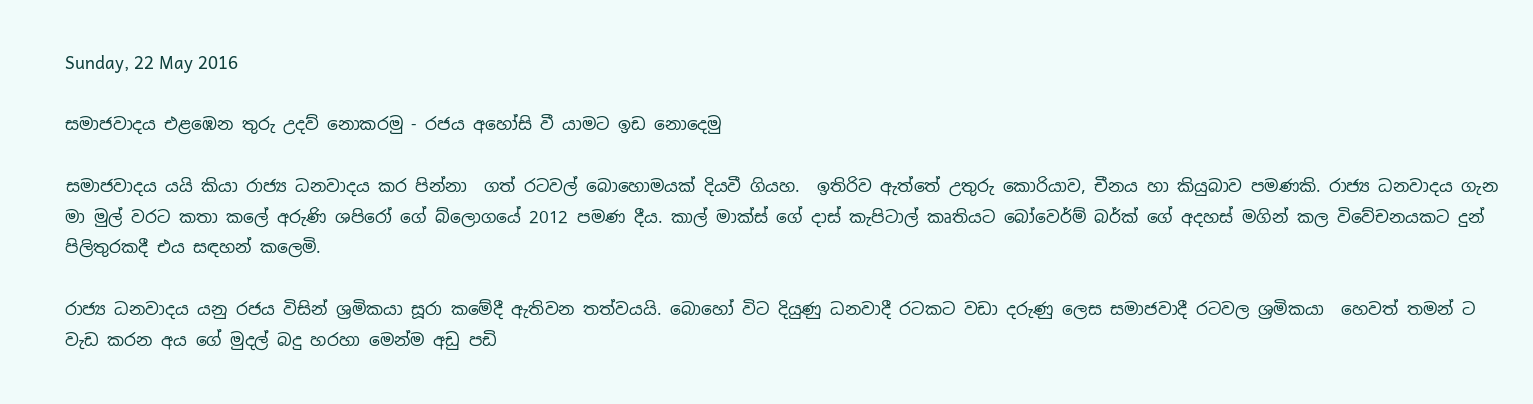Sunday, 22 May 2016

සමාජවාදය එළඹෙන තුරු උදව් නොකරමු - රජය අහෝසි වී යාමට ඉඩ නොදෙමු

සමාජවාදය යයි කියා රාජ්‍ය ධනවාදය කර පින්නා  ගත් රටවල් බොහොමයක් දියවී ගියහ.  ඉතිරිව ඇත්තේ උතුරු කොරියාව, චීනය හා කියුබාව පමණකි. රාජ්‍ය ධනවාදය ගැන මා මුල් වරට කතා කලේ අරුණි ශපිරෝ ගේ බ්ලොගයේ 2012 පමණ දීය. කාල් මාක්ස් ගේ දාස් කැපිටාල් කෘතියට බෝවෙර්ම් බර්ක් ගේ අදහස් මගින් කල විවේචනයකට දුන් පිලිතුරකදී එය සඳහන් කලෙමි.

රාජ්‍ය ධනවාදය යනු රජය විසින් ශ්‍රමිකයා සූරා කමේදී ඇතිවන තත්වයයි. බොහෝ විට දියුණු ධනවාදී රටකට වඩා දරුණු ලෙස සමාජවාදී රටවල ශ්‍රමිකයා  හෙවත් තමන් ට වැඩ කරන අය ගේ මුදල් බදු හරහා මෙන්ම අඩු පඩි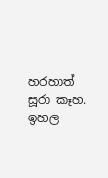හරහාත් සූරා කෑහ. ඉහල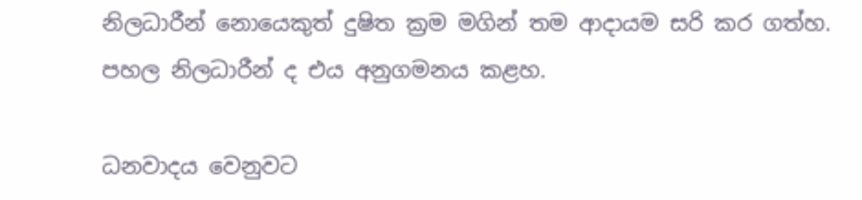නිලධාරීන් නොයෙකුත් දුෂිත ක්‍රම මගින් තම ආදායම සරි කර ගත්හ.  පහල නිලධාරීන් ද එය අනුගමනය කළහ.

ධනවාදය වෙනුවට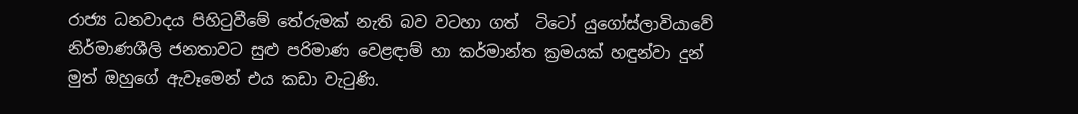රාජ්‍ය ධනවාදය පිහිටුවීමේ තේරුමක් නැති බව වටහා ගත්  ටිටෝ යුගෝස්ලාවියාවේ නිර්මාණශීලි ජනතාවට සුළු පරිමාණ වෙළඳාම් හා කර්මාන්ත ක්‍රමයක් හඳුන්වා දුන් මුත් ඔහුගේ ඇවෑමෙන් එය කඩා වැටුණි.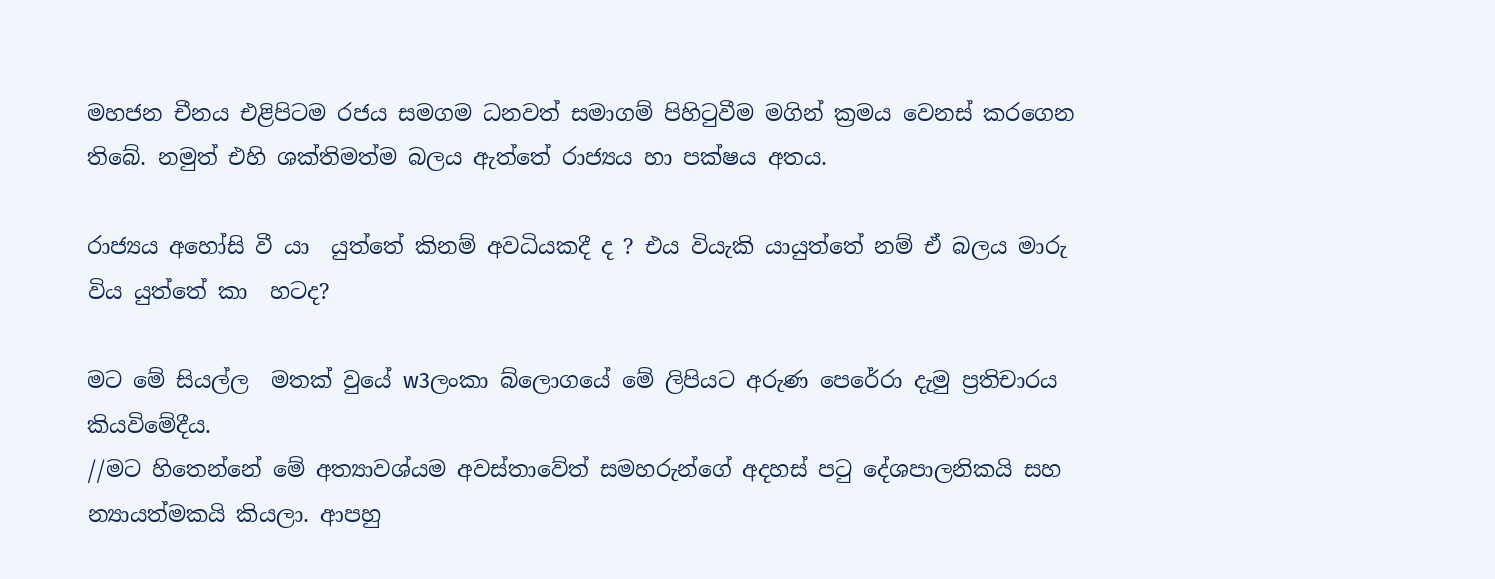මහජන චීනය එළිපිටම රජය සමගම ධනවත් සමාගම් පිහිටුවීම මගින් ක්‍රමය වෙනස් කරගෙන තිබේ. නමුත් එහි ශක්තිමත්ම බලය ඇත්තේ රාජ්‍යය හා පක්ෂය අතය.

රාජ්‍යය අහෝසි වී යා  යුත්තේ කිනම් අවධියකදී ද ? එය වියැකි යායුත්තේ නම් ඒ බලය මාරු විය යුත්තේ කා  හටද?

මට මේ සියල්ල  මතක් වුයේ w3ලංකා බ්ලොගයේ මේ ලිපියට අරුණ පෙරේරා දැමු ප්‍රතිචාරය කියවිමේදීය.
//මට හිතෙන්නේ මේ අත්‍යාවශ්යම අවස්තාවේත් සමහරුන්ගේ අදහස් පටු දේශපාලනිකයි සහ න්‍යායත්මකයි කියලා. ආපහු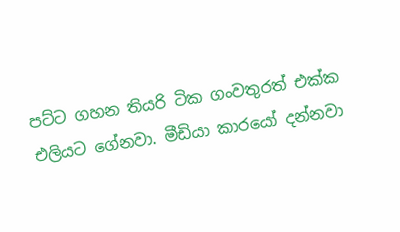පට්ට ගහන තියරි ටික ගංවතුරත් එක්ක එලියට ගේනවා. මීඩියා කාරයෝ දන්නවා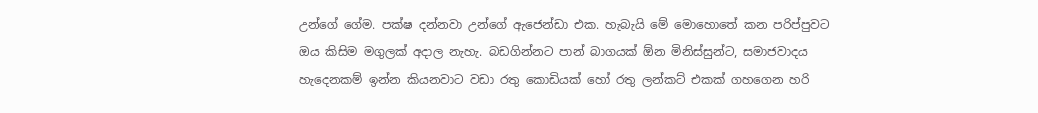උන්ගේ ගේම. පක්ෂ දන්නවා උන්ගේ ඇජෙන්ඩා එක. හැබැයි මේ මොහොතේ කන පරිප්පුවට ඔය කිසිම මගුලක් අදාල නැහැ. බඩගින්නට පාන් බාගයක් ඕන මිනිස්සුන්ට, සමාජවාදය හැදෙනකම් ඉන්න කියනවාට වඩා රතු කොඩියක් හෝ රතු ලන්කට් එකක් ගහගෙන හරි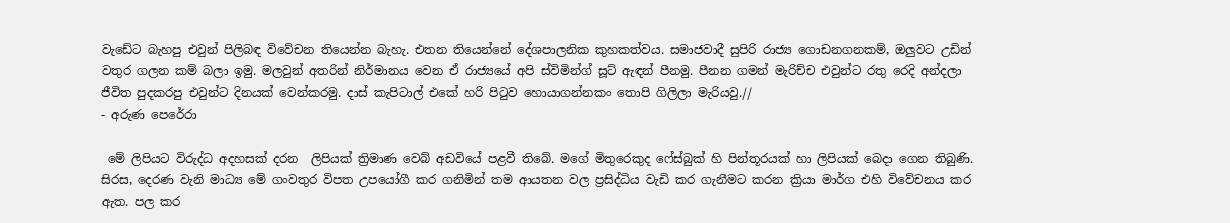වැඩේට බැහපු එවුන් පිලිබඳ විවේචන තියෙන්න බැහැ. එතන තියෙන්නේ දේශපාලනික කුහකත්වය. සමාජවාදී සුපිරි රාජ්‍ය ගොඩනගනකම්, ඔලුවට උඩින් වතුර ගලන කම් බලා ඉමු. මලවුන් අතරින් නිර්මානය වෙන ඒ රාජ්‍යයේ අපි ස්විමින්ග් සූට් ඇඳන් පීනමු. පීනන ගමන් මැරිච්ච එවුන්ට රතු රෙදි අන්දලා ජීවිත පුදකරපු එවුන්ට දිනයක් වෙන්කරමු. දාස් කැපිටාල් එකේ හරි පිටුව හොයාගන්නකං තොපි ගිලිලා මැරියවු.//
- අරුණ පෙරේරා

 මේ ලිපියට විරුද්ධ අදහසක් දරන  ලිපියක් ත්‍රිමාණ වෙබ් අඩවියේ පළවී තිබේ. මගේ මිතුරෙකුද ෆේස්බුක් හි පින්තූරයක් හා ලිපියක් බෙදා ගෙන තිබුණි. සිරස, දෙරණ වැනි මාධ්‍ය මේ ගංවතුර විපත උපයෝගී කර ගනිමින් තම ආයතන වල ප්‍රසිද්ධිය වැඩි කර ගැනීමට කරන ක්‍රියා මාර්ග එහි විවේචනය කර ඇත. පල කර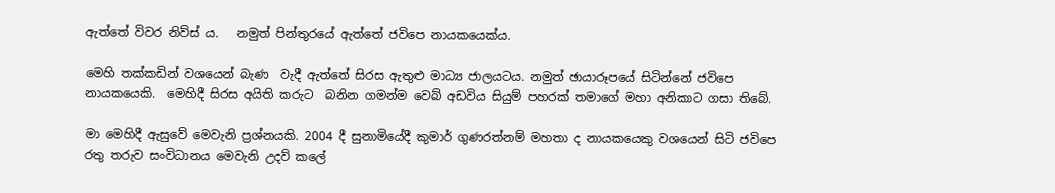ඇත්තේ විවර නිව්ස් ය.   නමුත් පින්තුරයේ ඇත්තේ ජවිපෙ නායකයෙක්ය.

මෙහි තක්කඩින් වශයෙන් බැණ  වැදී ඇත්තේ සිරස ඇතුළු මාධ්‍ය ජාලයටය. නමුත් ඡායාරූපයේ සිටින්නේ ජවිපෙ නායකයෙකි.  මෙහිදී සිරස අයිති කරුට  බනින ගමන්ම වෙබ් අඩවිය සියුම් පහරක් තමාගේ මහා අනිකාට ගසා තිබේ.

මා මෙහිදී ඇසුවේ මෙවැනි ප්‍රශ්නයකි. 2004 දී සුනාමියේදී කුමාර් ගුණරත්නම් මහතා ද නායකයෙකු වශයෙන් සිටි ජවිපෙ රතු තරුව සංවිධානය මෙවැනි උදව් කලේ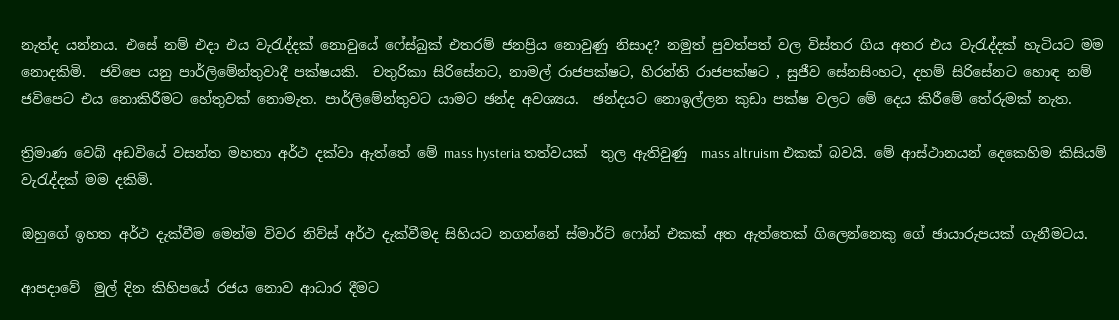නැත්ද යන්නය. එසේ නම් එදා එය වැරැද්දක් නොවුයේ ෆේස්බුක් එතරම් ජනප්‍රිය නොවුණු නිසාද? නමුත් පුවත්පත් වල විස්තර ගිය අතර එය වැරැද්දක් හැටියට මම නොදකිමි.  ජවිපෙ යනු පාර්ලිමේන්තුවාදී පක්ෂයකි.  චතුරිකා සිරිසේනට, නාමල් රාජපක්ෂට, හිරන්ති රාජපක්ෂට , සුජීව සේනසිංහට, දහම් සිරිසේනට හොඳ නම් ජවිපෙට එය නොකිරීමට හේතුවක් නොමැත. පාර්ලිමේන්තුවට යාමට ඡන්ද අවශ්‍යය.  ඡන්දයට නොඉල්ලන කුඩා පක්ෂ වලට මේ දෙය කිරීමේ තේරුමක් නැත.

ත්‍රිමාණ වෙබ් අඩවියේ වසන්ත මහතා අර්ථ දක්වා ඇත්තේ මේ mass hysteria තත්වයක්  තුල ඇතිවුණු  mass altruism එකක් බවයි. මේ ආස්ථානයන් දෙකෙහිම කිසියම් වැරැද්දක් මම දකිමි.

ඔහුගේ ඉහත අර්ථ දැක්වීම මෙන්ම විවර නිව්ස් අර්ථ දැක්වීමද සිහියට නගන්නේ ස්මාර්ට් ෆෝන් එකක් අත ඇත්තෙක් ගිලෙන්නෙකු ගේ ඡායාරුපයක් ගැනීමටය.

ආපදාවේ  මුල් දින කිහිපයේ රජය නොව ආධාර දීමට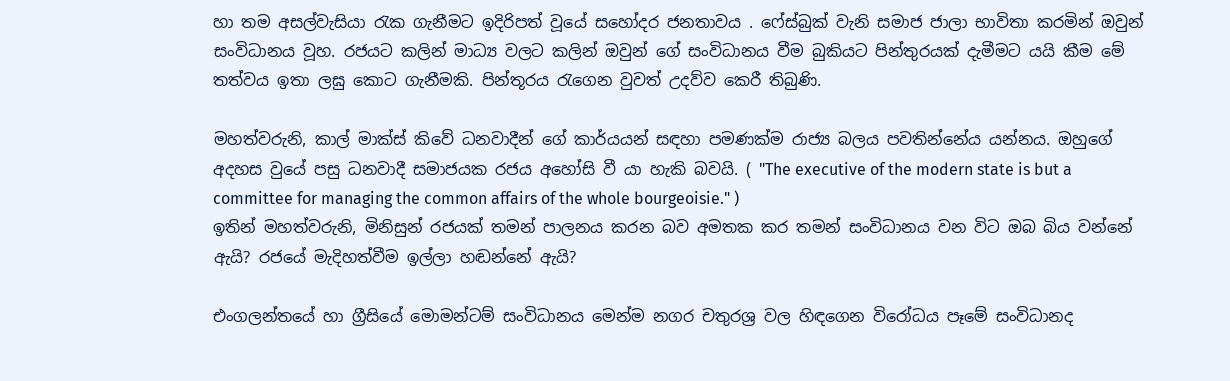හා තම අසල්වැසියා රැක ගැනීමට ඉදිරිපත් වූයේ සහෝදර ජනතාවය . ෆේස්බුක් වැනි සමාජ ජාලා භාවිතා කරමින් ඔවුන් සංවිධානය වූහ. රජයට කලින් මාධ්‍ය වලට කලින් ඔවුන් ගේ සංවිධානය වීම බුකියට පින්තුරයක් දැමීමට යයි කීම මේ තත්වය ඉතා ලඝු කොට ගැනීමකි. පින්තූරය රැගෙන වුවත් උදව්ව කෙරී තිබුණි.

මහත්වරුනි, කාල් මාක්ස් කිවේ ධනවාදීන් ගේ කාර්යයන් සඳහා පමණක්ම රාජ්‍ය බලය පවතින්නේය යන්නය. ඔහුගේ අදහස වුයේ පසු ධනවාදී සමාජයක රජය අහෝසි වී යා හැකි බවයි. ( "The executive of the modern state is but a committee for managing the common affairs of the whole bourgeoisie." )
ඉතින් මහත්වරුනි, මිනිසුන් රජයක් තමන් පාලනය කරන බව අමතක කර තමන් සංවිධානය වන විට ඔබ බිය වන්නේ ඇයි? රජයේ මැදිහත්වීම ඉල්ලා හඬන්නේ ඇයි?

එංගලන්තයේ හා ග්‍රීසියේ මොමන්ටම් සංවිධානය මෙන්ම නගර චතුරශ්‍ර වල හිඳගෙන විරෝධය පෑමේ සංවිධානද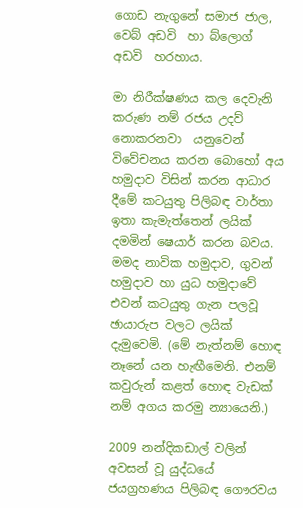ගොඩ නැගුනේ සමාජ ජාල, වෙබ් අඩවි  හා බ්ලොග් අඩවි  හරහාය.

මා නිරීක්ෂණය කල දෙවැනි කරුණ නම් රජය උදව් නොකරනවා  යනුවෙන් විවේචනය කරන බොහෝ අය හමුදාව විසින් කරන ආධාර දීමේ කටයුතු පිලිබඳ වාර්තා ඉතා කැමැත්තෙන් ලයික් දමමින් ෂෙයාර් කරන බවය. මමද නාවික හමුදාව, ගුවන් හමුදාව හා යුධ හමුදාවේ එවන් කටයුතු ගැන පලවූ ඡායාරුප වලට ලයික් දැමුවෙමි. (මේ නැත්නම් හොඳ නෑනේ යන හැඟීමෙනි. එනම් කවුරුන් කළත් හොඳ වැඩක් නම් අගය කරමු න්‍යායෙනි.)

2009 නන්දිකඩාල් වලින් අවසන් වූ යුද්ධයේ ජයග්‍රහණය පිලිබඳ ගෞරවය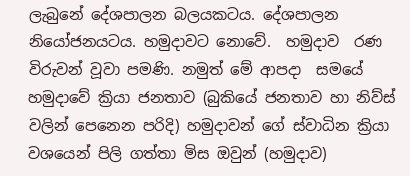ලැබුනේ දේශපාලන බලයකටය. දේශපාලන නියෝජනයටය. හමුදාවට නොවේ.  හමුදාව  රණ විරුවන් වූවා පමණි. නමුත් මේ ආපදා  සමයේ හමුදාවේ ක්‍රියා ජනතාව (බුකියේ ජනතාව හා නිව්ස් වලින් පෙනෙන පරිදි) හමුදාවන් ගේ ස්වාධින ක්‍රියා වශයෙන් පිලි ගත්තා මිස ඔවුන් (හමුදාව)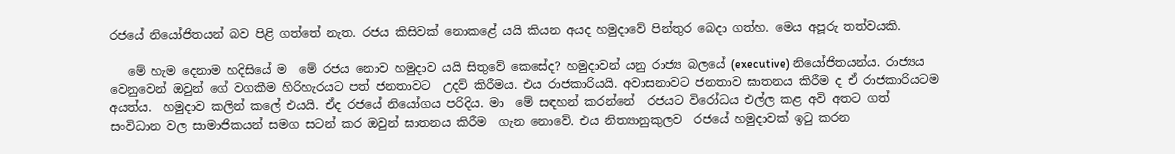රජයේ නියෝජිතයන් බව පිළි ගත්තේ නැත. රජය කිසිවක් නොකළේ යයි කියන අයද හමුදාවේ පින්තුර බෙදා ගත්හ. මෙය අපූරු තත්වයකි.

   මේ හැම දෙනාම හදිසියේ ම  මේ රජය නොව හමුදාව යයි සිතුවේ කෙසේද? හමුදාවන් යනු රාජ්‍ය බලයේ (executive) නියෝජිතයන්ය. රාජ්‍යය වෙනුවෙන් ඔවුන් ගේ වගකීම හිරිහැරයට පත් ජනතාවට  උදව් කිරීමය. එය රාජකාරියයි. අවාසනාවට ජනතාව ඝාතනය කිරීම ද ඒ රාජකාරියටම අයත්ය.  හමුදාව කලින් කලේ එයයි. ඒද රජයේ නියෝගය පරිදිය. මා  මේ සඳහන් කරන්නේ  රජයට විරෝධය එල්ල කළ අවි අතට ගත්
සංවිධාන වල සාමාජිකයන් සමග සටන් කර ඔවුන් ඝාතනය කිරීම  ගැන නොවේ. එය නිත්‍යානුකුලව  රජයේ හමුදාවක් ඉටු කරන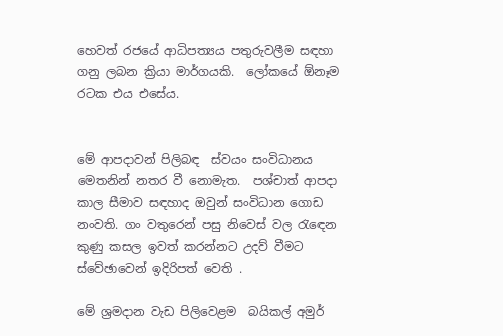හෙවත් රජයේ ආධිපත්‍යය පතුරුවලීම සඳහා ගනු ලබන ක්‍රියා මාර්ගයකි.  ලෝකයේ ඕනෑම රටක එය එසේය.


මේ ආපදාවන් පිලිබඳ  ස්වයං සංවිධානය මෙතනින් නතර වී නොමැත.  පශ්චාත් ආපදා කාල සීමාව සඳහාද ඔවුන් සංවිධාන ගොඩ නංවති. ගං වතුරෙන් පසු නිවෙස් වල රැඳෙන කුණු කසල ඉවත් කරන්නට උදව් වීමට ස්වේඡාවෙන් ඉදිරිපත් වෙති .

මේ ශ්‍රමදාන වැඩ පිලිවෙළම  බයිකල් අමුර්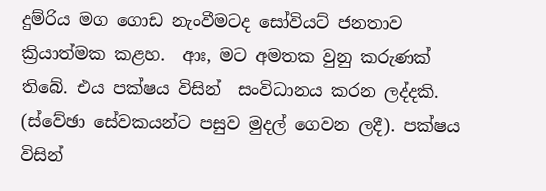දුම්රිය මග ගොඩ නැංවීමටද සෝවියට් ජනතාව ක්‍රියාත්මක කළහ.  ආඃ, මට අමතක වුනු කරුණක් තිබේ. එය පක්ෂය විසින්  සංවිධානය කරන ලද්දකි. (ස්වේඡා සේවකයන්ට පසුව මුදල් ගෙවන ලදී). පක්ෂය විසින්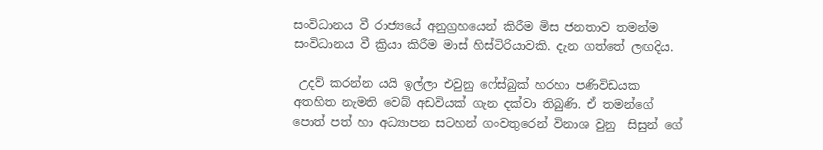සංවිධානය වී රාජ්‍යයේ අනුග්‍රහයෙන් කිරීම මිස ජනතාව තමන්ම සංවිධානය වී ක්‍රියා කිරීම මාස් හිස්ටිරියාවකි. දැන ගත්තේ ලඟදිය.

 උදව් කරන්න යයි ඉල්ලා එවුනු ෆේස්බුක් හරහා පණිවිඩයක අතහිත නැමති වෙබ් අඩවියක් ගැන දක්වා තිබුණි. ඒ තමන්ගේ පොත් පත් හා අධ්‍යාපන සටහන් ගංවතුරෙන් විනාශ වුනු  සිසුන් ගේ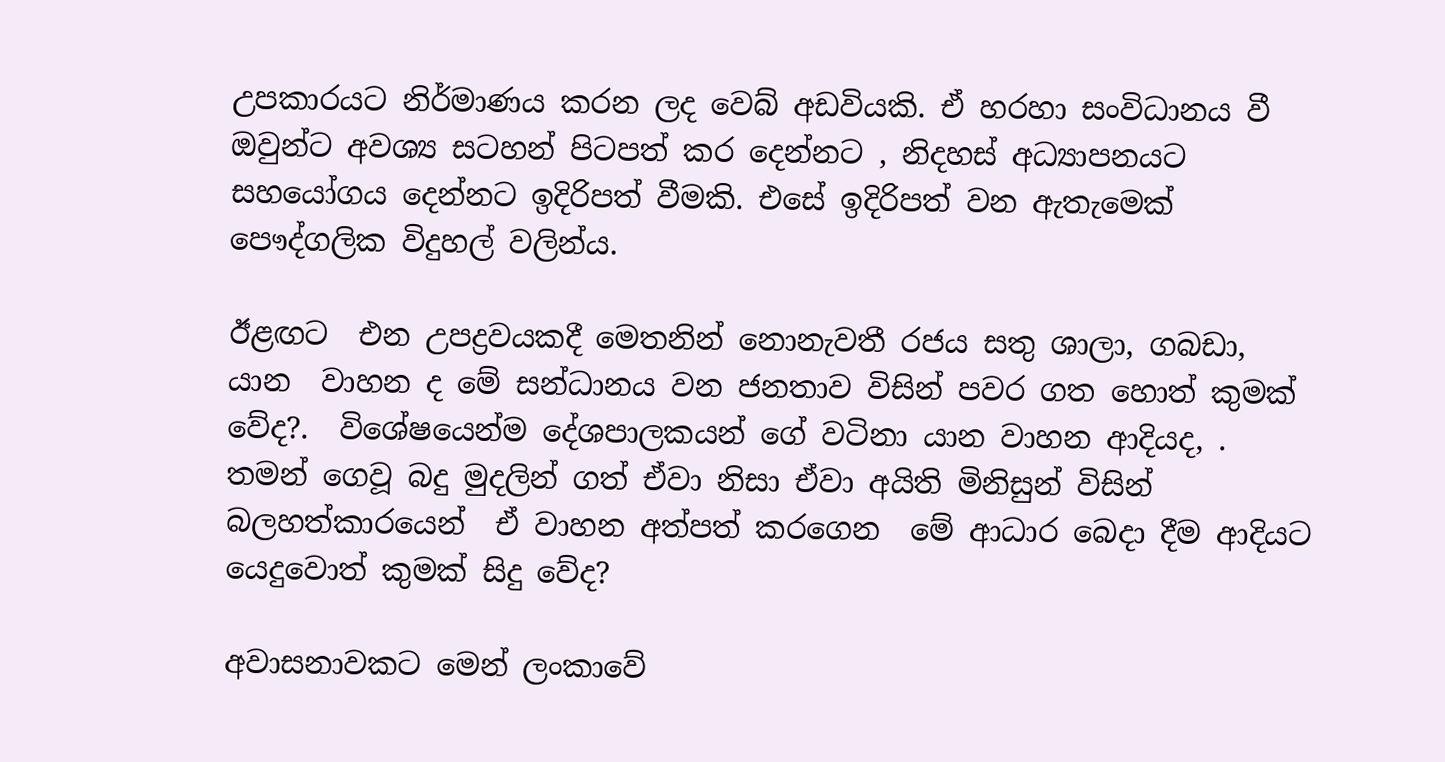උපකාරයට නිර්මාණය කරන ලද වෙබ් අඩවියකි. ඒ හරහා සංවිධානය වී ඔවුන්ට අවශ්‍ය සටහන් පිටපත් කර දෙන්නට , නිදහස් අධ්‍යාපනයට සහයෝගය දෙන්නට ඉදිරිපත් වීමකි. එසේ ඉදිරිපත් වන ඇතැමෙක් පෞද්ගලික විදුහල් වලින්ය.

ඊළඟට  එන උපද්‍රවයකදී මෙතනින් නොනැවතී රජය සතු ශාලා, ගබඩා, යාන  වාහන ද මේ සන්ධානය වන ජනතාව විසින් පවර ගත හොත් කුමක් වේද?.  විශේෂයෙන්ම දේශපාලකයන් ගේ වටිනා යාන වාහන ආදියද, . තමන් ගෙවූ බදු මුදලින් ගත් ඒවා නිසා ඒවා අයිති මිනිසුන් විසින් බලහත්කාරයෙන්  ඒ වාහන අත්පත් කරගෙන  මේ ආධාර බෙදා දීම ආදියට යෙදුවොත් කුමක් සිදු වේද?

අවාසනාවකට මෙන් ලංකාවේ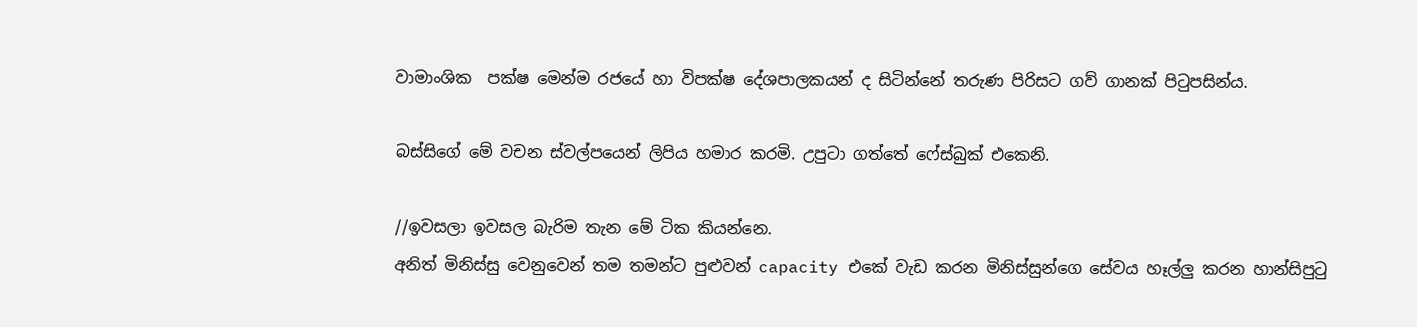වාමාංශික  පක්ෂ මෙන්ම රජයේ හා විපක්ෂ දේශපාලකයන් ද සිටින්නේ තරුණ පිරිසට ගව් ගානක් පිටුපසින්ය.

බස්සිගේ මේ වචන ස්වල්පයෙන් ලිපිය හමාර කරමි. උපුටා ගත්තේ ෆේස්බුක් එකෙනි.

//ඉවසලා ඉවසල බැරිම තැන මේ ටික කියන්නෙ.
අනිත් මිනිස්සු වෙනුවෙන් තම තමන්ට පුළුවන් capacity එකේ වැඩ කරන මිනිස්සුන්ගෙ සේවය හෑල්ලු කරන හාන්සිපුටු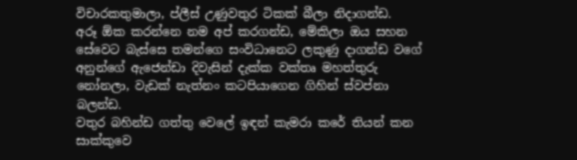විචාරකතුමාලා, ප්ලීස් උණුවතුර ටිකක් බීලා නිදාගන්ඩ.
අරූ ඕක කරන්නෙ නම අප් කරගන්ඩ, මේකිලා ඔය සහන සේවෙට බැස්සෙ තමන්ගෙ සංවිධානෙට ලකුණු දාගන්ඩ වගේ අනුන්ගේ ඇජෙන්ඩා දිවැසින් දැක්ක වක්තෘ මහත්තුරු නෝනලා, වැඩක් නැත්නං කටපියාගෙන ගිහින් ස්වප්නා බලන්ඩ.
වතුර බහින්ඩ ගත්තු වෙලේ ඉඳන් කැමරා කරේ තියන් කන සාක්කුවෙ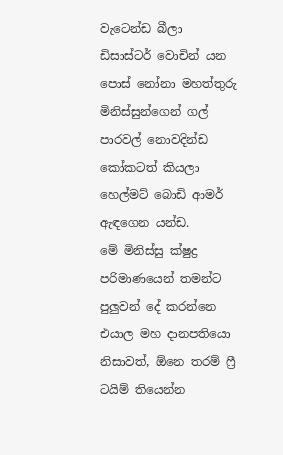වැටෙන්ඩ බීලා ඩිසාස්ටර් වොචින් යන පොස් නෝනා මහත්තුරු මිනිස්සුන්ගෙන් ගල් පාරවල් නොවදින්ඩ කෝකටත් කියලා හෙල්මට් බොඩි ආමර් ඇඳගෙන යන්ඩ.
මේ මිනිස්සු ක්ෂුද්‍ර පරිමාණයෙන් තමන්ට පුලුවන් දේ කරන්නෙ එයාල මහ දානපතියො නිසාවත්, ඕනෙ තරම් ෆ්‍රී ටයිම් තියෙන්න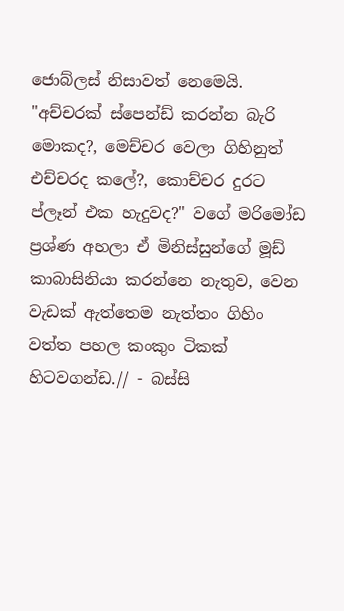ජොබ්ලස් නිසාවත් නෙමෙයි. "අච්චරක් ස්පෙන්ඩ් කරන්න බැරි මොකද?, මෙච්චර වෙලා ගිහිනුත් එච්චරද කලේ?, කොච්චර දුරට ප්ලෑන් එක හැදුවද?" වගේ මරිමෝඩ ප්‍රශ්ණ අහලා ඒ මිනිස්සුන්ගේ මූඩ් කාබාසිනියා කරන්නෙ නැතුව, වෙන වැඩක් ඇත්තෙම නැත්තං ගිහිං වත්ත පහල කංකුං ටිකක් හිටවගන්ඩ.// - බස්සි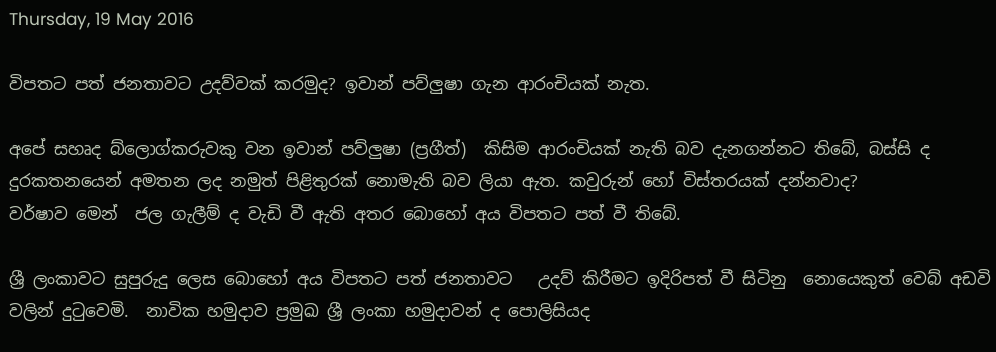Thursday, 19 May 2016

විපතට පත් ජනතාවට උදව්වක් කරමුද? ඉවාන් පව්ලුෂා ගැන ආරංචියක් නැත.

අපේ සහෘද බ්ලොග්කරුවකු වන ඉවාන් පව්ලුෂා (ප්‍රගීත්)  කිසිම ආරංචියක් නැති බව දැනගන්නට තිබේ, බස්සි ද දුරකතනයෙන් අමතන ලද නමුත් පිළිතුරක් නොමැති බව ලියා ඇත. කවුරුන් හෝ විස්තරයක් දන්නවාද?
වර්ෂාව මෙන්  ජල ගැලීම් ද වැඩි වී ඇති අතර බොහෝ අය විපතට පත් වී තිබේ.

ශ්‍රී ලංකාවට සුපුරුදු ලෙස බොහෝ අය විපතට පත් ජනතාවට   උදව් කිරීමට ඉදිරිපත් වී සිටිනු  නොයෙකුත් වෙබ් අඩවි වලින් දුටුවෙමි.  නාවික හමුදාව ප්‍රමුඛ ශ්‍රී ලංකා හමුදාවන් ද පොලිසියද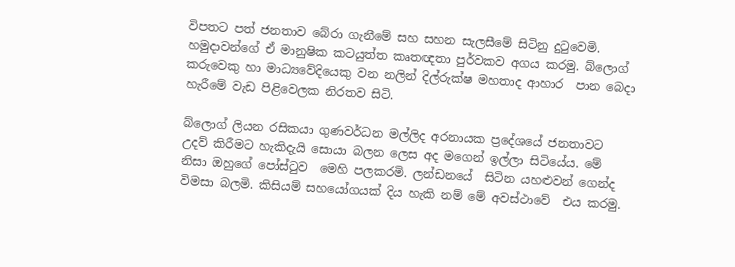විපතට පත් ජනතාව බේරා ගැනීමේ සහ සහන සැලසීමේ සිටිනු දුටුවෙමි. හමුදාවන්ගේ ඒ මානුෂික කටයුත්ත කෘතඥතා පුර්වකව අගය කරමු. බ්ලොග් කරුවෙකු හා මාධ්‍යවේදියෙකු වන නලින් දිල්රුක්ෂ මහතාද ආහාර  පාන බෙදා හැරීමේ වැඩ පිළිවෙලක නිරතව සිටි.

බ්ලොග් ලියන රසිකයා ගුණවර්ධන මල්ලිද අරනායක ප්‍රදේශයේ ජනතාවට උදව් කිරීමට හැකිදැයි සොයා බලන ලෙස අද මගෙන් ඉල්ලා සිටියේය. මේ නිසා ඔහුගේ පෝස්ටුව  මෙහි පලකරමි. ලන්ඩනයේ  සිටින යහළුවන් ගෙන්ද විමසා බලමි. කිසියම් සහයෝගයක් දිය හැකි නම් මේ අවස්ථාවේ  එය කරමු.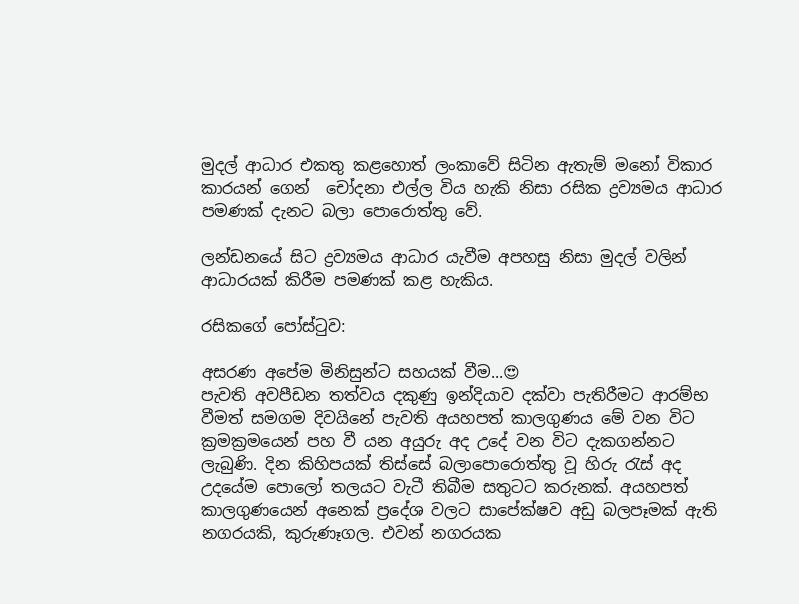මුදල් ආධාර එකතු කළහොත් ලංකාවේ සිටින ඇතැම් මනෝ විකාර කාරයන් ගෙන්  චෝදනා එල්ල විය හැකි නිසා රසික ද්‍රව්‍යමය ආධාර පමණක් දැනට බලා පොරොත්තු වේ.

ලන්ඩනයේ සිට ද්‍රව්‍යමය ආධාර යැවීම අපහසු නිසා මුදල් වලින් ආධාරයක් කිරීම පමණක් කළ හැකිය.

රසිකගේ පෝස්ටුව:

අසරණ අපේම මිනිසුන්ට සහයක් වීම...😍
පැවති අවපීඩන තත්වය දකුණු ඉන්දියාව දක්වා පැතිරීමට ආරම්භ වීමත් සමගම දිවයිනේ පැවති අයහපත් කාලගුණය මේ වන විට ක්‍රමක්‍රමයෙන් පහ වී යන අයුරු අද උදේ වන විට දැකගන්නට ලැබුණි. දින කිහිපයක් තිස්සේ බලාපොරොත්තු වූ හිරු රැස් අද උදයේම පොලෝ තලයට වැටී තිබීම සතුටට කරුනක්. අයහපත් කාලගුණයෙන් අනෙක් ප්‍රදේශ වලට සාපේක්ෂව අඩු බලපෑමක් ඇති නගරයකි, කුරුණෑගල. එවන් නගරයක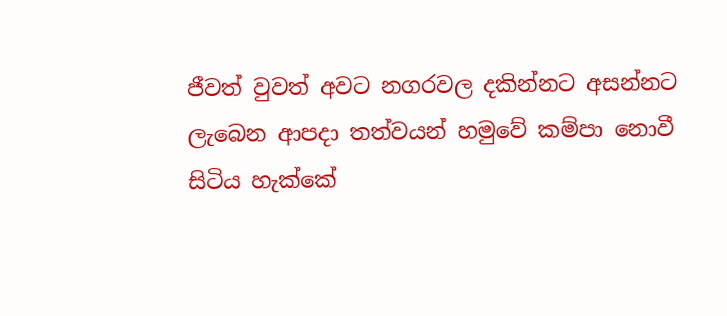ජීවත් වුවත් අවට නගරවල දකින්නට අසන්නට ලැබෙන ආපදා තත්වයන් හමුවේ කම්පා නොවී සිටිය හැක්කේ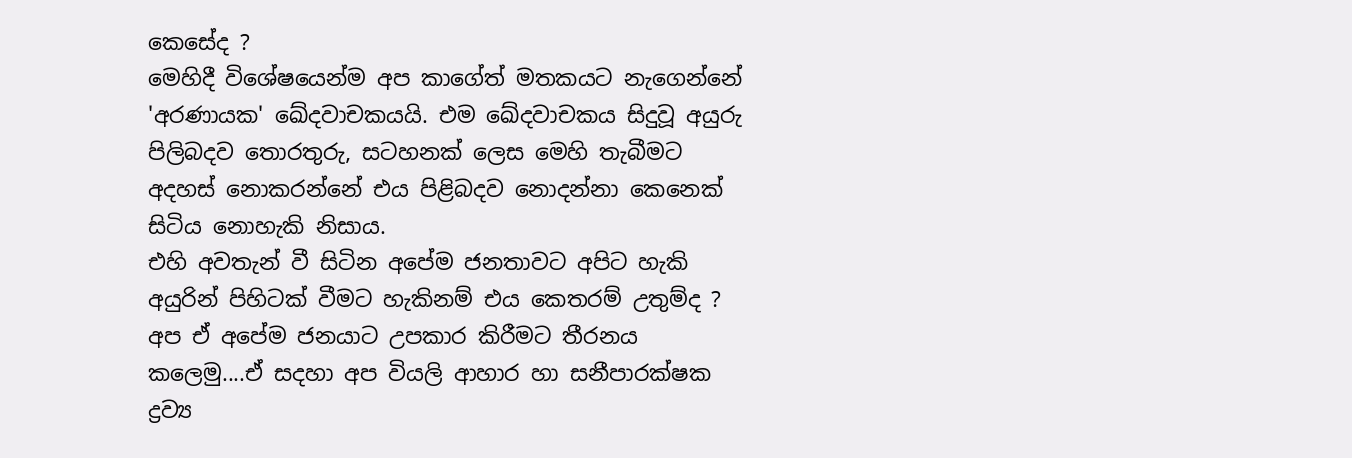කෙසේද ?
මෙහිදී විශේෂයෙන්ම අප කාගේත් මතකයට නැගෙන්නේ 'අරණායක' ඛේදවාචකයයි. එම ඛේදවාචකය සිදුවූ අයුරු පිලිබදව තොරතුරු, සටහනක් ලෙස මෙහි තැබීමට අදහස් නොකරන්නේ එය පිළිබදව නොදන්නා කෙනෙක් සිටිය නොහැකි නිසාය.
එහි අවතැන් වී සිටින අපේම ජනතාවට අපිට හැකි අයුරින් පිහිටක් වීමට හැකිනම් එය කෙතරම් උතුම්ද ?
අප ඒ අපේම ජනයාට උපකාර කිරීමට තීරනය කලෙමු....ඒ සදහා අප වියලි ආහාර හා සනීපාරක්ෂක ද්‍රව්‍ය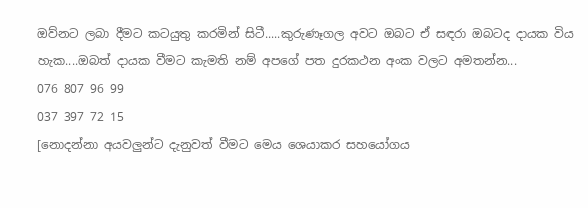ඔව්නට ලබා දීමට කටයුතු කරමින් සිටී.....කුරුණෑගල අවට ඔබට ඒ සඳරා ඔබටද දායක විය හැක....ඔබත් දායක වීමට කැමති නම් අපගේ පත දුරකථන අංක වලට අමතන්න...
076 807 96 99
037 397 72 15
[නොදන්නා අයවලුන්ට දැනුවත් වීමට මෙය ශෙයාකර සහයෝගය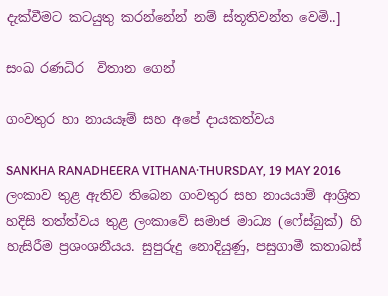දැක්වීමට කටයුතු කරන්නේන් නම් ස්තූතිවන්ත වෙමි..]

සංඛ රණධිර  විතාන ගෙන්

ගංවතුර හා නායයෑම් සහ අපේ දායකත්වය

SANKHA RANADHEERA VITHANA·THURSDAY, 19 MAY 2016
ලංකාව තුළ ඇතිව තිබෙන ගංවතුර සහ නායයාම් ආශ්‍රිත හදිසි තත්ත්වය තුළ ලංකාවේ සමාජ මාධ්‍ය (ෆේස්බුක්) හි හැසිරීම ප්‍රශංශනීයය. සුපුරුදු නොදියුණු, පසුගාමී කතාබස්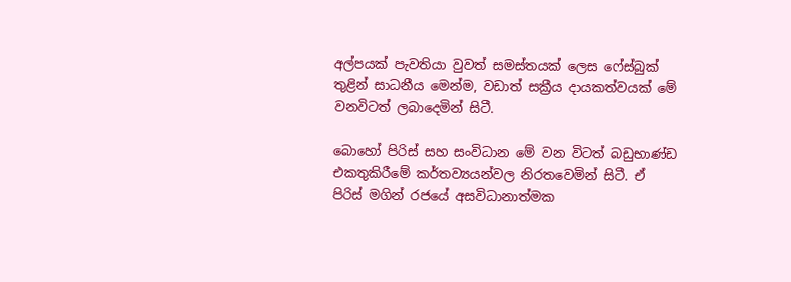අල්පයක් පැවතියා වුවත් සමස්තයක් ලෙස ෆේස්බුක් තුළින් සාධනීය මෙන්ම, වඩාත් සක්‍රීය දායකත්වයක් මේ වනවිටත් ලබාදෙමින් සිටී.

බොහෝ පිරිස් සහ සංවිධාන මේ වන විටත් බඩුභාණ්ඩ එකතුකිරීමේ කර්තව්‍යයන්වල නිරතවෙමින් සිටී. ඒ පිරිස් මගින් රජයේ අසවිධානාත්මක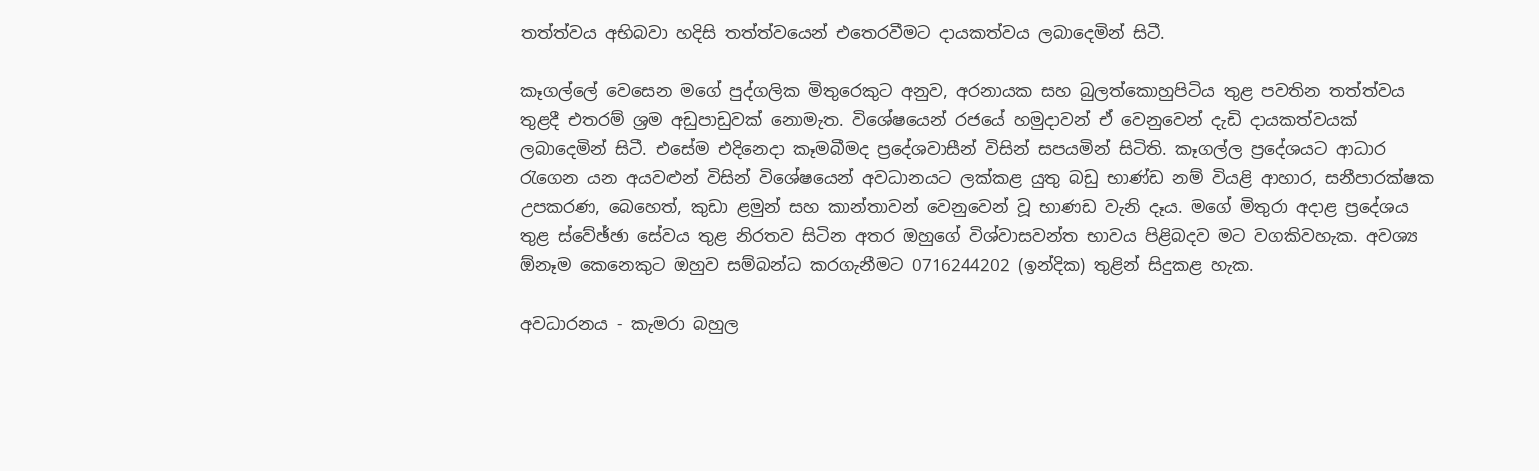තත්ත්වය අභිබවා හදිසි තත්ත්වයෙන් එතෙරවීමට දායකත්වය ලබාදෙමින් සිටී.

කෑගල්ලේ වෙසෙන මගේ පුද්ගලික මිතුරෙකුට අනුව, අරනායක සහ බුලත්කොහුපිටිය තුළ පවතින තත්ත්වය තුළදී එතරම් ශ්‍රම අඩුපාඩුවක් නොමැත. විශේෂයෙන් රජයේ හමුදාවන් ඒ වෙනුවෙන් දැඩි දායකත්වයක් ලබාදෙමින් සිටී. එසේම එදිනෙදා කෑමබීමද ප්‍රදේශවාසීන් විසින් සපයමින් සිටිති. කෑගල්ල ප්‍රදේශයට ආධාර රැගෙන යන අයවළුන් විසින් විශේෂයෙන් අවධානයට ලක්කළ යුතු බඩු භාණ්ඩ නම් වියළි ආහාර, සනීපාරක්ෂක උපකරණ, බෙහෙත්, කුඩා ළමුන් සහ කාන්තාවන් වෙනුවෙන් වූ භාණඩ වැනි දෑය. මගේ මිතුරා අදාළ ප්‍රදේශය තුළ ස්වේඡ්ඡා සේවය තුළ නිරතව සිටින අතර ඔහුගේ විශ්වාසවන්ත භාවය පිළිබදව මට වගකිවහැක. අවශ්‍ය ඕනෑම කෙනෙකුට ඔහුව සම්බන්ධ කරගැනීමට 0716244202 (ඉන්දික) තුළින් සිදුකළ හැක.

අවධාරනය - කැමරා බහුල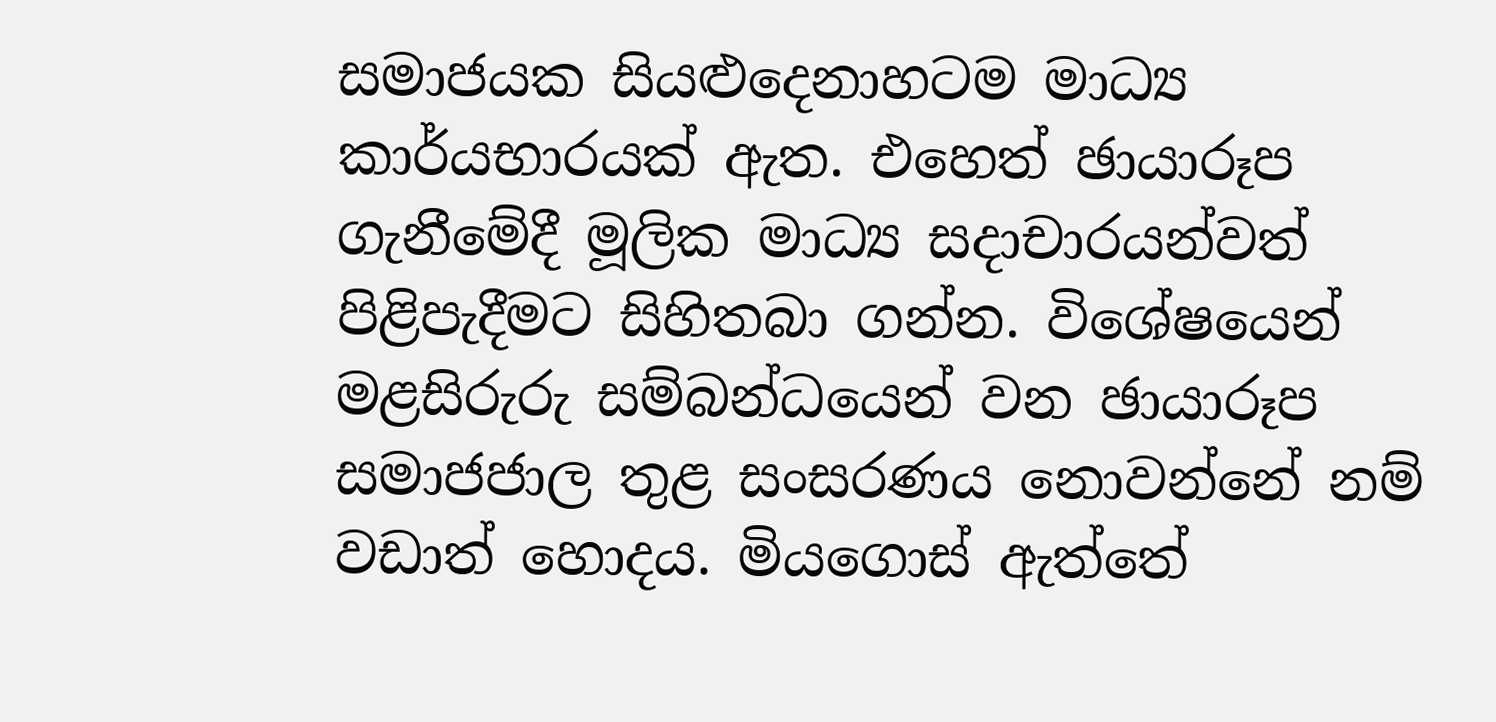සමාජයක සියළුදෙනාහටම මාධ්‍ය කාර්යභාරයක් ඇත. එහෙත් ඡායාරූප ගැනීමේදී මූලික මාධ්‍ය සදාචාරයන්වත් පිළිපැදීමට සිහිතබා ගන්න. විශේෂයෙන් මළසිරුරු සම්බන්ධයෙන් වන ඡායාරූප සමාජජාල තුළ සංසරණය නොවන්නේ නම් වඩාත් හොදය. මියගොස් ඇත්තේ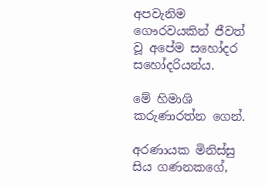අපවැනිම ගෞරවයකින් ජීවත් වූ අපේම සහෝදර සහෝදරියන්ය.

මේ හිමාශි කරුණාරත්න ගෙන්.

අරණායක මිනිස්සු සිය ගණනකගේ,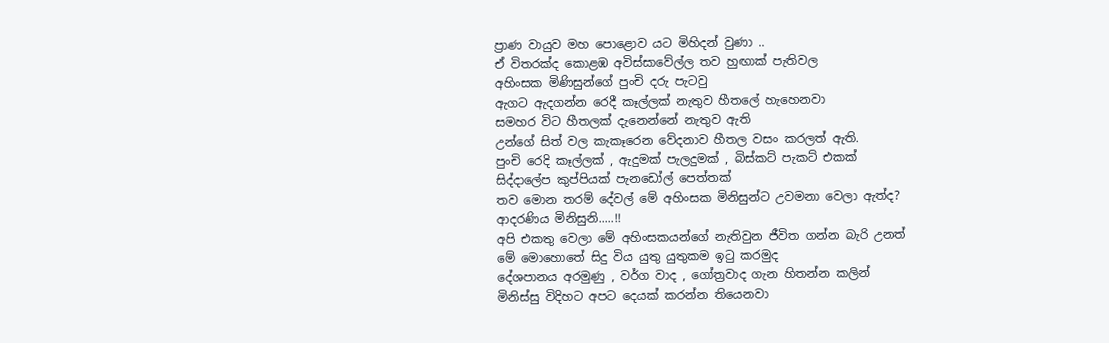ප්‍රාණ වායුව මහ පොළොව යට මිහිදන් වුණා ..
ඒ විතරක්ද කොළඹ අවිස්සාවේල්ල තව හුඟාක් පැතිවල
අහිංසක මිණිසුන්ගේ පුංචි දරු පැටවු
ඇගට ඇදගන්න රෙදී කෑල්ලක් නැතුව හීතලේ හැහෙනවා
සමහර විට හීතලක් දැනෙන්නේ නැතුව ඇති
උන්ගේ සිත් වල කැකෑරෙන වේදනාව හීතල වසං කරලත් ඇති.
පුංචි රෙදි කෑල්ලක් , ඇදුමක් පැලදුමක් , බිස්කට් පැකට් එකක්
සිද්දාලේප කුප්පියක් පැනඩෝල් පෙත්තක්
තව මොන තරම් දේවල් මේ අහිංසක මිනිසුන්ට උවමනා වෙලා ඇත්ද?
ආදරණිය මිනිසුනි.....!!
අපි එකතු වෙලා මේ අහිංසකයන්ගේ නැතිවුන ජීවිත ගන්න බැරි උනත්
මේ මොහොතේ සිදු විය යුතු යුතුකම ඉටු කරමුද
දේශපානය අරමුණු , වර්ග වාද , ගෝත්‍රවාද ගැන හිතන්න කලින්
මිනිස්සු විදිහට අපට දෙයක් කරන්න තියෙනවා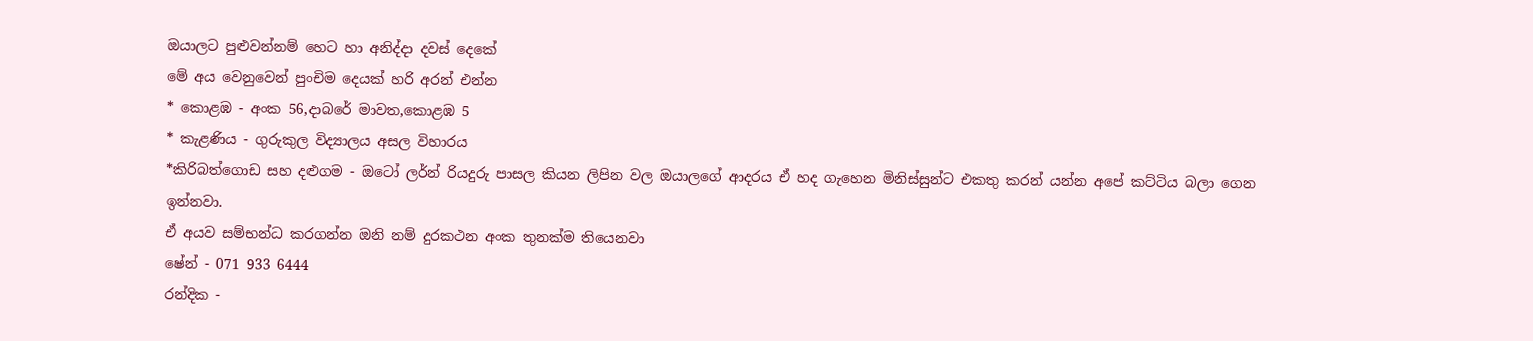ඔයාලට පුළුවන්නම් හෙට හා අනිද්දා දවස් දෙකේ
මේ අය වෙනුවෙන් පුංචිම දෙයක් හරි අරන් එන්න
* කොළඹ - අංක 56,දාබරේ මාවත,කොළඹ 5
* කැළණිය - ගුරුකුල විද්‍යාලය අසල විහාරය
*කිරිබත්ගොඩ සහ දළුගම - ඔටෝ ලර්න් රියදුරු පාසල කියන ලිපින වල ඔයාලගේ ආදරය ඒ හද ගැහෙන මිනිස්සුන්ට එකතු කරන් යන්න අපේ කට්ටිය බලා ගෙන ඉන්නවා.
ඒ අයව සම්භන්ධ කරගන්න ඔනි නම් දුරකථන අංක තුනක්ම තියෙනවා
ෂේන් - 071 933 6444
රන්දික -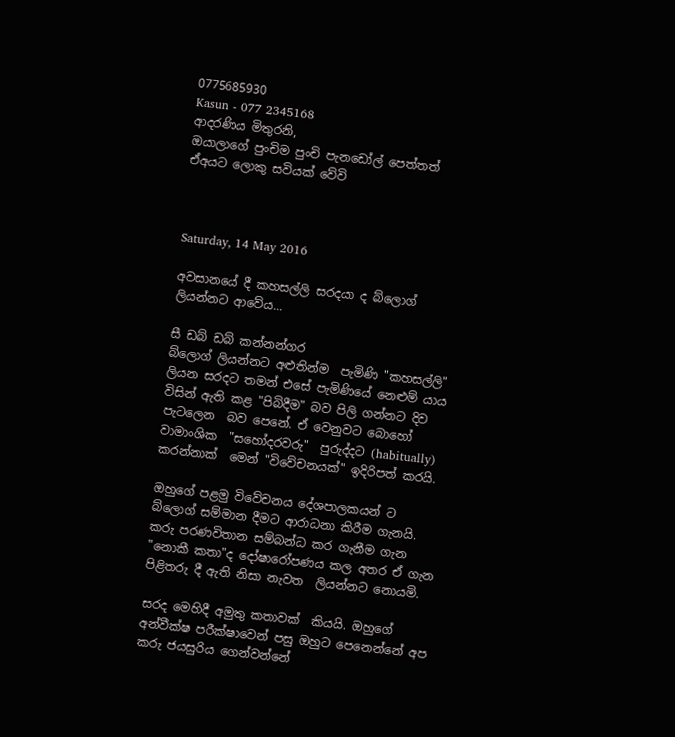0775685930
Kasun - 077 2345168
ආදරණිය මිතුරනි,
ඔයාලාගේ පුංචිම පුංචි පැනඩෝල් පෙත්තත්
ඒඅයට ලොකු සවියක් වේවි



Saturday, 14 May 2016

අවසානයේ දී කහසල්ලි සරදයා ද බ්ලොග් ලියන්නට ආවේය...

සී ඩබ් ඩබ් කන්නන්ගර
බ්ලොග් ලියන්නට අළුතින්ම  පැමිණි "කහසල්ලි" ලියන සරදට තමන් එසේ පැමිණියේ නෙළුම් යාය විසින් ඇති කළ "පිබිදීම" බව පිලි ගන්නට දිව පැටලෙන  බව පෙනේ. ඒ වෙනුවට බොහෝ වාමාංශික  "සහෝදරවරු"  පුරුද්දට (habitually) කරන්නාක්  මෙන් "විවේචනයක්" ඉදිරිපත් කරයි.

ඔහුගේ පළමු විවේචනය දේශපාලකයන් ට බ්ලොග් සම්මාන දීමට ආරාධනා කිරීම ගැනයි. කරු පරණවිතාන සම්බන්ධ කර ගැනීම ගැන "නොකී කතා"ද දෝෂාරෝපණය කල අතර ඒ ගැන පිළිතරු දී ඇති නිසා නැවත  ලියන්නට නොයමි.

සරද මෙහිදී අමුතු කතාවක්  කියයි. ඔහුගේ අන්වීක්ෂ පරීක්ෂාවෙන් පසු ඔහුට පෙනෙන්නේ අප කරු ජයසුරිය ගෙන්වන්නේ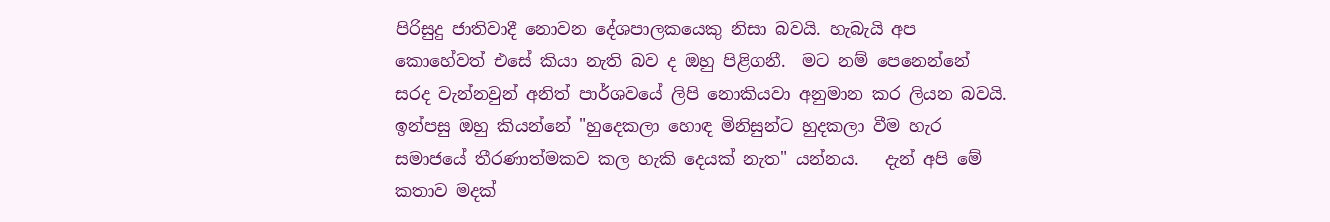පිරිසුදු ජාතිවාදී නොවන දේශපාලකයෙකු නිසා බවයි. හැබැයි අප කොහේවත් එසේ කියා නැති බව ද ඔහු පිළිගනී.  මට නම් පෙනෙන්නේ සරද වැන්නවුන් අනිත් පාර්ශවයේ ලිපි නොකියවා අනුමාන කර ලියන බවයි. ඉන්පසු ඔහු කියන්නේ "හුදෙකලා හොඳ මිනිසුන්ට හුදකලා වීම හැර සමාජයේ තීරණාත්මකව කල හැකි දෙයක් නැත" යන්නය.   දැන් අපි මේ කතාව මදක්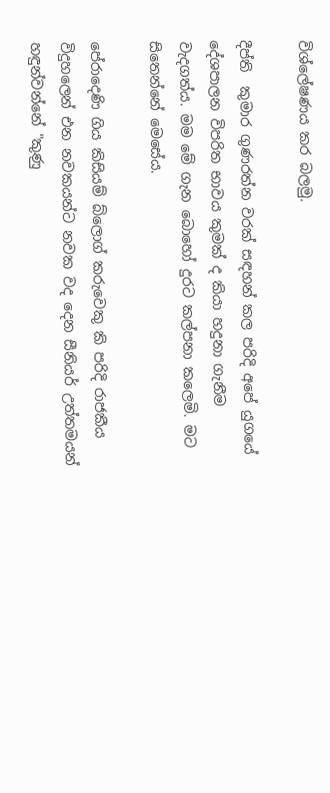විශ්ලේෂණය කර බලමු.

දීප්ති  කුමාර ගුණරත්න වරක් සඳහන් කල පරිදි අපේ යුගයේ  දේශපාලන විපරිත භාවය කුමක් ද කියා හදුනා ගැනීම වැදගත්ය. මම මේ ගැන බොහෝ දුරට කල්පනා කලෙමි. මට සිතෙන්නේ මෙසේය.

පේරාදෙණි ගිය කිසියම් බ්ලොග් කරුවෙකු කි පරිදි රාජකීය විදුහලෙන් එන නවකයන්ට නවක වද දෙන සීනියර් උත්තමයන් හඳුන්වන්නේ "කුණු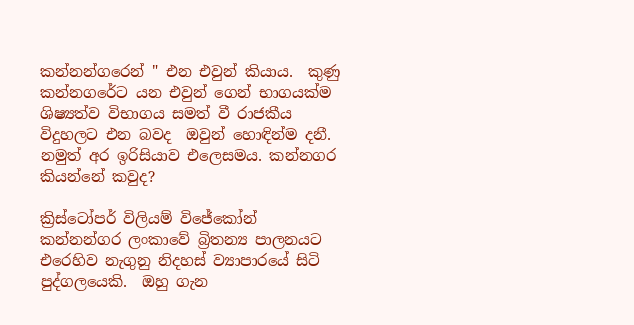කන්නන්ගරෙන් " එන එවුන් කියාය.  කුණු කන්නගරේට යන එවුන් ගෙන් භාගයක්ම ශිෂ්‍යත්ව විභාගය සමත් වී රාජකීය විදුහලට එන බවද  ඔවුන් හොඳින්ම දනී.  නමුත් අර ඉරිසියාව එලෙසමය. කන්නගර කියන්නේ කවුද?

ක්‍රිස්ටෝපර් විලියම් විජේකෝන් කන්නන්ගර ලංකාවේ බ්‍රිතන්‍ය පාලනයට  එරෙහිව නැගුනු නිදහස් ව්‍යාපාරයේ සිටි පුද්ගලයෙකි.  ඔහු ගැන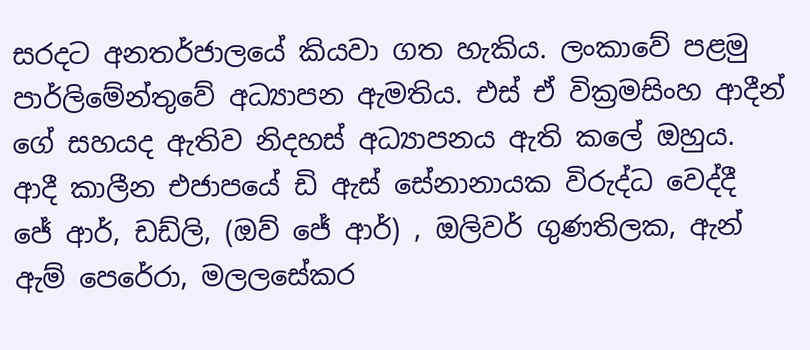සරදට අනතර්ජාලයේ කියවා ගත හැකිය. ලංකාවේ පළමු පාර්ලිමේන්තුවේ අධ්‍යාපන ඇමතිය. එස් ඒ වික්‍රමසිංහ ආදීන් ගේ සහයද ඇතිව නිදහස් අධ්‍යාපනය ඇති කලේ ඔහුය. ආදී කාලීන එජාපයේ ඩි ඇස් සේනානායක විරුද්ධ වෙද්දී  ජේ ආර්, ඩඩ්ලි, (ඔව් ජේ ආර්) , ඔලිවර් ගුණතිලක, ඇන් ඇම් පෙරේරා, මලලසේකර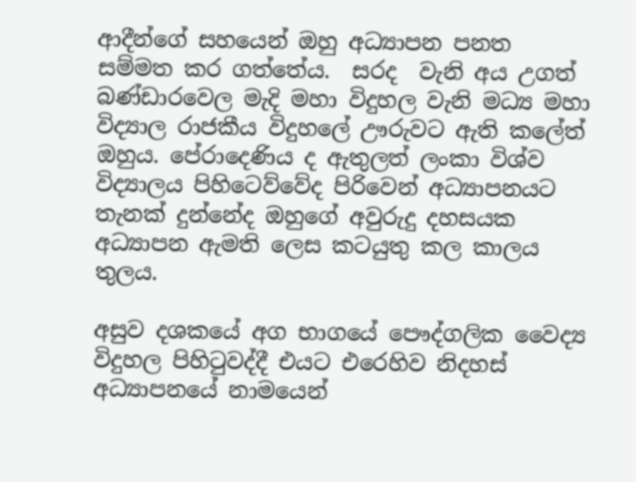ආදීන්ගේ සහයෙන් ඔහු අධ්‍යාපන පනත  සම්මත කර ගත්තේය.  සරද  වැනි අය උගත් බණ්ඩාරවෙල මැදි මහා විදුහල වැනි මධ්‍ය මහා විද්‍යාල රාජකීය විදුහලේ ඌරුවට ඇති කලේත් ඔහුය. පේරාදෙණිය ද ඇතුලත් ලංකා විශ්ව විද්‍යාලය පිහිටෙව්වේද පිරිවෙන් අධ්‍යාපනයට තැනක් දුන්නේද ඔහුගේ අවුරුදු දහසයක අධ්‍යාපන ඇමති ලෙස කටයුතු කල කාලය තුලය.

අසුව දශකයේ අග භාගයේ පෞද්ගලික වෛද්‍ය විදුහල පිහිටුවද්දී එයට එරෙහිව නිදහස් අධ්‍යාපනයේ නාමයෙන්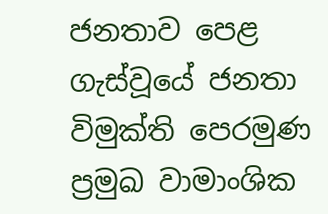ජනතාව පෙළ ගැස්වූයේ ජනතා විමුක්ති පෙරමුණ ප්‍රමුඛ වාමාංශික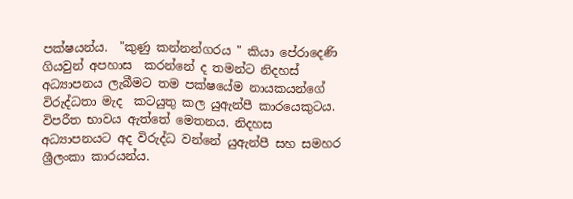පක්ෂයන්ය.  "කුණු කන්නන්ගරය " කියා පේරාදෙණි ගියවුන් අපහාස  කරන්නේ ද තමන්ට නිදහස් අධ්‍යාපනය ලැබීමට තම පක්ෂයේම නායකයන්ගේ විරුද්ධතා මැද  කටයුතු කල යුඇන්පී කාරයෙකුටය. විපරීත භාවය ඇත්තේ මෙතනය. නිදහස අධ්‍යාපනයට අද විරුද්ධ වන්නේ යුඇන්පී සහ සමහර ශ්‍රීලංකා කාරයන්ය.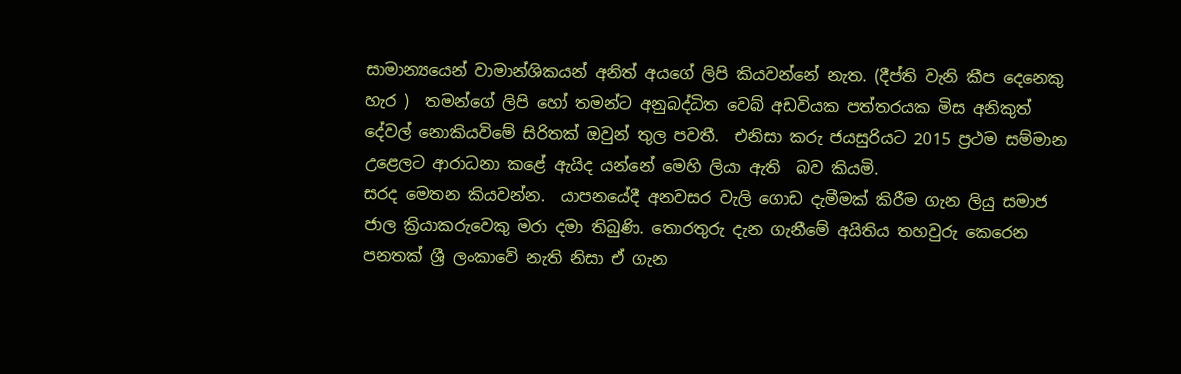සාමාන්‍යයෙන් වාමාන්ශිකයන් අනිත් අයගේ ලිපි කියවන්නේ නැත. (දීප්ති වැනි කීප දෙනෙකු හැර )  තමන්ගේ ලිපි හෝ තමන්ට අනුබද්ධිත වෙබ් අඩවියක පත්තරයක මිස අනිකුත් දේවල් නොකියවිමේ සිරිතක් ඔවුන් තුල පවතී.  එනිසා කරු ජයසුරියට 2015 ප්‍රථම සම්මාන උළෙලට ආරාධනා කළේ ඇයිද යන්නේ මෙහි ලියා ඇති  බව කියමි.
සරද මෙතන කියවන්න.  යාපනයේදී අනවසර වැලි ගොඩ දැමීමක් කිරීම ගැන ලියු සමාජ ජාල ක්‍රියාකරුවෙකු මරා දමා තිබුණි. තොරතුරු දැන ගැනීමේ අයිතිය තහවුරු කෙරෙන පනතක් ශ්‍රී ලංකාවේ නැති නිසා ඒ ගැන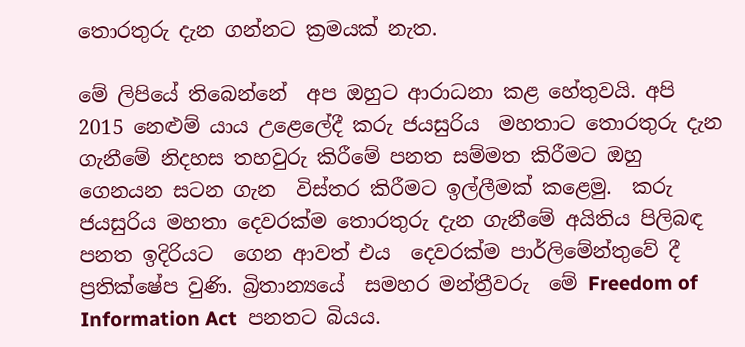තොරතුරු දැන ගන්නට ක්‍රමයක් නැත.

මේ ලිපියේ තිබෙන්නේ  අප ඔහුට ආරාධනා කළ හේතුවයි. අපි 2015 නෙළුම් යාය උළෙලේදී කරු ජයසුරිය  මහතාට තොරතුරු දැන ගැනීමේ නිදහස තහවුරු කිරීමේ පනත සම්මත කිරීමට ඔහු ගෙනයන සටන ගැන  විස්තර කිරීමට ඉල්ලීමක් කළෙමු.  කරු ජයසුරිය මහතා දෙවරක්ම තොරතුරු දැන ගැනීමේ අයිතිය පිලිබඳ  පනත ඉදිරියට  ගෙන ආවත් එය  දෙවරක්ම පාර්ලිමේන්තුවේ දී ප්‍රතික්ෂේප වුණි. බ්‍රිතාන්‍යයේ  සමහර මන්ත්‍රීවරු  මේ Freedom of Information Act  පනතට බියය.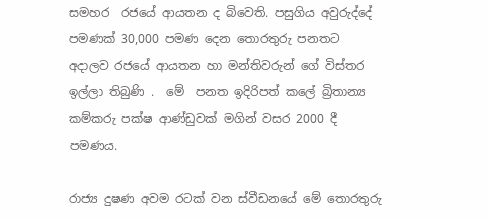සමහර  රජයේ ආයතන ද බිවෙති. පසුගිය අවුරුද්දේ පමණක් 30,000 පමණ දෙන තොරතුරු පනතට අදාලව රජයේ ආයතන හා මන්තිවරුන් ගේ විස්තර ඉල්ලා තිබුණි .  මේ  පනත ඉදිරිපත් කලේ බ්‍රිතාන්‍ය කම්කරු පක්ෂ ආණ්ඩුවක් මගින් වසර 2000 දී පමණය.

රාජ්‍ය දුෂණ අවම රටක් වන ස්වීඩනයේ මේ තොරතුරු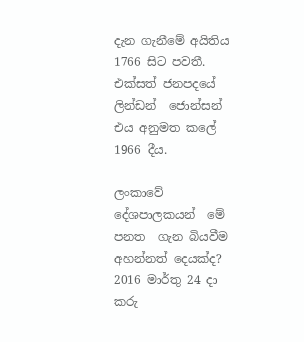දැන ගැනීමේ අයිතිය 1766 සිට පවතී. එක්සත් ජනපදයේ ලින්ඩන්  ජොන්සන් එය අනුමත කලේ 1966 දීය.

ලංකාවේ දේශපාලකයන්  මේ පනත  ගැන බියවීම  අහන්නත් දෙයක්ද?  2016 මාර්තු 24 දා කරු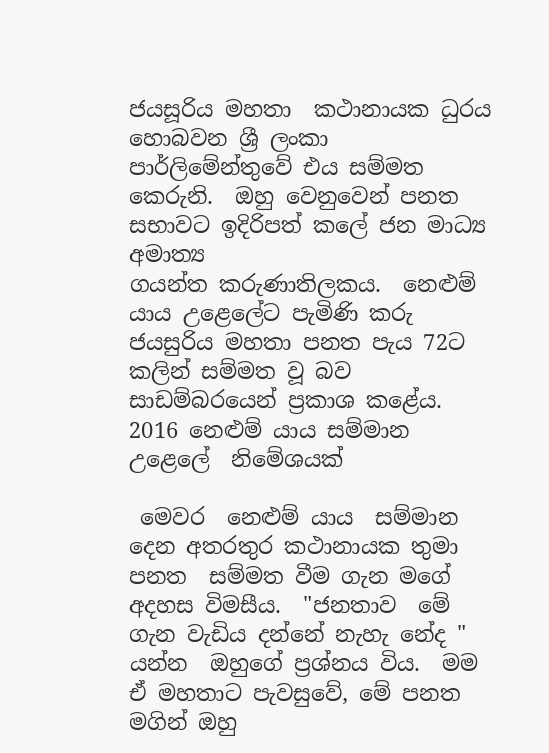ජයසූරිය මහතා  කථානායක ධුරය හොබවන ශ්‍රී ලංකා පාර්ලිමේන්තුවේ එය සම්මත කෙරුනි.  ඔහු වෙනුවෙන් පනත සභාවට ඉදිරිපත් කලේ ජන මාධ්‍ය අමාත්‍ය
ගයන්ත කරුණාතිලකය.  නෙළුම් යාය උළෙලේට පැමිණි කරු ජයසුරිය මහතා පනත පැය 72ට කලින් සම්මත වූ බව සාඩම්බරයෙන් ප්‍රකාශ කළේය.
2016 නෙළුම් යාය සම්මාන උළෙලේ  නිමේශයක්

 මෙවර  නෙළුම් යාය  සම්මාන දෙන අතරතුර කථානායක තුමා පනත  සම්මත වීම ගැන මගේ අදහස විමසීය.  "ජනතාව  මේ ගැන වැඩිය දන්නේ නැහැ නේද " යන්න  ඔහුගේ ප්‍රශ්නය විය.  මම ඒ මහතාට පැවසුවේ, මේ පනත  මගින් ඔහු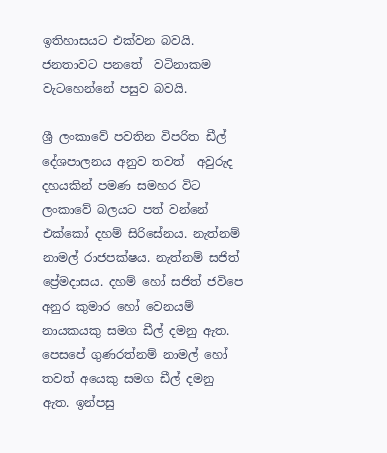ඉතිහාසයට එක්වන බවයි. ජනතාවට පනතේ  වටිනාකම වැටහෙන්නේ පසුව බවයි.

ශ්‍රී ලංකාවේ පවතින විපරිත ඩීල් දේශපාලනය අනුව තවත්  අවුරුද දහයකින් පමණ සමහර විට ලංකාවේ බලයට පත් වන්නේ එක්කෝ දහම් සිරිසේනය. නැත්නම් නාමල් රාජපක්ෂය. නැත්නම් සජිත්  ප්‍රේමදාසය. දහම් හෝ සජිත් ජවිපෙ අනුර කුමාර හෝ වෙනයම් නායකයකු සමග ඩීල් දමනු ඇත. පෙසපේ ගුණරත්නම් නාමල් හෝ තවත් අයෙකු සමග ඩීල් දමනු ඇත. ඉන්පසු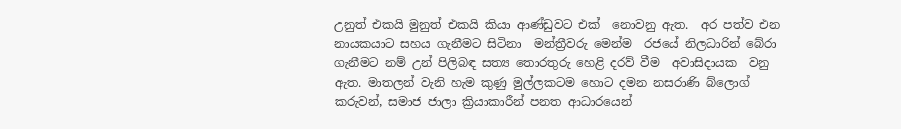උනුත් එකයි මුනුත් එකයි කියා ආණ්ඩුවට එක්  නොවනු ඇත.  අර පත්ව එන නායකයාට සහය ගැනීමට සිටිනා  මන්ත්‍රීවරු මෙන්ම  රජයේ නිලධාරින් බේරා  ගැනීමට නම් උන් පිලිබඳ සත්‍ය තොරතුරු හෙළි දරව් වීම  අවාසිදායක  වනු ඇත. මාතලන් වැනි හැම කුණු මුල්ලකටම හොට දමන නසරාණි බ්ලොග් කරුවන්, සමාජ ජාලා ක්‍රියාකාරීන් පනත ආධාරයෙන්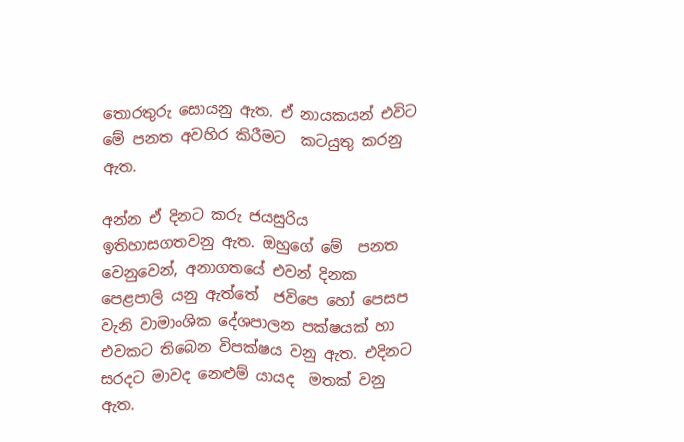තොරතුරු සොයනු ඇත. ඒ නායකයන් එවිට මේ පනත අවහිර කිරීමට  කටයුතු කරනු ඇත.

අන්න ඒ දිනට කරු ජයසුරිය ඉතිහාසගතවනු ඇත. ඔහුගේ මේ  පනත වෙනුවෙන්, අනාගතයේ එවන් දිනක පෙළපාලි යනු ඇත්තේ  ජවිපෙ හෝ පෙසප වැනි වාමාංශික දේශපාලන පක්ෂයක් හා එවකට තිබෙන විපක්ෂය වනු ඇත. එදිනට සරදට මාවද නෙළුම් යායද  මතක් වනු ඇත.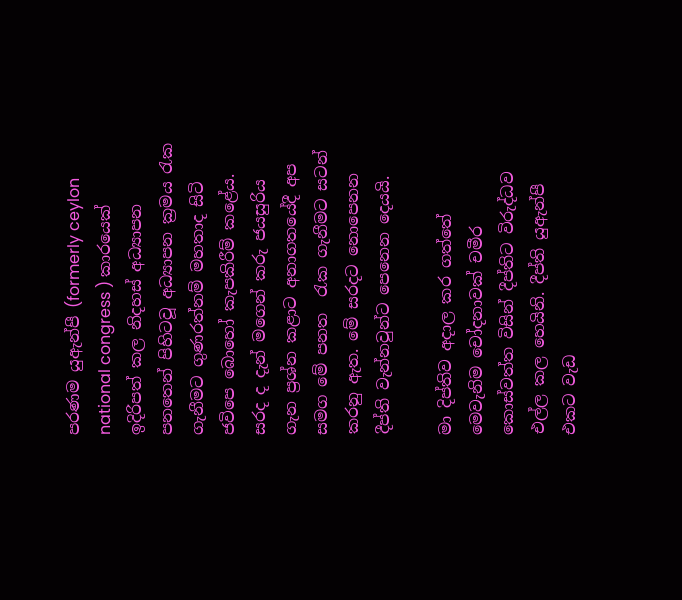පරණම යුඇන්පී (formerly ceylon national congress ) කාරයෙක් ඉදිරිපත් කල නිදහස් අධ්‍යාපන පනතෙන් පිහිටවූ අධ්‍යාපන ක්‍රමය රැක ගැනීමට ගුණරත්නම් මහතාද සිටි ජවිපෙ බොහෝ කැපකිරීම් කළේය. සරද ද දැන් මගෙන් කරු ජයසුරිය ගැන ප්‍රශ්න කළාට අනාගතයේදී අප සමග මේ පනත  රැක ගැනීමට සටන් කරනු ඇත. මේ සරදට නොපෙනන දීප්ති වැන්නවුන්ට පෙනෙන දෙයයි.

මා දිප්තිව අදාල කර ගත්තේ  මෙවැනිම චෝදනාවක් චමීර කොස්වත්ත විසින් දීප්තිට විරුද්ධව  එල්ල කල හෙයිනි. දීප්ති යුඇන්පී එකට වැඩ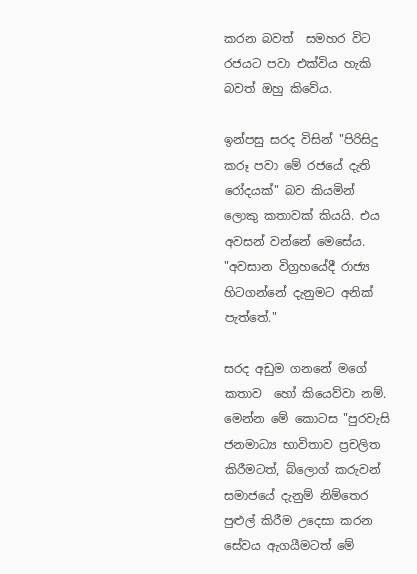කරන බවත්  සමහර විට රජයට පවා එක්විය හැකි බවත් ඔහු කිවේය.

ඉන්පසු සරද විසින් "පිරිසිදු කරූ පවා මේ රජයේ දැති රෝදයක්" බව කියමින් ලොකු කතාවක් කියයි. එය අවසන් වන්නේ මෙසේය. "අවසාන විග්‍රහයේදී රාජ්‍ය හිටගන්නේ දැනුමට අනික් පැත්තේ."

සරද අඩුම ගනනේ මගේ කතාව  හෝ කියෙව්වා නම්.  මෙන්න මේ කොටස "පුරවැසි ජනමාධ්‍ය භාවිතාව ප්‍රචලිත කිරීමටත්, බ්ලොග් කරුවන් සමාජයේ දැනුම් නිම්තෙර පුළුල් කිරීම උදෙසා කරන සේවය ඇගයීමටත් මේ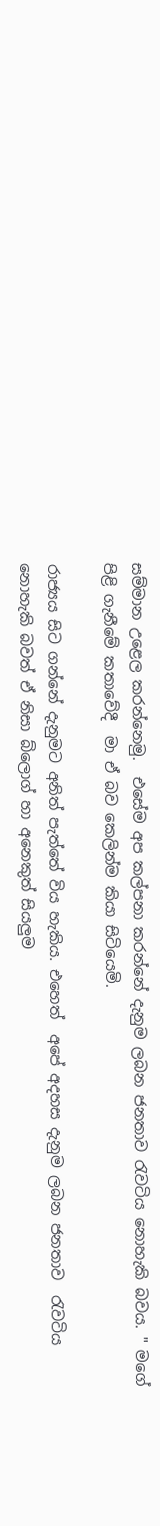සම්මාන උළෙල කරන්නෙමු.  එසේම අප කල්පනා කරන්නේ දැනුම ලබන ජනතාව රැවටිය නොහැකි බවය. " මගේ පිළි ගැනීමේ කතාවේදී  මා ඒ බව කෙලින්ම කියා සිටියෙමි.

රාජ්‍යය සිට ගන්නේ දැනුමට අනිත් පැත්තේ විය හැකිය. එහෙත්  අපේ අදහස දැනුම ලබන ජනතාව  රැවටිය නොහැකි බවත් ඒ නිසා බ්ලොග් හා අනෙකුත් සියලුම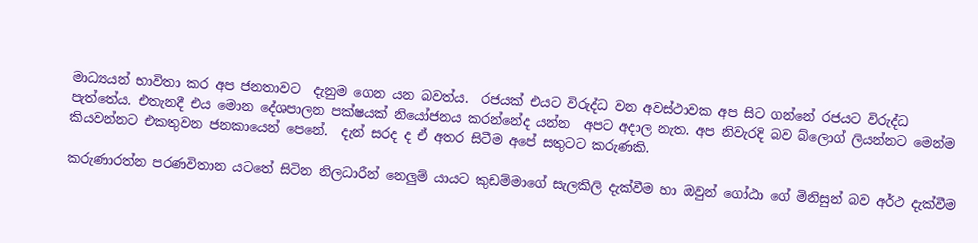මාධ්‍යයන් භාවිතා කර අප ජනතාවට  දැනුම ගෙන යන බවත්ය.  රජයක් එයට විරුද්ධ වන අවස්ථාවක අප සිට ගන්නේ රජයට විරුද්ධ පැත්තේය. එතැනදී එය මොන දේශපාලන පක්ෂයක් නියෝජනය කරන්නේද යන්න  අපට අදාල නැත. අප නිවැරදි බව බ්ලොග් ලියන්නට මෙන්ම කියවන්නට එකතුවන ජනකායෙන් පෙනේ.  දැන් සරද ද ඒ අතර සිටීම අපේ සතුටට කරුණකි.

කරුණාරත්න පරණවිතාන යටතේ සිටින නිලධාරීන් නෙලුම් යායට කුඩම්මාගේ සැලකිලි දැක්වීම හා ඔවුන් ගෝඨා ගේ මිනිසුන් බව අර්ථ දැක්වීම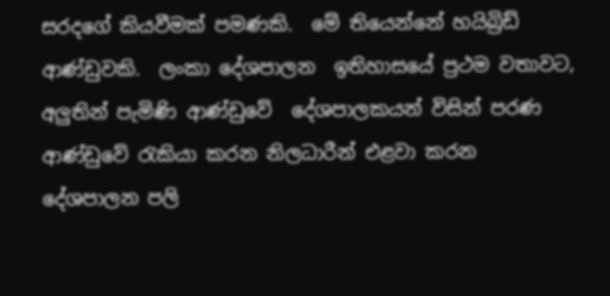සරදගේ කියවීමක් පමණකි.  මේ තියෙන්නේ හයිබ්‍රිඩ් ආණ්ඩුවකි.  ලංකා දේශපාලන  ඉතිහාසයේ ප්‍රථම වතාවට, අලුතින් පැමිණි ආණ්ඩුවේ  දේශපාලකයන් විසින් පරණ ආණ්ඩුවේ රැකියා කරන නිලධාරීන් එළවා කරන  දේශපාලන පලි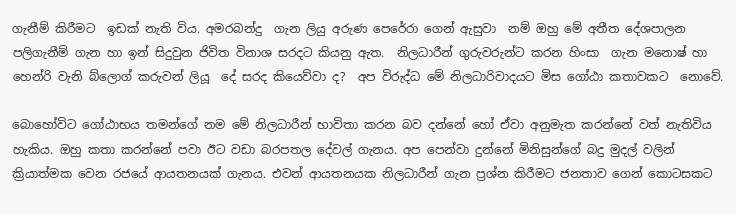ගැනීම් කිරීමට  ඉඩක් නැති විය. අමරබන්දු  ගැන ලියු අරුණ පෙරේරා ගෙන් ඇසුවා  නම් ඔහු මේ අතීත දේශපාලන පලිගැනීම් ගැන හා ඉන් සිදුවුන ජිවිත විනාශ සරදට කියනු ඇත.  නිලධාරීන් ගුරුවරුන්ට කරන හිංසා  ගැන මනොෂ් හා හෙන්රි වැනි බ්ලොග් කරුවන් ලියූ  දේ සරද කියෙව්වා ද?  අප විරුද්ධ මේ නිලධාරිවාදයට මිස ගෝඨා කතාවකට  නොවේ.

බොහෝවිට ගෝඨාභය තමන්ගේ නම මේ නිලධාරීන් භාවිතා කරන බව දන්නේ හෝ ඒවා අනුමැත කරන්නේ වත් නැතිවිය හැකිය. ඔහු කතා කරන්නේ පවා ඊට වඩා බරපතල දේවල් ගැනය. අප පෙන්වා දුන්නේ මිනිසුන්ගේ බදු මුදල් වලින් ක්‍රියාත්මක වෙන රජයේ ආයතනයක් ගැනය. එවන් ආයතනයක නිලධාරීන් ගැන ප්‍රශ්න කිරීමට ජනතාව ගෙන් කොටසකට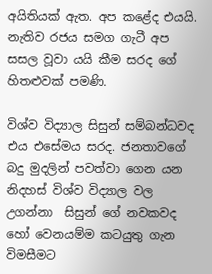අයිතියක් ඇත. අප කළේද එයයි. නැතිව රජය සමග ගැටී අප සසල වූවා යයි කීම සරද ගේ හිතළුවක් පමණි.

විශ්ව විද්‍යාල සිසුන් සම්බන්ධවද එය එසේමය සරද. ජනතාවගේ  බදු මුදලින් පවත්වා ගෙන යන නිදහස් විශ්ව විද්‍යාල වල උගන්නා  සිසුන් ගේ නවකවද  හෝ වෙනයම්ම කටයුතු ගැන විමසීමට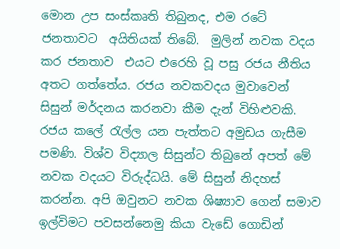මොන උප සංස්කෘති තිබුනද, එම රටේ ජනතාවට  අයිතියක් තිබේ.  මුලින් නවක වදය කර ජනතාව  එයට එරෙහි වූ පසු රජය නීතිය අතට ගත්තේය. රජය නවකවදය මුවාවෙන්  සිසුන් මර්දනය කරනවා කීම දැන් විහිළුවකි. රජය කලේ රැල්ල යන පැත්තට අමුඩය ගැසීම පමණි. විශ්ව විද්‍යාල සිසුන්ට තිබුනේ අපත් මේ නවක වදයට විරුද්ධයි. මේ සිසුන් නිදහස් කරන්න. අපි ඔවුනට නවක ශිෂ්‍යාව ගෙන් සමාව ඉල්විමට පවසන්නෙමු කියා වැඩේ ගොඩින්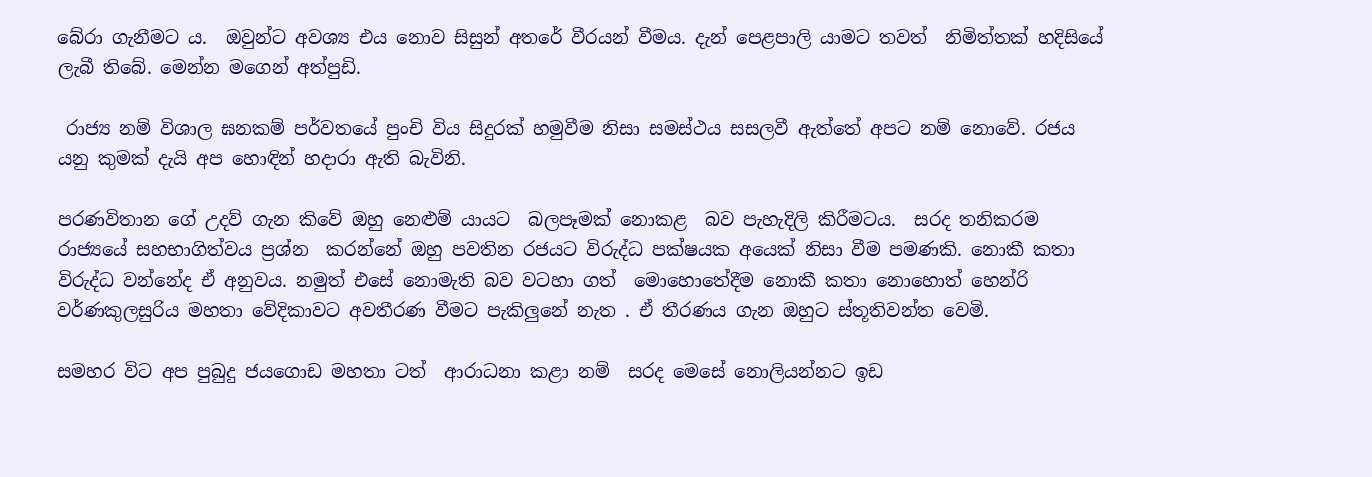බේරා ගැනීමට ය.  ඔවුන්ට අවශ්‍ය එය නොව සිසුන් අතරේ වීරයන් වීමය. දැන් පෙළපාලි යාමට තවත්  නිමිත්තක් හදිසියේ ලැබී තිබේ. මෙන්න මගෙන් අත්පුඩි.

 රාජ්‍ය නම් විශාල ඝනකම් පර්වතයේ පුංචි විය සිදුරක් හමුවීම නිසා සමස්ථය සසලවී ඇත්තේ අපට නම් නොවේ. රජය යනු කුමක් දැයි අප හොඳින් හදාරා ඇති බැවිනි.

පරණවිතාන ගේ උදව් ගැන කිවේ ඔහු නෙළුම් යායට  බලපෑමක් නොකළ  බව පැහැදිලි කිරීමටය.  සරද තනිකරම රාජ්‍යයේ සහභාගිත්වය ප්‍රශ්න  කරන්නේ ඔහු පවතින රජයට විරුද්ධ පක්ෂයක අයෙක් නිසා වීම පමණකි. නොකී කතා විරුද්ධ වන්නේද ඒ අනුවය. නමුත් එසේ නොමැති බව වටහා ගත්  මොහොතේදීම නොකී කතා නොහොත් හෙන්රි වර්ණකුලසුරිය මහතා වේදිකාවට අවතීරණ වීමට පැකිලුනේ නැත . ඒ තීරණය ගැන ඔහුට ස්තූතිවන්ත වෙමි.

සමහර විට අප පුබුදු ජයගොඩ මහතා ටත්  ආරාධනා කළා නම්  සරද මෙසේ නොලියන්නට ඉඩ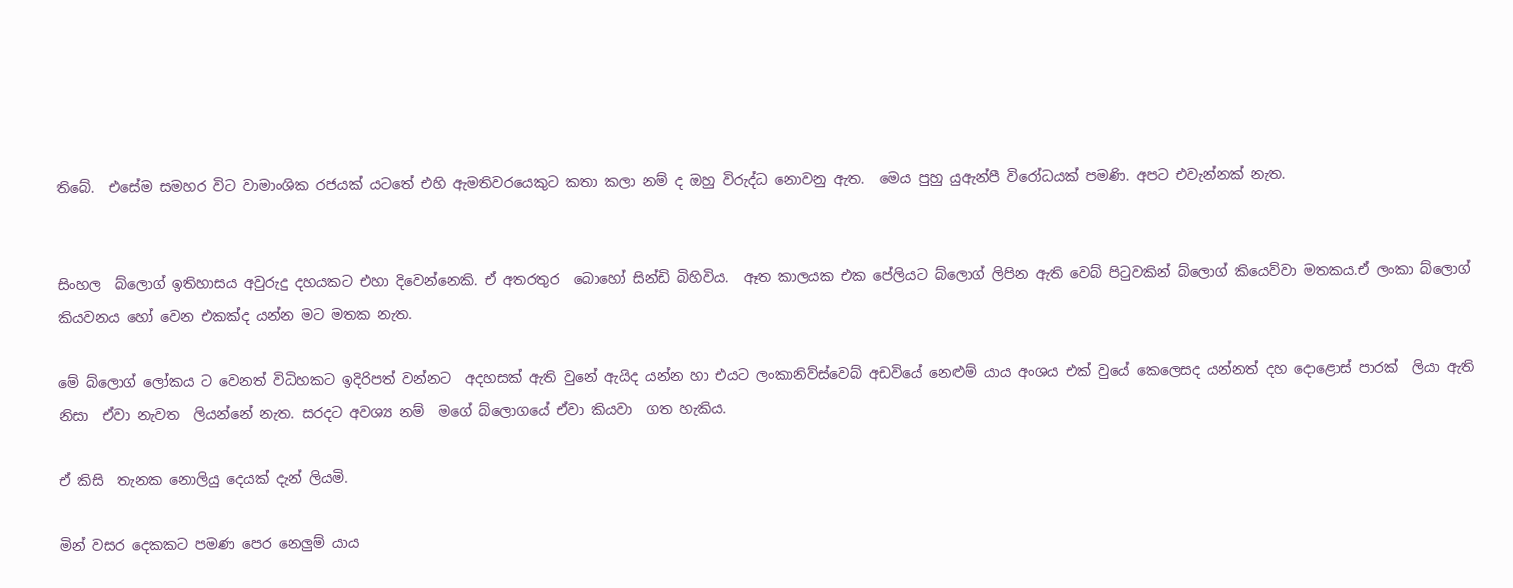තිබේ.  එසේම සමහර විට වාමාංශික රජයක් යටතේ එහි ඇමතිවරයෙකුට කතා කලා නම් ද ඔහු විරුද්ධ නොවනු ඇත.  මෙය පුහු යුඇන්පී විරෝධයක් පමණි. අපට එවැන්නක් නැත.


සිංහල  බ්ලොග් ඉතිහාසය අවුරුදු දහයකට එහා දිවෙන්නෙකි. ඒ අතරතුර  බොහෝ සින්ඩි බිහිවිය.  ඈත කාලයක එක පේලියට බ්ලොග් ලිපින ඇති වෙබ් පිටුවකින් බ්ලොග් කියෙව්වා මතකය.ඒ ලංකා බ්ලොග් කියවනය හෝ වෙන එකක්ද යන්න මට මතක නැත.

මේ බ්ලොග් ලෝකය ට වෙනත් විධිහකට ඉදිරිපත් වන්නට  අදහසක් ඇති වුනේ ඇයිද යන්න හා එයට ලංකානිව්ස්වෙබ් අඩවියේ නෙළුම් යාය අංශය එක් වුයේ කෙලෙසද යන්නත් දහ දොළොස් පාරක්  ලියා ඇති නිසා  ඒවා නැවත  ලියන්නේ නැත. සරදට අවශ්‍ය නම්  මගේ බ්ලොගයේ ඒවා කියවා  ගත හැකිය.

ඒ කිසි  තැනක නොලියු දෙයක් දැන් ලියමි.

මින් වසර දෙකකට පමණ පෙර නෙලුම් යාය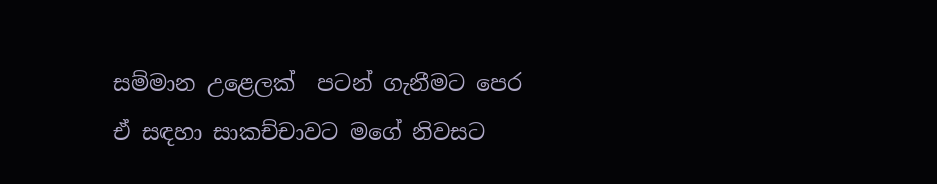සම්මාන උළෙලක්  පටන් ගැනීමට පෙර ඒ සඳහා සාකච්චාවට මගේ නිවසට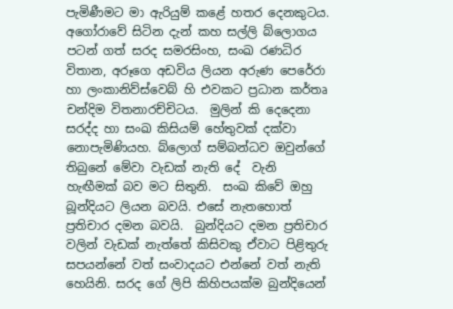පැමිණීමට මා ඇරියුම් කළේ හතර දෙනකුටය. අගෝරාවේ සිටින දැන් කහ සල්ලි බ්ලොගය පටන් ගත් සරද සමරසිංහ, සංඛ රණධිර විතාන, අරූගෙ අඩවිය ලියන අරුණ පෙරේරා හා ලංකානිව්ස්වෙබ් හි එවකට ප්‍රධාන කර්තෘ චන්දිම විතනාරච්චිටය.  මුලින් කි දෙදෙනා සරද්ද හා සංඛ කිසියම් හේතුවක් දක්වා නොපැමිණියහ. බ්ලොග් සම්බන්ධව ඔවුන්ගේ තිබුනේ මේවා වැඩක් නැති දේ  වැනි හැඟීමක් බව මට සිතුනි.  සංඛ කිවේ ඔහු බූන්දියට ලියන බවයි. එසේ නැතහොත් ප්‍රතිචාර දමන බවයි.  බුන්දියට දමන ප්‍රතිචාර වලින් වැඩක් නැත්තේ කිසිවකු ඒවාට පිළිතුරු  සපයන්නේ වත් සංවාදයට එන්නේ වත් නැති හෙයිනි. සරද ගේ ලිපි කිහිපයක්ම බුන්දියෙන්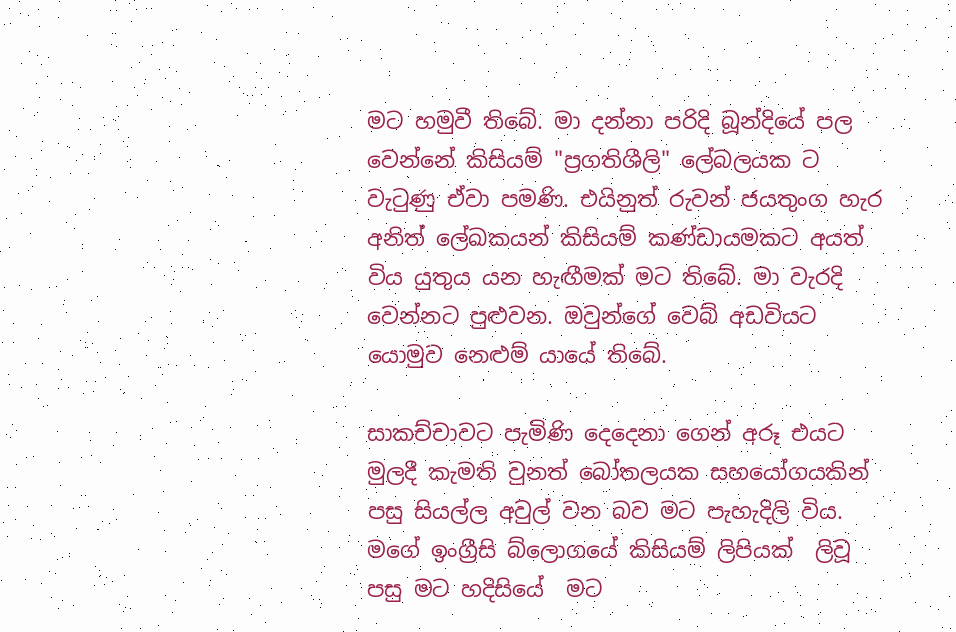මට හමුවී තිබේ. මා දන්නා පරිදි බූන්දියේ පල වෙන්නේ කිසියම් "ප්‍රගතිශීලි" ලේබලයක ට වැටුණු ඒවා පමණි. එයිනුත් රුවන් ජයතුංග හැර අනිත් ලේඛකයන් කිසියම් කණ්ඩායමකට අයත් විය යුතුය යන හැඟීමක් මට තිබේ. මා වැරදි වෙන්නට පුළුවන. ඔවුන්ගේ වෙබ් අඩවියට යොමුව නෙළුම් යායේ තිබේ.

සාකච්චාවට පැමිණි දෙදෙනා ගෙන් අරූ එයට මුලදී කැමති වුනත් බෝතලයක සහයෝගයකින් පසු සියල්ල අවුල් වන බව මට පැහැදිලි විය. මගේ ඉංග්‍රීසි බ්ලොගයේ කිසියම් ලිපියක්  ලිවූ පසු මට හදිසියේ  මට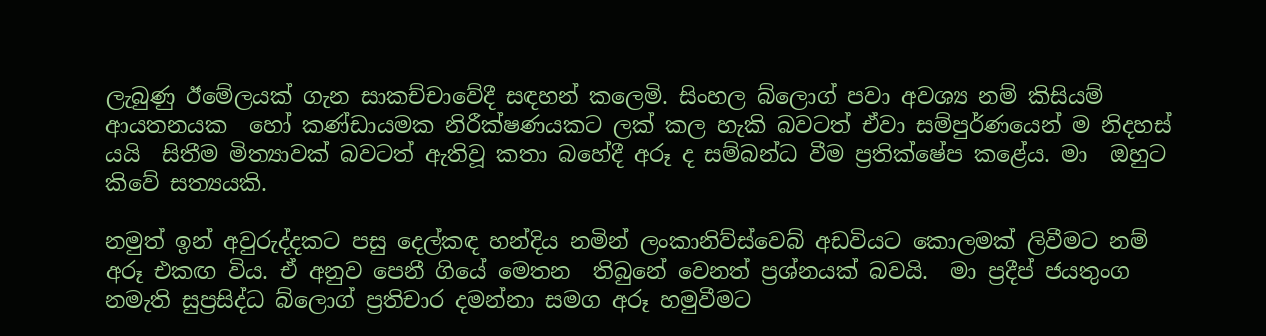ලැබුණු ඊමේලයක් ගැන සාකච්චාවේදී සඳහන් කලෙමි. සිංහල බ්ලොග් පවා අවශ්‍ය නම් කිසියම් ආයතනයක  හෝ කණ්ඩායමක නිරීක්ෂණයකට ලක් කල හැකි බවටත් ඒවා සම්පුර්ණයෙන් ම නිදහස් යයි  සිතීම මිත්‍යාවක් බවටත් ඇතිවූ කතා බහේදී අරූ ද සම්බන්ධ වීම ප්‍රතික්ෂේප කළේය. මා  ඔහුට කිවේ සත්‍යයකි.

නමුත් ඉන් අවුරුද්දකට පසු දෙල්කඳ හන්දිය නමින් ලංකානිව්ස්වෙබ් අඩවියට කොලමක් ලිවීමට නම් අරූ එකඟ විය. ඒ අනුව පෙනී ගියේ මෙතන  තිබුනේ වෙනත් ප්‍රශ්නයක් බවයි.  මා ප්‍රදීප් ජයතුංග නමැති සුප්‍රසිද්ධ බ්ලොග් ප්‍රතිචාර දමන්නා සමග අරූ හමුවීමට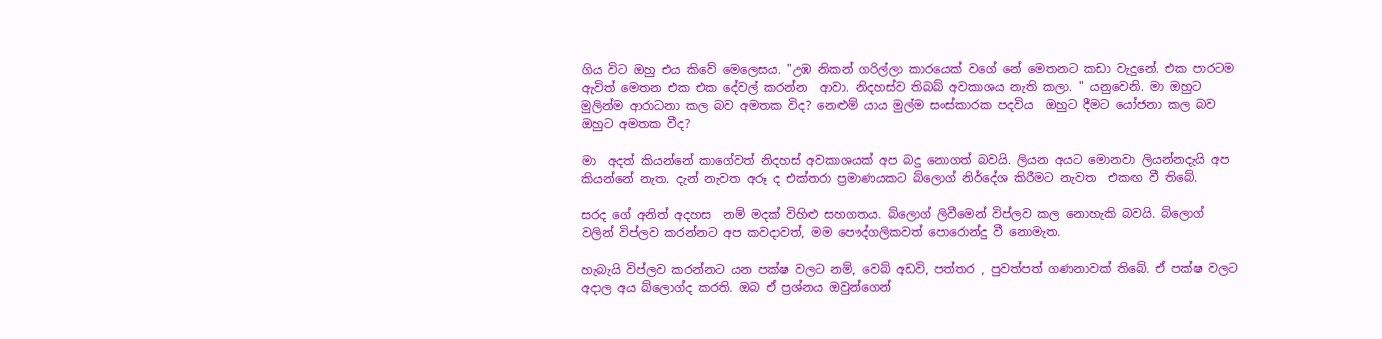ගිය විට ඔහු එය කිවේ මෙලෙසය. "උඹ නිකන් ගරිල්ලා කාරයෙක් වගේ නේ මෙතනට කඩා වැදුනේ. එක පාරටම ඇවිත් මෙතන එක එක දේවල් කරන්න  ආවා. නිදහස්ව තිබබ් අවකාශය නැති කලා. " යනුවෙනි. මා ඔහුට මුලින්ම ආරාධනා කල බව අමතක විද? නෙළුම් යාය මුල්ම සංස්කාරක පදවිය  ඔහුට දීමට යෝජනා කල බව ඔහුට අමතක වීද?

මා  අදත් කියන්නේ කාගේවත් නිදහස් අවකාශයක් අප බදු නොගත් බවයි. ලියන අයට මොනවා ලියන්නදැයි අප කියන්නේ නැත. දැන් නැවත අරූ ද එක්තරා ප්‍රමාණයකට බ්ලොග් නිර්දේශ කිරීමට නැවත  එකඟ වී තිබේ.

සරද ගේ අනිත් අදහස  නම් මදක් විහිළු සහගතය. බ්ලොග් ලිවීමෙන් විප්ලව කල නොහැකි බවයි. බ්ලොග් වලින් විප්ලව කරන්නට අප කවදාවත්, මම පෞද්ගලිකවත් පොරොන්දු වී නොමැත.

හැබැයි විප්ලව කරන්නට යන පක්ෂ වලට නම්, වෙබ් අඩවි, පත්තර , පුවත්පත් ගණනාවක් තිබේ. ඒ පක්ෂ වලට අදාල අය බ්ලොග්ද කරති. ඔබ ඒ ප්‍රශ්නය ඔවුන්ගෙන්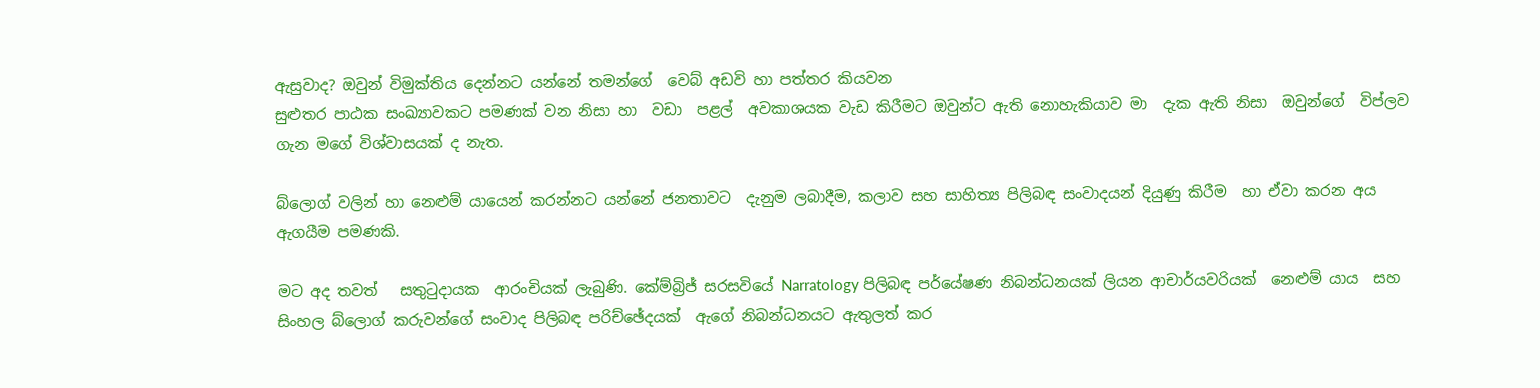ඇසුවාද? ඔවුන් විමුක්තිය දෙන්නට යන්නේ තමන්ගේ  වෙබ් අඩවි හා පත්තර කියවන
සුළුතර පාඨක සංඛ්‍යාවකට පමණක් වන නිසා හා  වඩා  පළල්  අවකාශයක වැඩ කිරීමට ඔවුන්ට ඇති නොහැකියාව මා  දැක ඇති නිසා  ඔවුන්ගේ  විප්ලව ගැන මගේ විශ්වාසයක් ද නැත.

බ්ලොග් වලින් හා නෙළුම් යායෙන් කරන්නට යන්නේ ජනතාවට  දැනුම ලබාදීම, කලාව සහ සාහිත්‍ය පිලිබඳ සංවාදයන් දියුණු කිරීම  හා ඒවා කරන අය ඇගයීම පමණකි.

මට අද තවත්   සතුටුදායක  ආරංචියක් ලැබුණි. කේම්බ්‍රිජ් සරසවියේ Narratology පිලිබඳ පර්යේෂණ නිබන්ධනයක් ලියන ආචාර්යවරියක්  නෙළුම් යාය  සහ සිංහල බ්ලොග් කරුවන්ගේ සංවාද පිලිබඳ පරිච්ඡේදයක්  ඇගේ නිබන්ධනයට ඇතුලත් කර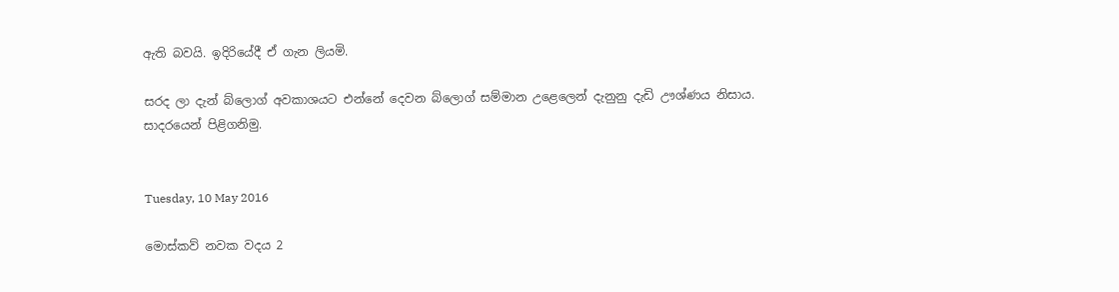ඇති බවයි. ඉදිරියේදී ඒ ගැන ලියමි.

සරද ලා දැන් බ්ලොග් අවකාශයට එන්නේ දෙවන බ්ලොග් සම්මාන උළෙලෙන් දැනුනු දැඩි ඌශ්ණය නිසාය.  සාදරයෙන් පිළිගනිමු.


Tuesday, 10 May 2016

මොස්කව් නවක වදය 2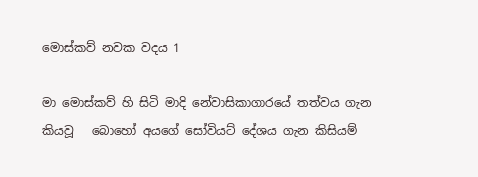මොස්කව් නවක වදය 1

මා මොස්කව් හි සිටි මාදි නේවාසිකාගාරයේ තත්වය ගැන කියවූ   බොහෝ අයගේ සෝවියට් දේශය ගැන කිසියම්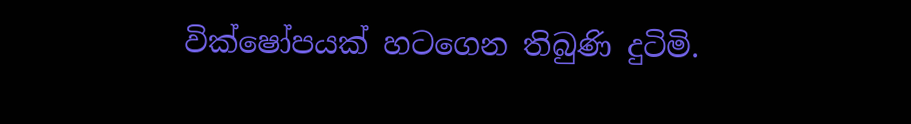වික්ෂෝපයක් හටගෙන තිබුණි දුටිමි.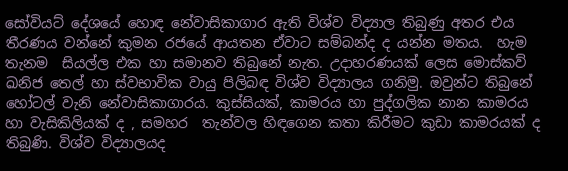සෝවියට් දේශයේ හොඳ නේවාසිකාගාර ඇති විශ්ව විද්‍යාල තිබුණු අතර එය  තීරණය වන්නේ කුමන රජයේ ආයතන ඒවාට සම්බන්ද ද යන්න මතය.  හැම තැනම  සියල්ල එක හා සමානව තිබුනේ නැත. උදාහරණයක් ලෙස මොස්කව් ඛනිජ තෙල් හා ස්වභාවික වායු පිලිබඳ විශ්ව විද්‍යාලය ගනිමු. ඔවුන්ට තිබුනේ හෝටල් වැනි නේවාසිකාගාරය. කුස්සියක්, කාමරය හා පුද්ගලික නාන කාමරය හා වැසිකිලියක් ද , සමහර  තැන්වල හිඳගෙන කතා කිරීමට කුඩා කාමරයක් ද තිබුණි. විශ්ව විද්‍යාලයද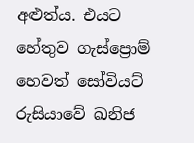අළුත්ය. එයට හේතුව ගැස්ප්‍රොම් හෙවත් සෝවියට් රුසියාවේ ඛනිජ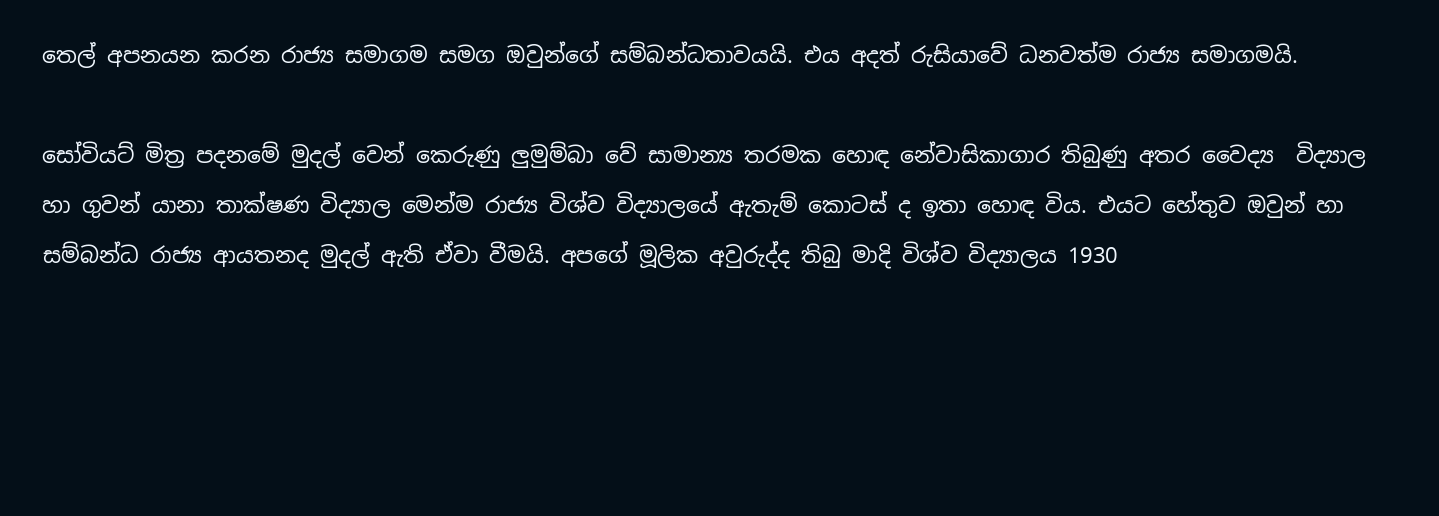තෙල් අපනයන කරන රාජ්‍ය සමාගම සමග ඔවුන්ගේ සම්බන්ධතාවයයි. එය අදත් රුසියාවේ ධනවත්ම රාජ්‍ය සමාගමයි.

සෝවියට් මිත්‍ර පදනමේ මුදල් වෙන් කෙරුණු ලුමුම්බා වේ සාමාන්‍ය තරමක හොඳ නේවාසිකාගාර තිබුණු අතර වෛද්‍ය  විද්‍යාල හා ගුවන් යානා තාක්ෂණ විද්‍යාල මෙන්ම රාජ්‍ය විශ්ව විද්‍යාලයේ ඇතැම් කොටස් ද ඉතා හොඳ විය. එයට හේතුව ඔවුන් හා සම්බන්ධ රාජ්‍ය ආයතනද මුදල් ඇති ඒවා වීමයි. අපගේ මූලික අවුරුද්ද තිබු මාදි විශ්ව විද්‍යාලය 1930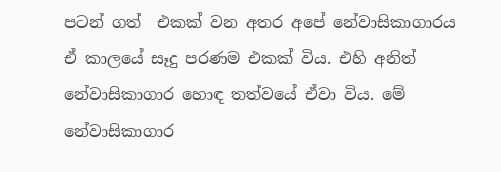පටන් ගත්  එකක් වන අතර අපේ නේවාසිකාගාරය ඒ කාලයේ සෑදු පරණම එකක් විය. එහි අනිත් නේවාසිකාගාර හොඳ තත්වයේ ඒවා විය. මේ නේවාසිකාගාර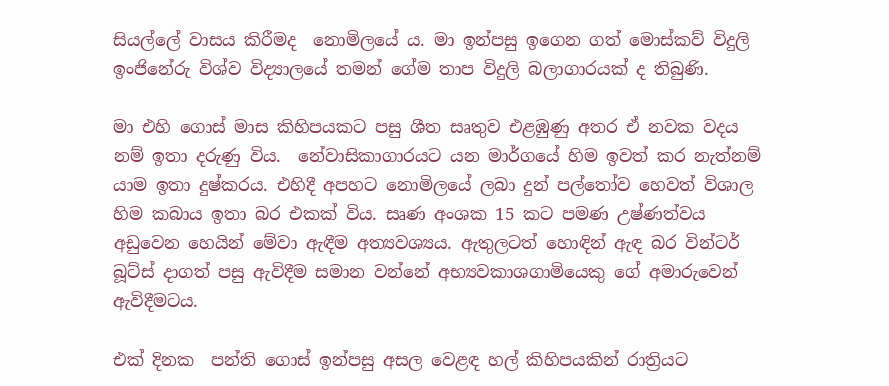සියල්ලේ වාසය කිරීමද  නොමිලයේ ය. මා ඉන්පසු ඉගෙන ගත් මොස්කව් විදුලි ඉංජිනේරු විශ්ව විද්‍යාලයේ තමන් ගේම තාප විදුලි බලාගාරයක් ද තිබුණි.

මා එහි ගොස් මාස කිහිපයකට පසු ශීත සෘතුව එළඹුණු අතර ඒ නවක වදය නම් ඉතා දරුණු විය.  නේවාසිකාගාරයට යන මාර්ගයේ හිම ඉවත් කර නැත්නම් යාම ඉතා දුෂ්කරය. එහිදී අපහට නොමිලයේ ලබා දුන් පල්තෝව හෙවත් විශාල හිම කබාය ඉතා බර එකක් විය. සෘණ අංශක 15 කට පමණ උෂ්ණත්වය අඩුවෙන හෙයින් මේවා ඇඳීම අත්‍යවශ්‍යය. ඇතුලටත් හොඳින් ඇඳ බර වින්ටර් බූට්ස් දාගත් පසු ඇවිදීම සමාන වන්නේ අභ්‍යවකාශගාමියෙකු ගේ අමාරුවෙන් ඇවිදීමටය.

එක් දිනක  පන්ති ගොස් ඉන්පසු අසල වෙළඳ හල් කිහිපයකින් රාත්‍රියට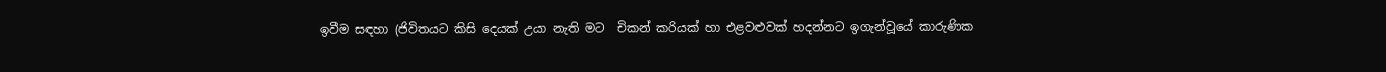ඉවීම සඳහා (ජිවිතයට කිසි දෙයක් උයා නැති මට  චිකන් කරියක් හා එළවළුවක් හදන්නට ඉගැන්වූයේ කාරුණික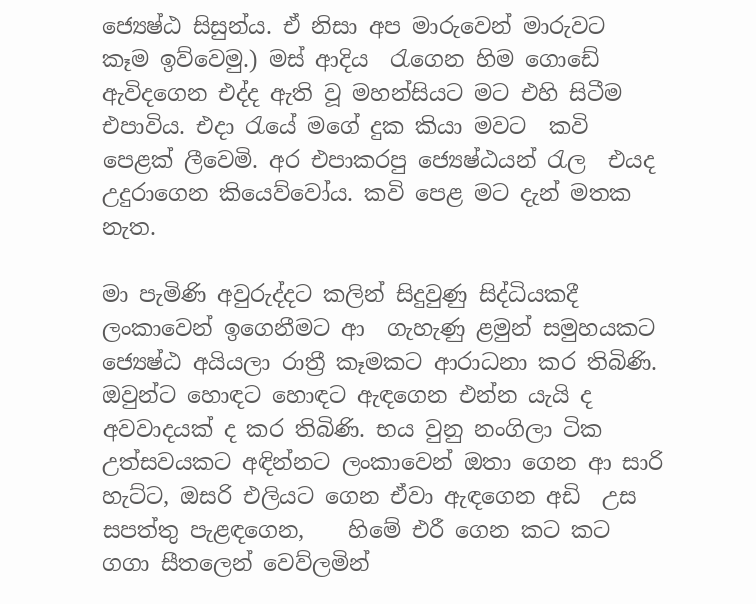ජ්‍යෙෂ්ඨ සිසුන්ය. ඒ නිසා අප මාරුවෙන් මාරුවට  කෑම ඉව්වෙමු.) මස් ආදිය  රැගෙන හිම ගොඩේ ඇවිදගෙන එද්ද ඇති වූ මහන්සියට මට එහි සිටීම එපාවිය. එදා රැයේ මගේ දුක කියා මවට  කවි පෙළක් ලීවෙමි. අර එපාකරපු ජ්‍යෙෂ්ඨයන් රැල  එයද උදුරාගෙන කියෙව්වෝය. කවි පෙළ මට දැන් මතක නැත.

මා පැමිණි අවුරුද්දට කලින් සිදුවුණු සිද්ධියකදී  ලංකාවෙන් ඉගෙනීමට ආ  ගැහැණු ළමුන් සමුහයකට ජ්‍යෙෂ්ඨ අයියලා රාත්‍රී කෑමකට ආරාධනා කර තිබිණි.  ඔවුන්ට හොඳට හොඳට ඇඳගෙන එන්න යැයි ද අවවාදයක්‌ ද කර තිබිණි. භය වුනු නංගිලා ටික උත්සවයකට අඳින්නට ලංකාවෙන් ඔතා ගෙන ආ සාරි හැට්ට, ඔසරි එලියට ගෙන ඒවා ඇඳගෙන අඩි  උස සපත්තු පැළඳගෙන,    හිමේ එරී ගෙන කට කට ගගා සීතලෙන් වෙව්ලමින්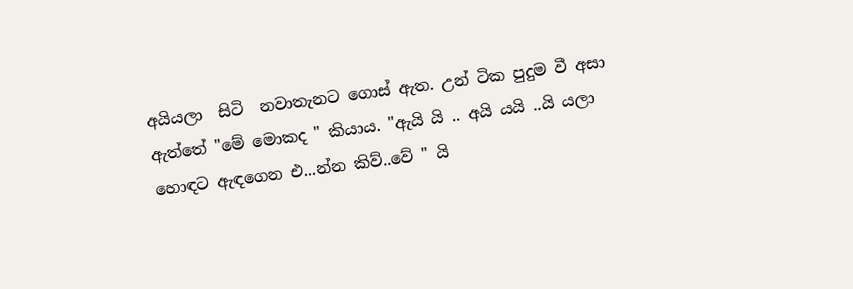අයියලා  සිටි  නවාතැනට ගොස් ඇත. උන් ටික පුදුම වී අසා ඇත්තේ "මේ මොකද " කියාය. "ඇයි යි .. අයි යයි ..යි යලා  හොඳට ඇඳගෙන එ...න්න කිව්..වේ " යි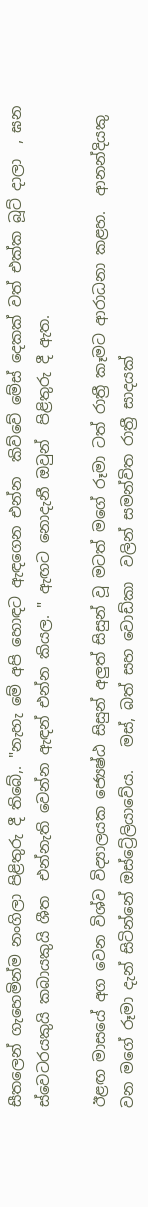සීතලෙන් ගැහෙමින්ම නංගිලා පිළිතුරු දී තිබේ,. "නැහැ මේ අපි හොඳට ඇඳගෙන එන්න  කිව්වේ මේස් දෙකක් වත් එක්ක බූට් දාලා  , ඝන ස්වෙටරයකුයි කබායකුයි ශීත  එන්නැති වෙන්න ඇඳන් එන්න කියල. " ඇඟට නොදැනී ඔවුන්  පිළිතුරු දී ඇත.

ඊළඟ මාසයේ අග වෙන විශ්ව විද්‍යාලයක ජ්‍යෙෂ්ඨ සිසුන් අලුත් සිසුන් වූ මටත් මගේ රූමා ටත් රාත්‍රී කෑමට ආරාධනා කළහ.  ආනන්දියකු වන මගේ රූමා දැන් සිටින්නේ ඔස්ට්‍රේලියාවේය.   මස්, බත් සහ වොඩ්කා  වලින් සමන්විත රාත්‍රී සාදයක්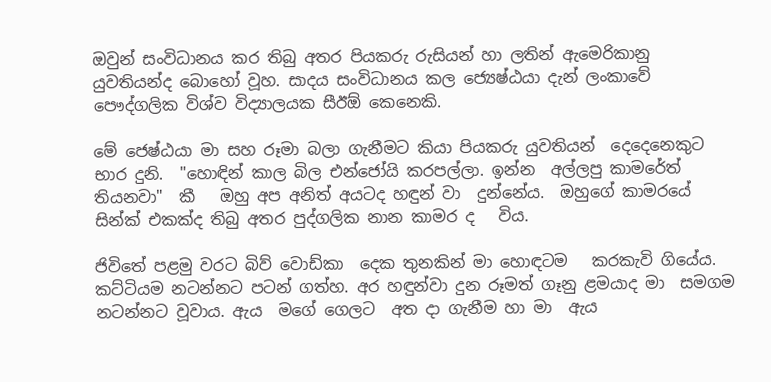ඔවුන් සංවිධානය කර තිබු අතර පියකරු රුසියන් හා ලතින් ඇමෙරිකානු යුවතියන්ද බොහෝ වූහ. සාදය සංවිධානය කල ජ්‍යෙෂ්ඨයා දැන් ලංකාවේ  පෞද්ගලික විශ්ව විද්‍යාලයක සීඊඕ කෙනෙකි.

මේ ජෙෂ්ඨයා මා සහ රූමා බලා ගැනීමට කියා පියකරු යුවතියන්  දෙදෙනෙකුට  භාර දුනි.  "හොඳින් කාල බිල එන්ජෝයි කරපල්ලා. ඉන්න  අල්ලපු කාමරේත් තියනවා"  කී   ඔහු අප අනිත් අයටද හඳුන් වා  දුන්නේය.  ඔහුගේ කාමරයේ සින්ක් එකක්ද තිබු අතර පුද්ගලික නාන කාමර ද   විය.

ජිවිතේ පළමු වරට බිව් වොඩ්කා  දෙක තුනකින් මා හොඳටම   කරකැවි ගියේය. කට්ටියම නටන්නට පටන් ගත්හ. අර හඳුන්වා දුන රූමත් ගෑනු ළමයාද මා  සමගම නටන්නට වූවාය. ඇය  මගේ ගෙලට  අත දා ගැනීම හා මා  ඇය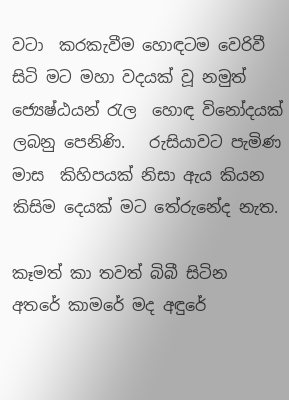වටා  කරකැවීම හොඳටම වෙරිවී සිටි මට මහා වදයක් වූ නමුත් ජ්‍යෙෂ්ඨයන් රැල  හොඳ විනෝදයක් ලබනු පෙනිණි.   රුසියාවට පැමිණ මාස  කිහිපයක් නිසා ඇය කියන කිසිම දෙයක් මට තේරුනේද නැත.

කෑමත් කා තවත් බිබී සිටින  අතරේ කාමරේ මද අඳුරේ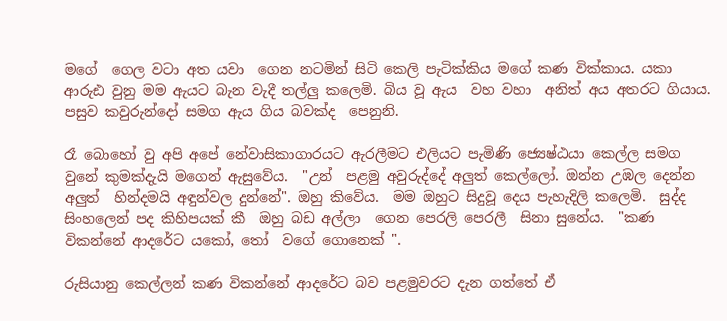මගේ  ගෙල වටා අත යවා  ගෙන නටමින් සිටි කෙලි පැටික්කිය මගේ කණ වික්කාය. යකා ආරුඪ වුනු මම ඇයට බැන වැදී තල්ලු කලෙමි. බිය වූ ඇය  වහ වහා  අනිත් අය අතරට ගියාය. පසුව කවුරුන්දෝ සමග ඇය ගිය බවක්ද  පෙනුනි.

රෑ බොහෝ වු අපි අපේ නේවාසිකාගාරයට ඇරලීමට එලියට පැමිණි ජ්‍යෙෂ්ඨයා කෙල්ල සමග වුනේ කුමක්දැයි මගෙන් ඇසුවේය.  "උන්  පළමු අවුරුද්දේ අලුත් කෙල්ලෝ. ඔන්න උඹල දෙන්න අලුත්  හින්දමයි අඳුන්වල දුන්නේ". ඔහු කිවේය.  මම ඔහුට සිදුවූ දෙය පැහැදිලි කලෙමි.  සුද්ද සිංහලෙන් පද කිහිපයක් කී  ඔහු බඩ අල්ලා  ගෙන පෙරලි පෙරලී  සිනා සුනේය.  "කණ විකන්නේ ආදරේට යකෝ, තෝ  වගේ ගොනෙක් ".

රුසියානු කෙල්ලන් කණ විකන්නේ ආදරේට බව පළමුවරට දැන ගත්තේ ඒ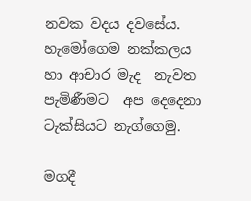නවක වදය දවසේය.  හැමෝගෙම නක්කලය හා ආචාර මැද  නැවත  පැමිණීමට  අප දෙදෙනා ටැක්සියට නැග්ගෙමු.

මගදී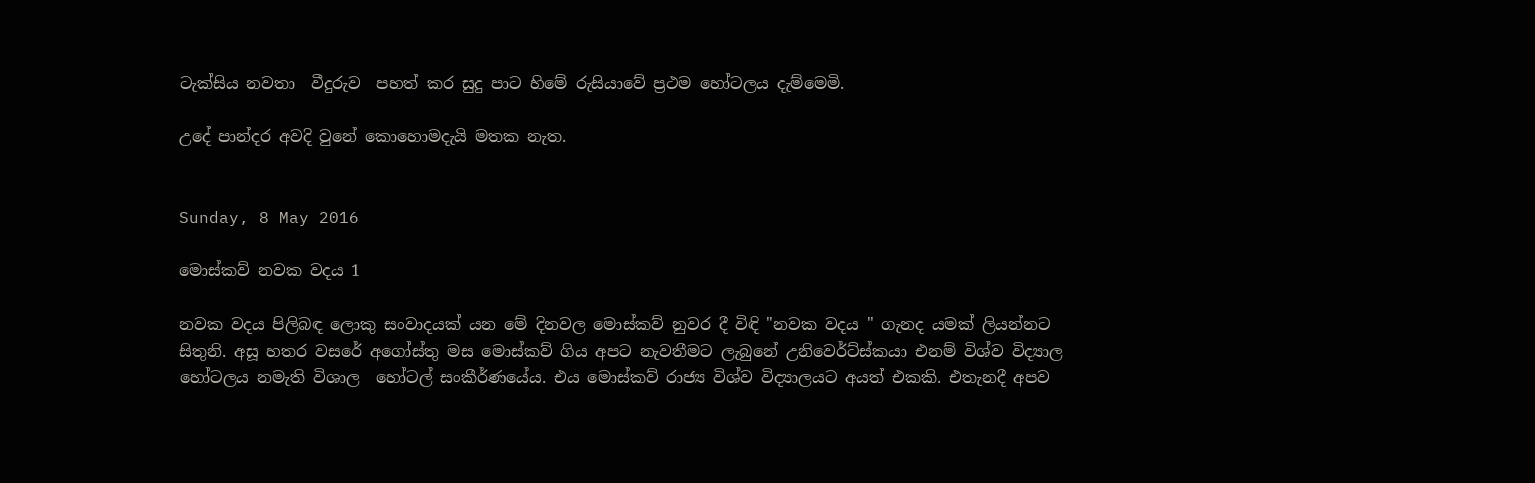ටැක්සිය නවතා  වීදුරුව  පහත් කර සුදු පාට හිමේ රුසියාවේ ප්‍රථම හෝටලය දැම්මෙමි.

උදේ පාන්දර අවදි වුනේ කොහොමදැයි මතක නැත.


Sunday, 8 May 2016

මොස්කව් නවක වදය 1

නවක වදය පිලිබඳ ලොකු සංවාදයක් යන මේ දිනවල මොස්කව් නුවර දී විඳි "නවක වදය " ගැනද යමක් ලියන්නට සිතුනි. අසූ හතර වසරේ අගෝස්තු මස මොස්කව් ගිය අපට නැවතීමට ලැබුනේ උනිවෙර්ට්ස්කයා එනම් විශ්ව විද්‍යාල හෝටලය නමැති විශාල  හෝටල් සංකීර්ණයේය. එය මොස්කව් රාජ්‍ය විශ්ව විද්‍යාලයට අයත් එකකි. එතැනදී අපව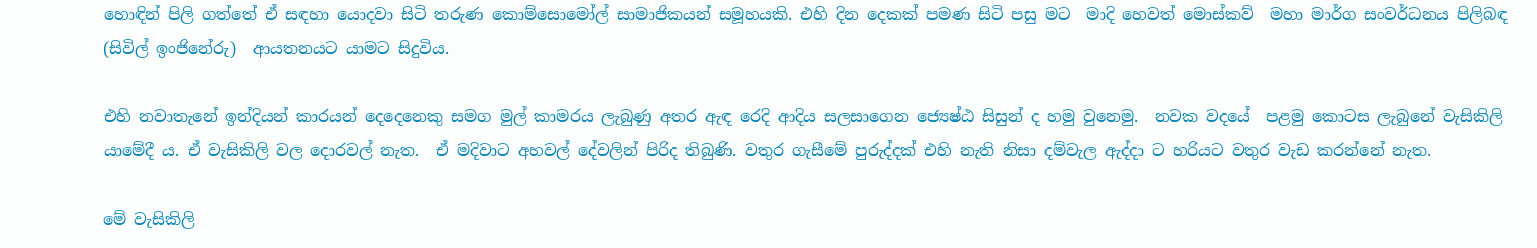හොඳින් පිලි ගත්තේ ඒ සඳහා යොදවා සිටි තරුණ කොම්සොමෝල් සාමාජිකයන් සමූහයකි. එහි දින දෙකක් පමණ සිටි පසු මට  මාදි හෙවත් මොස්කව්  මහා මාර්ග සංවර්ධනය පිලිබඳ (සිවිල් ඉංජිනේරු)  ආයතනයට යාමට සිදුවිය.

එහි නවාතැනේ ඉන්දියන් කාරයන් දෙදෙනෙකු සමග මුල් කාමරය ලැබුණු අතර ඇඳ රෙදි ආදිය සලසාගෙන ජ්‍යෙෂ්ඨ සිසුන් ද හමු වුනෙමු.  නවක වදයේ  පළමු කොටස ලැබුනේ වැසිකිලි යාමේදී ය. ඒ වැසිකිලි වල දොරවල් නැත.  ඒ මදිවාට අහවල් දේවලින් පිරිද තිබුණි. වතුර ගැසීමේ පුරුද්දක් එහි නැති නිසා දම්වැල ඇද්දා ට හරියට වතුර වැඩ කරන්නේ නැත.

මේ වැසිකිලි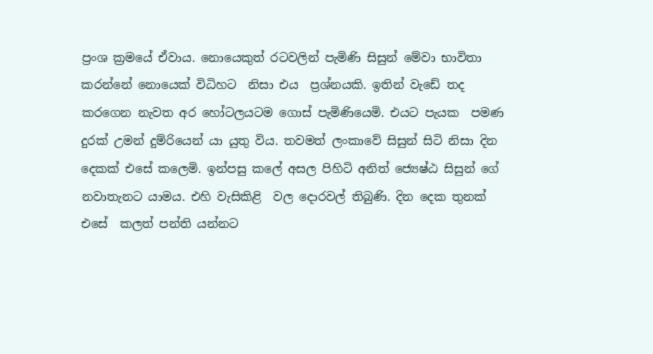ප්‍රංශ ක්‍රමයේ ඒවාය. නොයෙකුත් රටවලින් පැමිණි සිසුන් මේවා භාවිතා කරන්නේ නොයෙක් විධිහට  නිසා එය  ප්‍රශ්නයකි. ඉතින් වැඩේ තද කරගෙන නැවත අර හෝටලයටම ගොස් පැමිණියෙමි. එයට පැයක  පමණ දුරක් උමන් දුම්රියෙන් යා යුතු විය. තවමත් ලංකාවේ සිසුන් සිටි නිසා දින දෙකක් එසේ කලෙමි. ඉන්පසු කලේ අසල පිහිටි අනිත් ජ්‍යෙෂ්ඨ සිසුන් ගේ නවාතැනට යාමය. එහි වැසිකිළි  වල දොරවල් තිබුණි. දින දෙක තුනක් එසේ  කලත් පන්ති යන්නට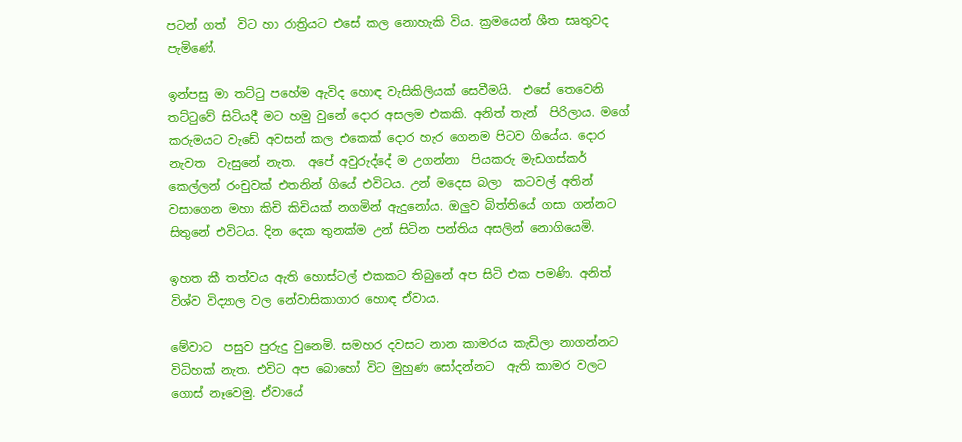පටන් ගත්  විට හා රාත්‍රියට එසේ කල නොහැකි විය. ක්‍රමයෙන් ශීත සෘතුවද පැමිණේ.

ඉන්පසු මා තට්ටු පහේම ඇවිද හොඳ වැසිකිලියක් සෙවීමයි.  එසේ තෙවෙනි තට්ටුවේ සිටියදී මට හමු වුනේ දොර අසලම එකකි. අනිත් තැන්  පිරිලාය. මගේ කරුමයට වැඩේ අවසන් කල එකෙක් දොර හැර ගෙනම පිටව ගියේය. දොර නැවත  වැසුනේ නැත.  අපේ අවුරුද්දේ ම උගන්නා  පියකරු මැඩගස්කර් කෙල්ලන් රංචුවක් එතනින් ගියේ එවිටය. උන් මදෙස බලා  කටවල් අතින් වසාගෙන මහා කිචි කිචියක් නගමින් ඇදුනෝය. ඔලුව බිත්තියේ ගසා ගන්නට සිතුනේ එවිටය. දින දෙක තුනක්ම උන් සිටින පන්තිය අසලින් නොගියෙමි.

ඉහත කී තත්වය ඇති හොස්ටල් එකකට තිබුනේ අප සිටි එක පමණි. අනිත් විශ්ව විද්‍යාල වල නේවාසිකාගාර හොඳ ඒවාය.

මේවාට  පසුව පුරුදු වුනෙමි. සමහර දවසට නාන කාමරය කැඩිලා නාගන්නට විධිහක් නැත. එවිට අප බොහෝ විට මුහුණ සෝදන්නට  ඇති කාමර වලට ගොස් නෑවෙමු. ඒවායේ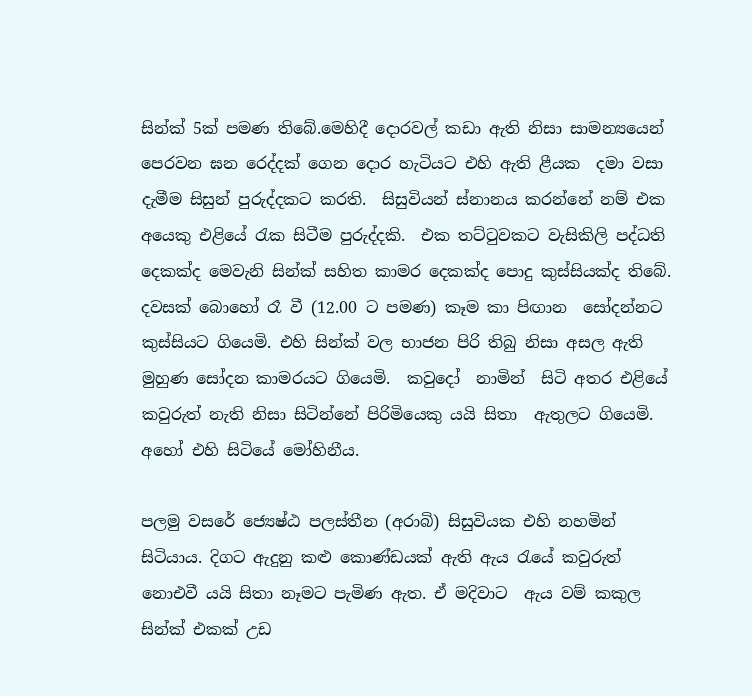සින්ක් 5ක් පමණ තිබේ.මෙහිදී දොරවල් කඩා ඇති නිසා සාමන්‍යයෙන් පෙරවන ඝන රෙද්දක් ගෙන දොර හැටියට එහි ඇති ළීයක  දමා වසා  දැමීම සිසුන් පුරුද්දකට කරති.  සිසුවියන් ස්නානය කරන්නේ නම් එක අයෙකු එළියේ රැක සිටීම පුරුද්දකි.  එක තට්ටුවකට වැසිකිලි පද්ධති දෙකක්ද මෙවැනි සින්ක් සහිත කාමර දෙකක්ද පොදු කුස්සියක්ද තිබේ.  දවසක් බොහෝ රෑ වී (12.00 ට පමණ) කෑම කා පිඟාන  සෝදන්නට කුස්සියට ගියෙමි. එහි සින්ක් වල භාජන පිරි තිබු නිසා අසල ඇති මුහුණ සෝදන කාමරයට ගියෙමි.  කවුදෝ  නාමින්  සිටි අතර එළියේ  කවුරුත් නැති නිසා සිටින්නේ පිරිමියෙකු යයි සිතා  ඇතුලට ගියෙමි. අහෝ එහි සිටියේ මෝහිනීය.

පලමු වසරේ ජ්‍යෙෂ්ඨ පලස්තීන (අරාබි) සිසුවියක එහි නහමින් සිටියාය. දිගට ඇදුනු කළු කොණ්ඩයක් ඇති ඇය රැයේ කවුරුත් නොඑවී යයි සිතා නෑමට පැමිණ ඇත. ඒ මදිවාට  ඇය වම් කකුල  සින්ක් එකක් උඩ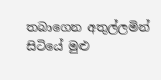තබාගෙන අතුල්ලමින් සිටියේ මුළු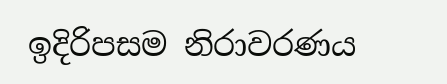ඉදිරිපසම නිරාවරණය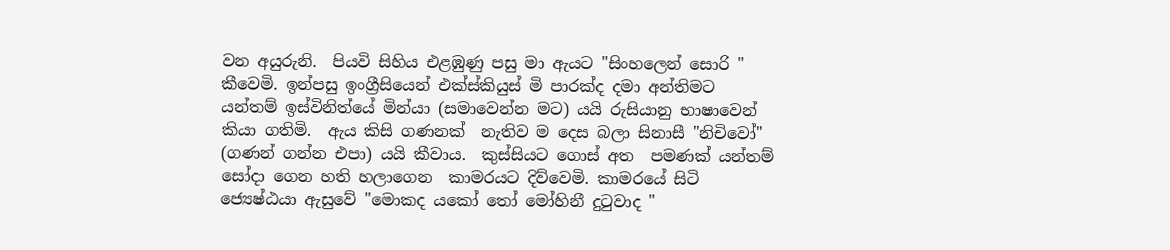වන අයුරුනි.  පියවි සිහිය එළඹුණු පසු මා ඇයට "සිංහලෙන් සොරි " කීවෙමි. ඉන්පසු ඉංග්‍රීසියෙන් එක්ස්කියුස් මි පාරක්ද දමා අන්තිමට යන්තම් ඉස්විනිත්යේ මින්යා (සමාවෙන්න මට) යයි රුසියානු භාෂාවෙන් කියා ගතිමි.  ඇය කිසි ගණනක්  නැතිව ම දෙස බලා සිනාසී "නිචිවෝ" (ගණන් ගන්න එපා) යයි කීවාය.  කුස්සියට ගොස් අත  පමණක් යන්තම්  සෝදා ගෙන හති හලාගෙන  කාමරයට දිව්වෙමි. කාමරයේ සිටි ජ්‍යෙෂ්ඨයා ඇසුවේ "මොකද යකෝ තෝ මෝහිනී දුටුවාද "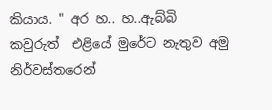කියාය. " අර හ.. හ..ඇබ්බි කවුරුත්  එළියේ මුරේට නැතුව අමු නිර්වස්තරෙන්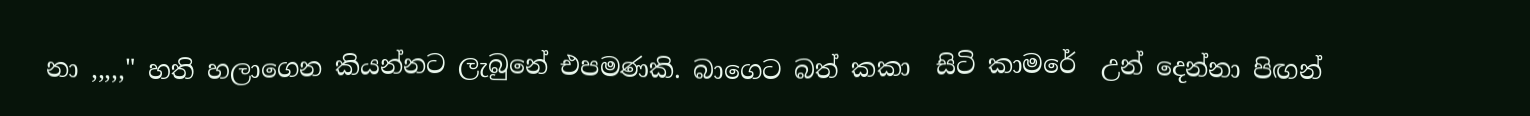නා ,,,,," හති හලාගෙන කියන්නට ලැබුනේ එපමණකි. බාගෙට බත් කකා  සිටි කාමරේ  උන් දෙන්නා පිඟන්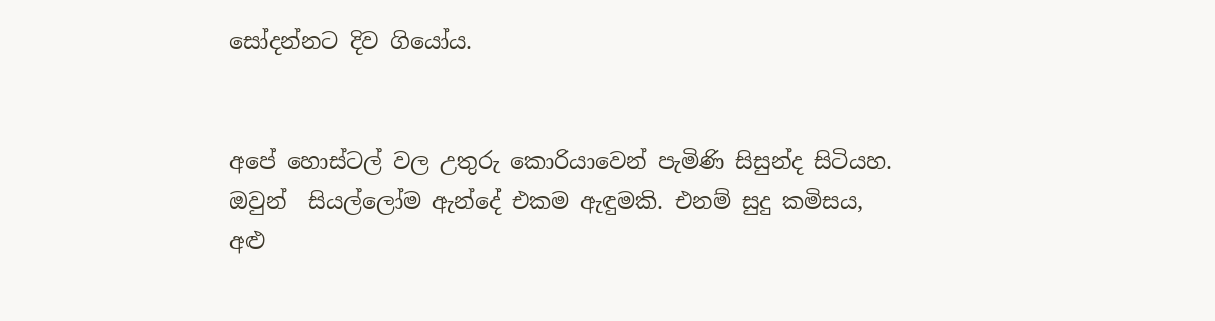සෝදන්නට දිව ගියෝය.


අපේ හොස්ටල් වල උතුරු කොරියාවෙන් පැමිණි සිසුන්ද සිටියහ. ඔවුන්  සියල්ලෝම ඇන්දේ එකම ඇඳුමකි. එනම් සුදු කමිසය, අළු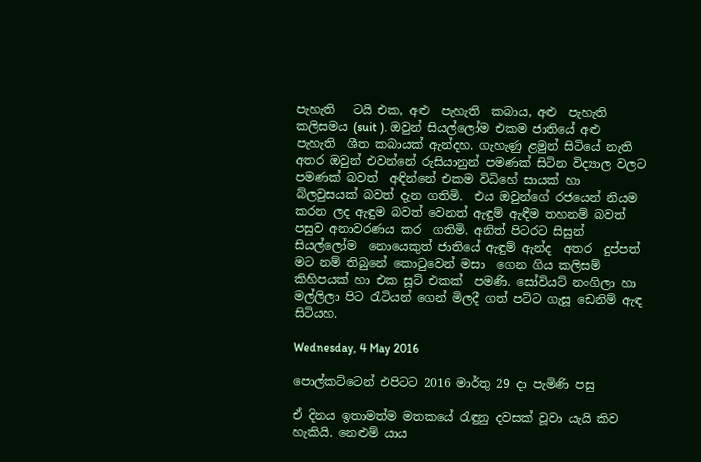පැහැති   ටයි එක, අළු  පැහැති  කබාය, අළු  පැහැති  කලිසමය (suit ). ඔවුන් සියල්ලෝම එකම ජාතියේ අළු පැහැති  ශීත කබායක් ඇන්දහ. ගැහැණු ළමුන් සිටියේ නැති අතර ඔවුන් එවන්නේ රුසියානුන් පමණක් සිටින විද්‍යාල වලට පමණක් බවත්  අඳින්නේ එකම විධිහේ සායක් හා බ්ලවුසයක් බවත් දැන ගතිමි.  එය ඔවුන්ගේ රජයෙන් නියම කරන ලද ඇඳුම බවත් වෙනත් ඇඳුම් ඇඳීම තහනම් බවත් පසුව අනාවරණය කර  ගතිමි. අනිත් පිටරට සිසුන් සියල්ලෝම  නොයෙකුත් ජාතියේ ඇඳුම් ඇන්ද  අතර  දුප්පත් මට නම් තිබුනේ කොටුවෙන් මසා  ගෙන ගිය කලිසම් කිහිපයක් හා එක සූට් එකක්  පමණි. සෝවියට් නංගිලා හා මල්ලිලා පිට රැටියන් ගෙන් මිලදී ගත් පට්ට ගැසූ ඩෙනිම් ඇඳ සිටියහ.

Wednesday, 4 May 2016

පොල්කට්ටෙන් එපිටට 2016 මාර්තු 29 දා පැමිණි පසු

ඒ දිනය ඉතාමත්ම මතකයේ රැඳුනු දවසක් වූවා යැයි කිව හැකියි. නෙළුම් යාය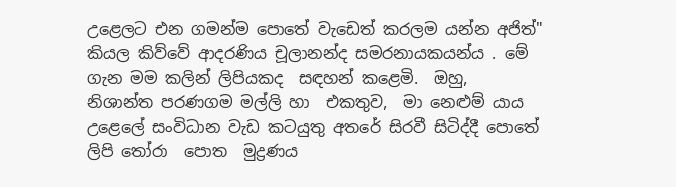උළෙලට එන ගමන්ම පොතේ වැඩෙත් කරලම යන්න අජිත්" කියල කිව්වේ ආදරණිය චූලානන්ද සමරනායකයන්ය . මේ ගැන මම කලින් ලිපියකද  සඳහන් කළෙමි.  ඔහු,  නිශාන්ත පරණගම මල්ලි හා  එකතුව,  මා නෙළුම් යාය උළෙලේ සංවිධාන වැඩ කටයුතු අතරේ සිරවී සිටිද්දී පොතේ ලිපි තෝරා  පොත  මුද්‍රණය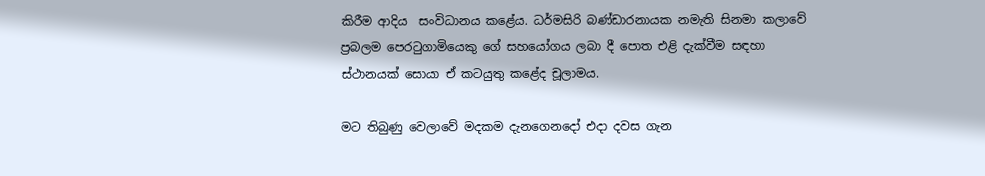කිරීම ආදිය  සංවිධානය කළේය. ධර්මසිරි බණ්ඩාරනායක නමැති සිනමා කලාවේ ප්‍රබලම පෙරටුගාමියෙකු ගේ සහයෝගය ලබා දී පොත එළි දැක්වීම සඳහා  ස්ථානයක් සොයා ඒ කටයුතු කළේද චූලාමය.

මට තිබුණු වෙලාවේ මදකම දැනගෙනදෝ එදා දවස ගැන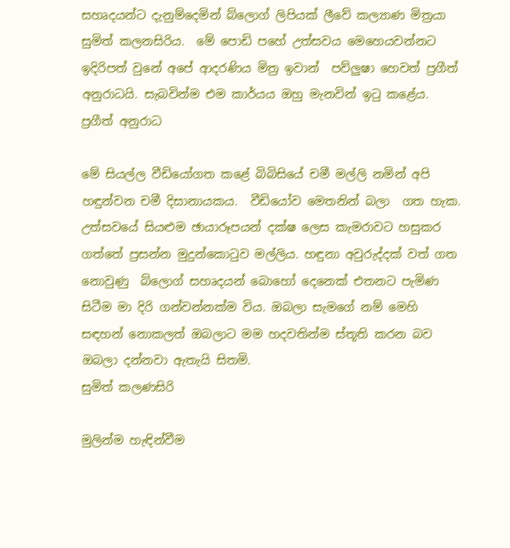සහෘදයන්ට දැනුම්දෙමින් බ්ලොග් ලිපියක් ලීවේ කල්‍යාණ මිත්‍රයා  සුමිත් කලනසිරිය.  මේ පොඩි පහේ උත්සවය මෙහෙයවන්නට  ඉදිරිපත් වුනේ අපේ ආදරණිය මිත්‍ර ඉවාන්  පව්ලුෂා හෙවත් ප්‍රගීත් අනුරාධයි. සැබවින්ම එම කාර්යය ඔහු මැනවින් ඉටු කළේය.
ප්‍රගීත් අනුරාධ

මේ සියල්ල වීඩියෝගත කළේ බිබිසියේ චමී මල්ලි නමින් අපි හඳුන්වන චමී දිසානායකය.  වීඩියෝව මෙතනින් බලා  ගත හැක.  උත්සවයේ සියළුම ඡායාරූපයන් දක්ෂ ලෙස කැමරාවට හසුකර ගත්තේ ප්‍රසන්න මුදුන්කොටුව මල්ලිය. හඳුනා අවුරුද්දක් වත් ගත නොවුණු  බ්ලොග් සහෘදයන් බොහෝ දෙනෙක් එතනට පැමිණ සිටීම මා දිරි ගන්වන්නක්ම විය. ඔබලා සැමගේ නම් මෙහි සඳහන් නොකලත් ඔබලාට මම හදවතින්ම ස්තූති කරන බව ඔබලා දන්නවා ඇතැයි සිතමි.
සුමිත් කලණසිරි

මුලින්ම හැඳින්වීම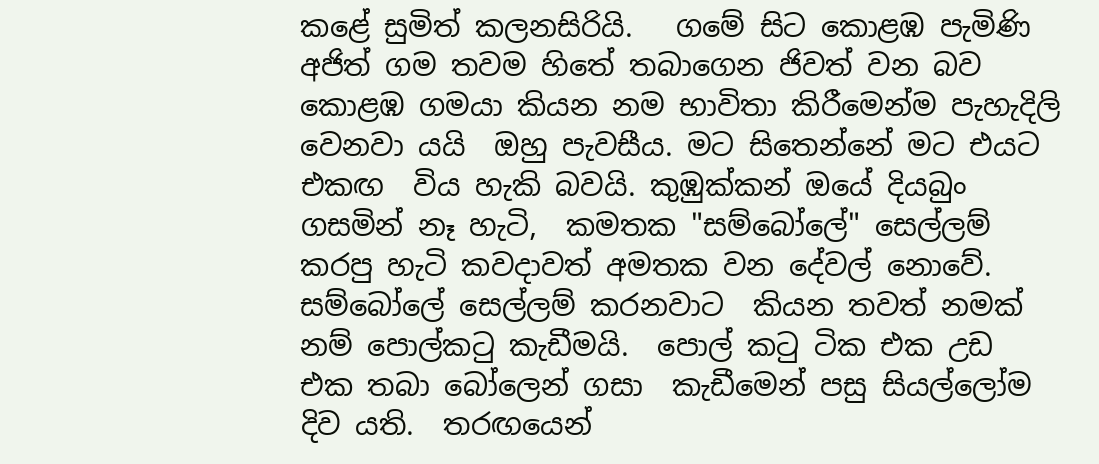කළේ සුමිත් කලනසිරියි.   ගමේ සිට කොළඹ පැමිණි අජිත් ගම තවම හිතේ තබාගෙන ජිවත් වන බව කොළඹ ගමයා කියන නම භාවිතා කිරීමෙන්ම පැහැදිලි වෙනවා යයි  ඔහු පැවසීය. මට සිතෙන්නේ මට එයට එකඟ  විය හැකි බවයි. කුඹුක්කන් ඔයේ දියබුං ගසමින් නෑ හැටි,  කමතක "සම්බෝලේ" සෙල්ලම් කරපු හැටි කවදාවත් අමතක වන දේවල් නොවේ.  සම්බෝලේ සෙල්ලම් කරනවාට  කියන තවත් නමක් නම් පොල්කටු කැඩීමයි.  පොල් කටු ටික එක උඩ  එක තබා බෝලෙන් ගසා  කැඩීමෙන් පසු සියල්ලෝම  දිව යති.  තරඟයෙන්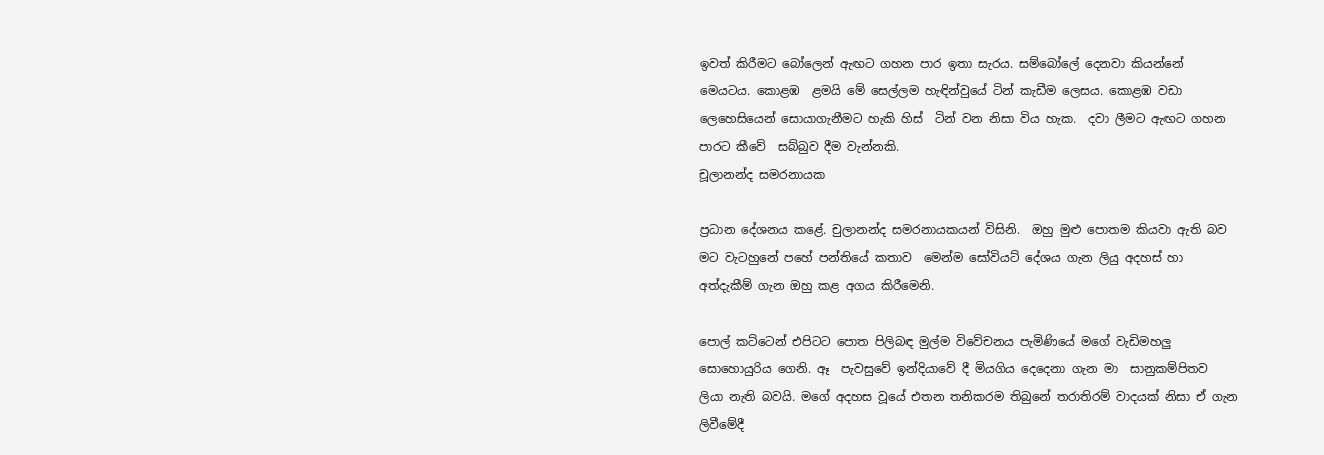ඉවත් කිරීමට බෝලෙන් ඇඟට ගහන පාර ඉතා සැරය. සම්බෝලේ දෙනවා කියන්නේ මෙයටය. කොළඹ  ළමයි මේ සෙල්ලම හැඳින්වුයේ ටින් කැඩීම ලෙසය. කොළඹ වඩා  ලෙහෙසියෙන් සොයාගැනීමට හැකි හිස්  ටින් වන නිසා විය හැක.  දවා ලීමට ඇඟට ගහන පාරට කීවේ  සබ්බුව දීම වැන්නකි.
චූලානන්ද සමරනායක

ප්‍රධාන දේශනය කළේ. චුලානන්ද සමරනායකයන් විසිනි.  ඔහු මුළු පොතම කියවා ඇති බව මට වැටහුනේ පහේ පන්තියේ කතාව  මෙන්ම සෝවියට් දේශය ගැන ලියු අදහස් හා අත්දැකීම් ගැන ඔහු කළ අගය කිරීමෙනි.

පොල් කට්ටෙන් එපිටට පොත පිලිබඳ මුල්ම විවේචනය පැමිණියේ මගේ වැඩිමහලු සොහොයුරිය ගෙනි. ඈ  පැවසුවේ ඉන්දියාවේ දී මියගිය දෙදෙනා ගැන මා  සානුකම්පිතව ලියා නැති බවයි. මගේ අදහස වූයේ එතන තනිකරම තිබුනේ තරාතිරම් වාදයක් නිසා ඒ ගැන ලිවීමේදී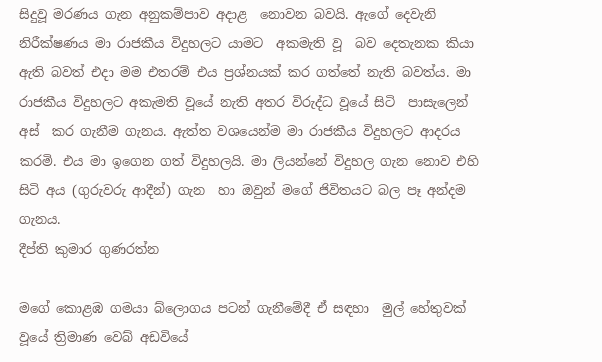සිදුවූ මරණය ගැන අනුකම්පාව අදාළ  නොවන බවයි. ඇගේ දෙවැනි නිරීක්ෂණය මා රාජකීය විදුහලට යාමට  අකමැති වූ  බව දෙතැනක කියා ඇති බවත් එදා මම එතරම් එය ප්‍රශ්නයක් කර ගත්තේ නැති බවත්ය. මා රාජකීය විදුහලට අකැමති වූයේ නැති අතර විරුද්ධ වූයේ සිටි  පාසැලෙන් අස්  කර ගැනීම ගැනය. ඇත්ත වශයෙන්ම මා රාජකීය විදුහලට ආදරය කරමි. එය මා ඉගෙන ගත් විදුහලයි. මා ලියන්නේ විදුහල ගැන නොව එහි සිටි අය (ගුරුවරු ආදීන්) ගැන  හා ඔවුන් මගේ ජිවිතයට බල පෑ අන්දම ගැනය.
දීප්ති කුමාර ගුණරත්න

මගේ කොළඹ ගමයා බ්ලොගය පටන් ගැනීමේදී ඒ සඳහා  මුල් හේතුවක් වූයේ ත්‍රිමාණ වෙබ් අඩවියේ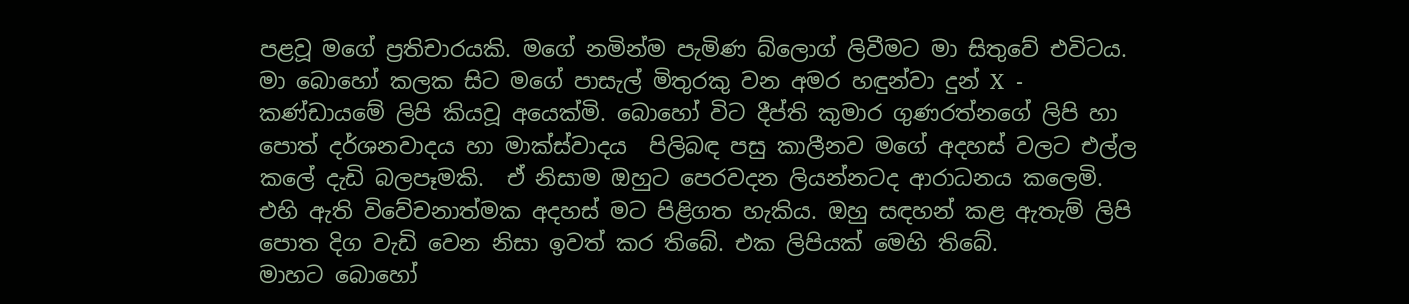පළවූ මගේ ප්‍රතිචාරයකි. මගේ නමින්ම පැමිණ බ්ලොග් ලිවීමට මා සිතුවේ එවිටය. මා බොහෝ කලක සිට මගේ පාසැල් මිතුරකු වන අමර හඳුන්වා දුන් X  -   කණ්ඩායමේ ලිපි කියවූ අයෙක්මි. බොහෝ විට දීප්ති කුමාර ගුණරත්නගේ ලිපි හා පොත් දර්ශනවාදය හා මාක්ස්වාදය  පිලිබඳ පසු කාලීනව මගේ අදහස් වලට එල්ල කලේ දැඩි බලපෑමකි.  ඒ නිසාම ඔහුට පෙරවදන ලියන්නටද ආරාධනය කලෙමි. එහි ඇති විවේචනාත්මක අදහස් මට පිළිගත හැකිය. ඔහු සඳහන් කළ ඇතැම් ලිපි පොත දිග වැඩි වෙන නිසා ඉවත් කර තිබේ. එක ලිපියක් මෙහි තිබේ.
මාහට බොහෝ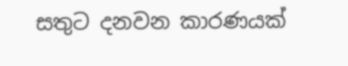සතුට දනවන කාරණයක්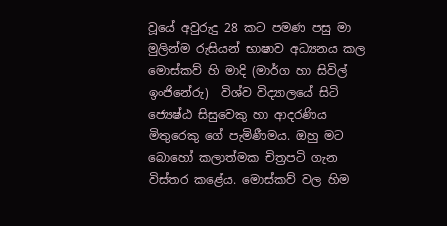වූයේ අවුරුදු 28 කට පමණ පසු මා මුලින්ම රුසියන් භාෂාව අධ්‍යනය කල මොස්කව් හි මාදි (මාර්ග හා සිවිල් ඉංජිනේරු)  විශ්ව විද්‍යාලයේ සිටි ජ්‍යෙෂ්ඨ සිසුවෙකු හා ආදරණිය මිතුරෙකු ගේ පැමිණීමය. ඔහු මට බොහෝ කලාත්මක චිත්‍රපටි ගැන විස්තර කළේය. මොස්කව් වල හිම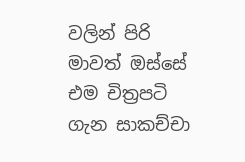වලින් පිරි මාවත් ඔස්සේ එම චිත්‍රපටි ගැන සාකච්චා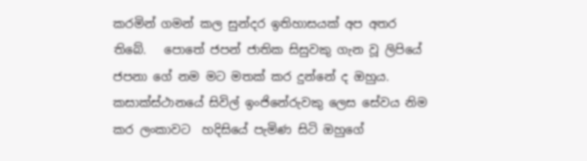කරමින් ගමන් කල සුන්දර ඉතිහාසයක් අප අතර තිබේ.   පොතේ ජපන් ජාතික සිසුවකු ගැන වූ ලිපියේ ජපනා ගේ නම මට මතක් කර දුන්නේ ද ඔහුය. කසාක්ස්ථානයේ සිවිල් ඉංජිනේරුවකු ලෙස සේවය නිම කර ලංකාවට  හදිසියේ පැමිණ සිටි ඔහුගේ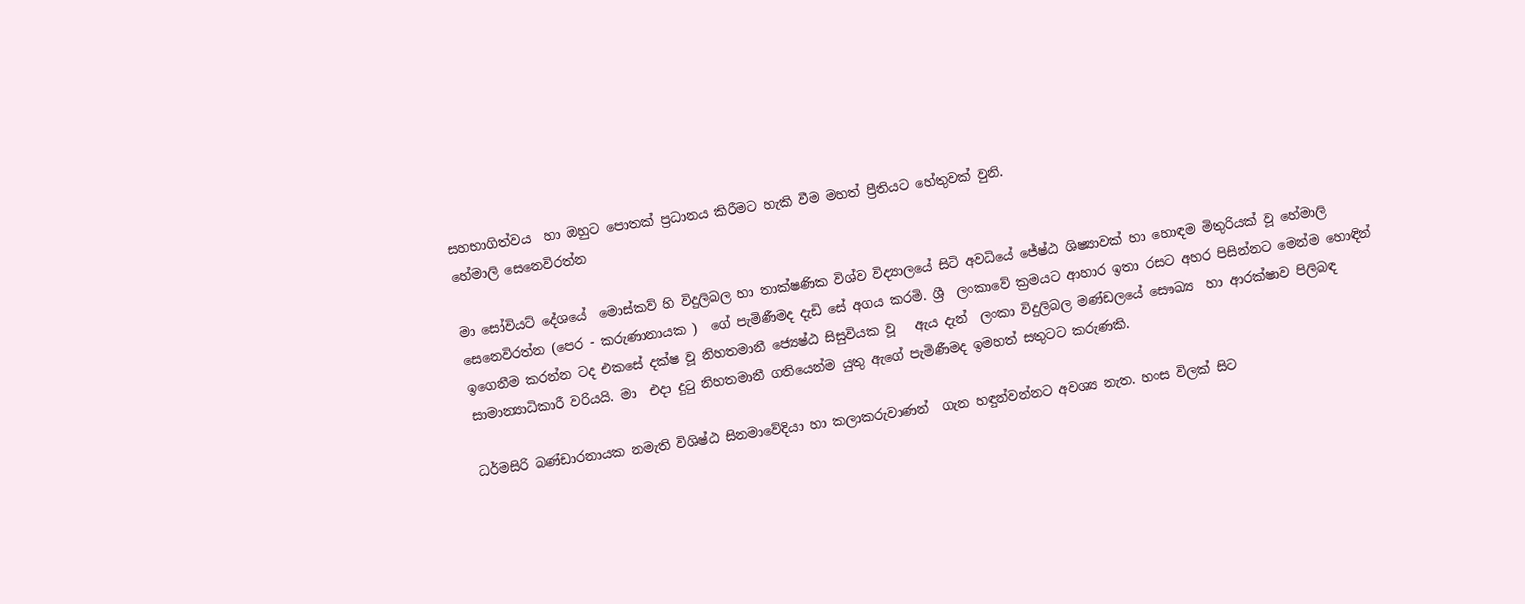සහභාගිත්වය  හා ඔහුට පොතක් ප්‍රධානය කිරීමට හැකි වීම මහත් ප්‍රීතියට හේතුවක් වුනි.
හේමාලි සෙනෙවිරත්න

මා සෝවියට් දේශයේ  මොස්කව් හි විදුලිබල හා තාක්ෂණික විශ්ව විද්‍යාලයේ සිටි අවධියේ ජේෂ්ඨ ශිෂ්‍යාවක් හා හොඳම මිතුරියක් වූ හේමාලි සෙනෙවිරත්න (පෙර - කරුණානායක )  ගේ පැමිණීමද දැඩි සේ අගය කරමි. ශ්‍රී  ලංකාවේ ක්‍රමයට ආහාර ඉතා රසට අහර පිසින්නට මෙන්ම හොඳින්  ඉගෙනීම කරන්න ටද එකසේ දක්ෂ වූ නිහතමානී ජ්‍යෙෂ්ඨ සිසුවියක වූ   ඇය දැන්  ලංකා විදුලිබල මණ්ඩලයේ සෞඛ්‍ය  හා ආරක්ෂාව පිලිබඳ  සාමාන්‍යාධිකාරී වරියයි. මා  එදා දුටු නිහතමානී ගතියෙන්ම යුතු ඇගේ පැමිණීමද ඉමහත් සතුටට කරුණකි.

ධර්මසිරි බණ්ඩාරනායක නමැති විශිෂ්ඨ සිනමාවේදියා හා කලාකරුවාණන්  ගැන හඳුන්වන්නට අවශ්‍ය නැත. හංස විලක් සිට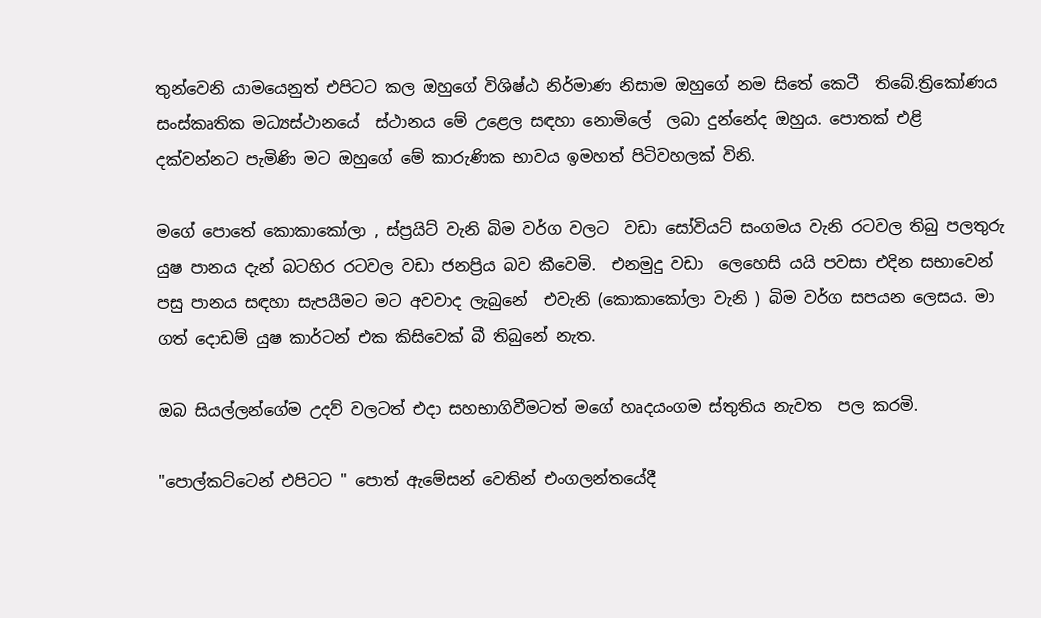තුන්වෙනි යාමයෙනුත් එපිටට කල ඔහුගේ විශිෂ්ඨ නිර්මාණ නිසාම ඔහුගේ නම සිතේ කෙටී  තිබේ.ත්‍රිකෝණය සංස්කෘතික මධ්‍යස්ථානයේ  ස්ථානය මේ උළෙල සඳහා නොමිලේ  ලබා දුන්නේද ඔහුය. පොතක් එළි දක්වන්නට පැමිණි මට ඔහුගේ මේ කාරුණික භාවය ඉමහත් පිටිවහලක් විනි.

මගේ පොතේ කොකාකෝලා , ස්ප්‍රයිට් වැනි බිම වර්ග වලට  වඩා සෝවියට් සංගමය වැනි රටවල තිබු පලතුරු යුෂ පානය දැන් බටහිර රටවල වඩා ජනප්‍රිය බව කීවෙමි.  එනමුදු වඩා  ලෙහෙසි යයි පවසා එදින සභාවෙන් පසු පානය සඳහා සැපයීමට මට අවවාද ලැබුනේ  එවැනි (කොකාකෝලා වැනි ) බිම වර්ග සපයන ලෙසය. මා ගත් දොඩම් යුෂ කාර්ටන් එක කිසිවෙක් බී තිබුනේ නැත.

ඔබ සියල්ලන්ගේම උදව් වලටත් එදා සහභාගිවීමටත් මගේ හෘදයංගම ස්තුතිය නැවත  පල කරමි.

"පොල්කට්ටෙන් එපිටට " පොත් ඇමේසන් වෙතින් එංගලන්තයේදී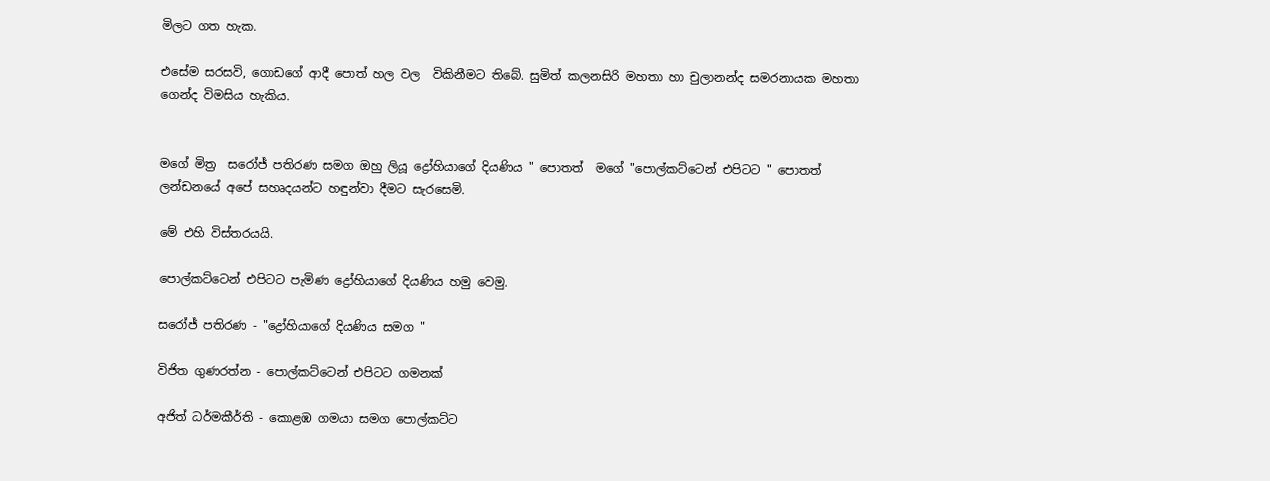මිලට ගත හැක.

එසේම සරසවි, ගොඩගේ ආදී පොත් හල වල  විකිනීමට තිබේ. සුමිත් කලනසිරි මහතා හා චුලානන්ද සමරනායක මහතා  ගෙන්ද විමසිය හැකිය.


මගේ මිත්‍ර  සරෝජ් පතිරණ සමග ඔහු ලියූ ද්‍රෝහියාගේ දියණිය " පොතත්  මගේ "පොල්කට්ටෙන් එපිටට " පොතත් ලන්ඩනයේ අපේ සහෘදයන්ට හඳුන්වා දීමට සැරසෙමි.

මේ එහි විස්තරයයි.

පොල්කට්ටෙන් එපිටට පැමිණ ද්‍රෝහියාගේ දියණිය හමු වෙමු.

සරෝජ් පතිරණ - "ද්‍රෝහියාගේ දියණිය සමග "

විජිත ගුණරත්න - පොල්කට්ටෙන් එපිටට ගමනක්

අජිත් ධර්මකීර්ති - කොළඹ ගමයා සමග පොල්කට්ට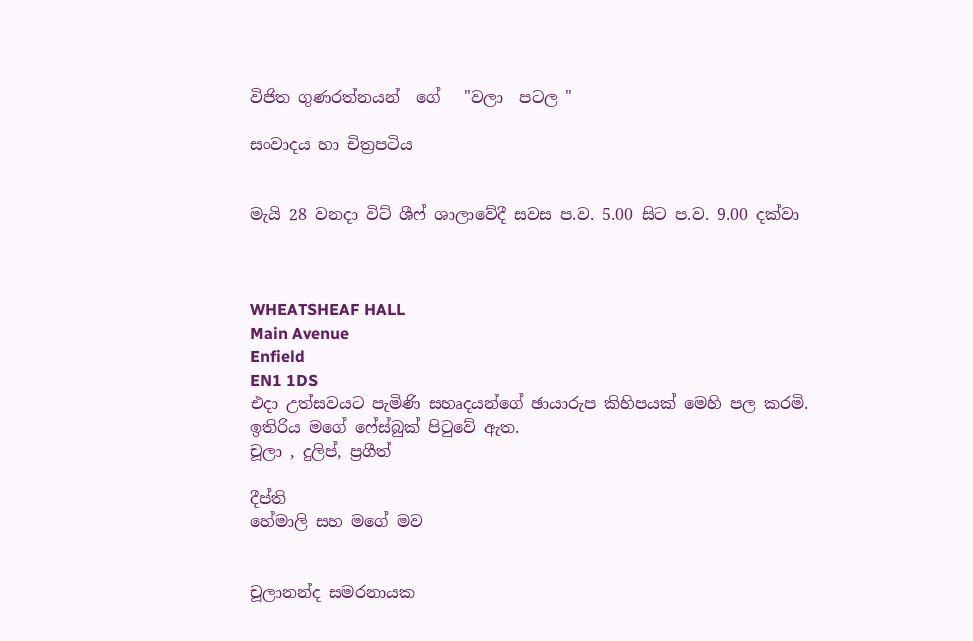විජිත ගුණරත්නයන්  ගේ   "වලා  පටල "

සංවාදය හා චිත්‍රපටිය


මැයි 28 වනදා විට් ශීෆ් ශාලාවේදී සවස ප.ව. 5.00 සිට ප.ව. 9.00 දක්වා



WHEATSHEAF HALL
Main Avenue
Enfield
EN1 1DS
එදා උත්සවයට පැමිණි සහෘදයන්ගේ ඡායාරුප කිහිපයක් මෙහි පල කරමි.
ඉතිරිය මගේ ෆේස්බුක් පිටුවේ ඇත.
චූලා , දුලිප්, ප්‍රගීත්

දීප්ති
හේමාලි සහ මගේ මව


චූලානන්ද සමරනායක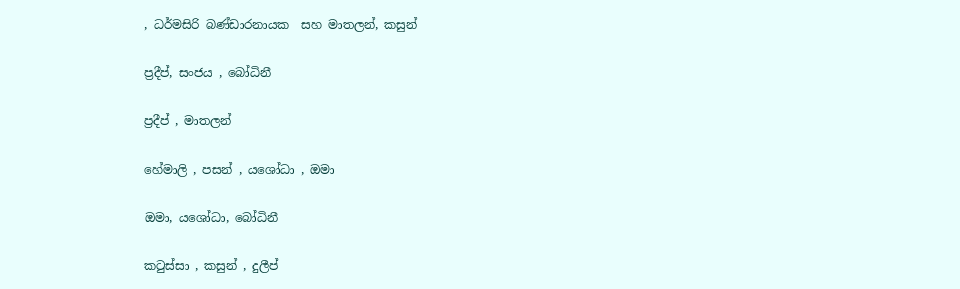, ධර්මසිරි බණ්ඩාරනායක  සහ මාතලන්, කසුන්

ප්‍රදීප්, සංජය , බෝධිනී

ප්‍රදීප් , මාතලන්

හේමාලි , පසන් , යශෝධා , ඔමා

ඔමා, යශෝධා, බෝධිනී

කටුස්සා , කසුන් , දුලීප්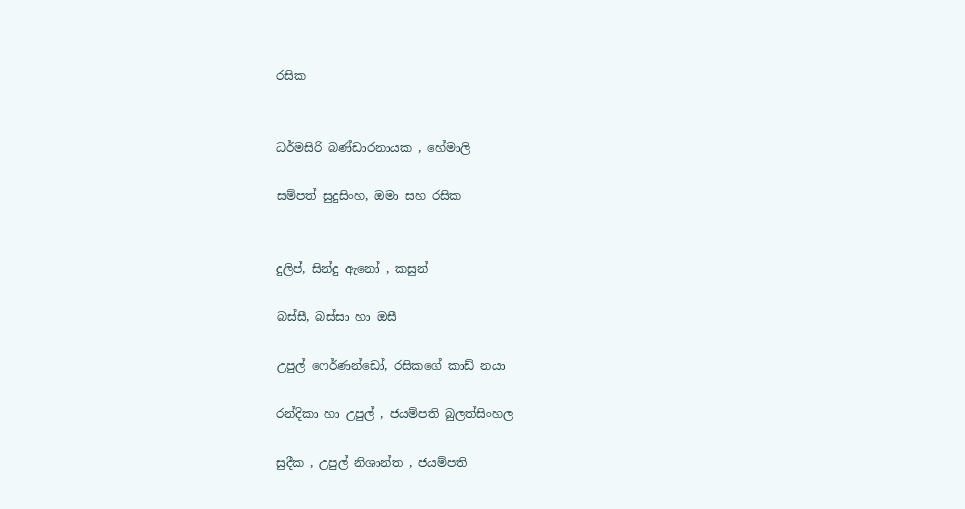රසික


ධර්මසිරි බණ්ඩාරනායක , හේමාලි

සම්පත් සුදුසිංහ, ඔමා සහ රසික


දුලිප්, සින්දු ඇනෝ , කසුන්

බස්සී, බස්සා හා ඔසී

උපුල් ෆෙර්ණන්ඩෝ, රසිකගේ කාඩ් නයා

රන්දිකා හා උපුල් , ජයම්පති බුලත්සිංහල

සුදීක , උපුල් නිශාන්ත , ජයම්පති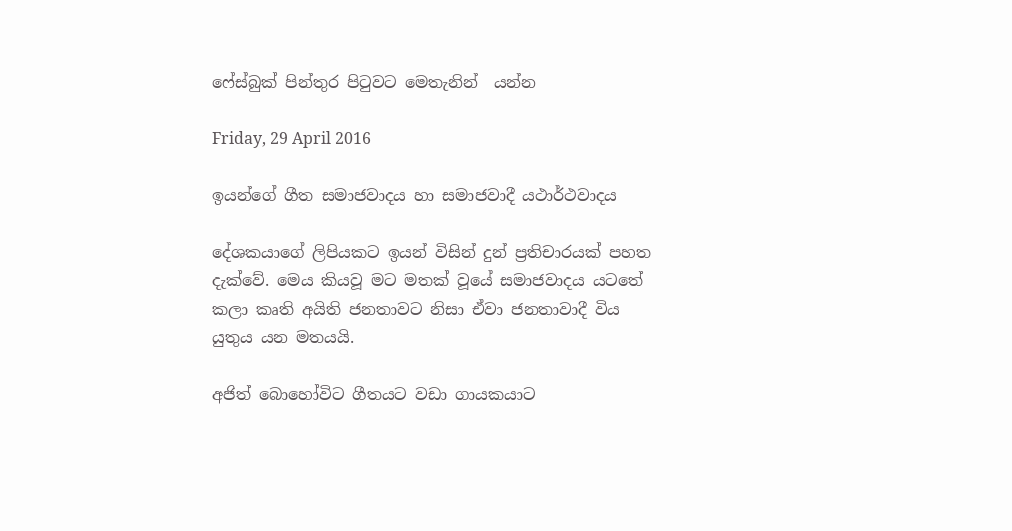ෆේස්බුක් පින්තුර පිටුවට මෙතැනින්  යන්න

Friday, 29 April 2016

ඉයන්ගේ ගීත සමාජවාදය හා සමාජවාදී යථාර්ථවාදය

දේශකයාගේ ලිපියකට ඉයන් විසින් දුන් ප්‍රතිචාරයක් පහත දැක්වේ. මෙය කියවූ මට මතක් වූයේ සමාජවාදය යටතේ කලා කෘති අයිති ජනතාවට නිසා ඒවා ජනතාවාදී විය යුතුය යන මතයයි.

අජිත් බොහෝවිට ගීතයට වඩා ගායකයාට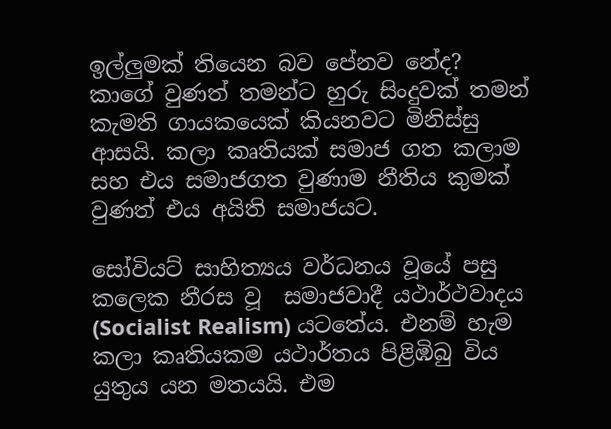ඉල්ලුමක් තියෙන බව පේනව නේද? කාගේ වුණත් තමන්ට හුරු සිංදුවක් තමන් කැමති ගායකයෙක් කියනවට මිනිස්සු ආසයි. කලා කෘතියක් සමාජ ගත කලාම සහ එය සමාජගත වුණාම නීතිය කුමක් වුණත් එය අයිති සමාජයට.

සෝවියට් සාහිත්‍යය වර්ධනය වූයේ පසු කලෙක නීරස වූ  සමාජවාදී යථාර්ථවාදය (Socialist Realism) යටතේය. එනම් හැම කලා කෘතියකම යථාර්තය පිළිඹිබු විය යුතුය යන මතයයි. එම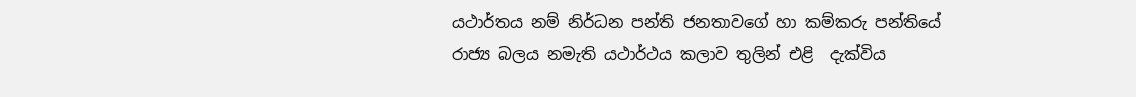යථාර්තය නම් නිර්ධන පන්ති ජනතාවගේ හා කම්කරු පන්තියේ රාජ්‍ය බලය නමැති යථාර්ථය කලාව තුලින් එළි  දැක්විය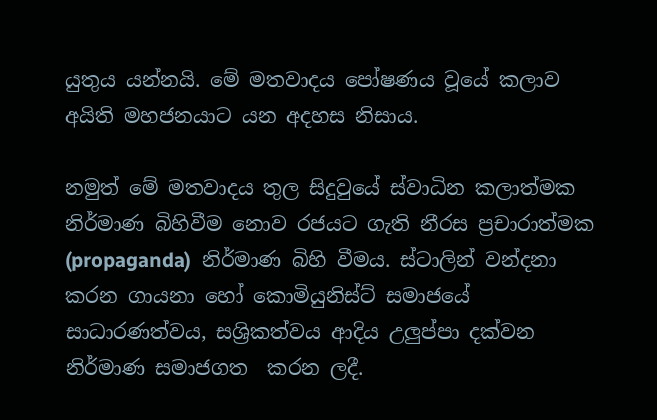යුතුය යන්නයි. මේ මතවාදය පෝෂණය වූයේ කලාව  අයිති මහජනයාට යන අදහස නිසාය.

නමුත් මේ මතවාදය තුල සිදුවුයේ ස්වාධින කලාත්මක නිර්මාණ බිහිවීම නොව රජයට ගැති නීරස ප්‍රචාරාත්මක (propaganda)  නිර්මාණ බිහි වීමය. ස්ටාලින් වන්දනා කරන ගායනා හෝ කොමියුනිස්ට් සමාජයේ සාධාරණත්වය, සශ්‍රිකත්වය ආදිය උලුප්පා දක්වන නිර්මාණ සමාජගත  කරන ලදී.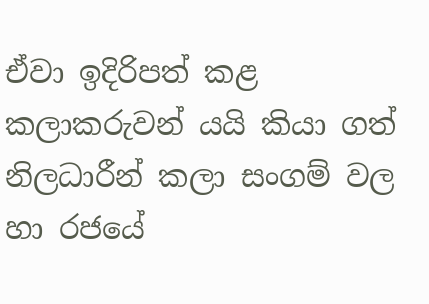ඒවා ඉදිරිපත් කළ කලාකරුවන් යයි කියා ගත් නිලධාරීන් කලා සංගම් වල හා රජයේ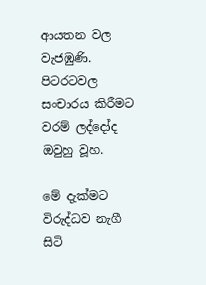ආයතන වල වැජඹුණි. පිටරටවල සංචාරය කිරීමට වරම් ලද්දෝද ඔවුහු වූහ.

මේ දැක්මට විරුද්ධව නැගී සිටි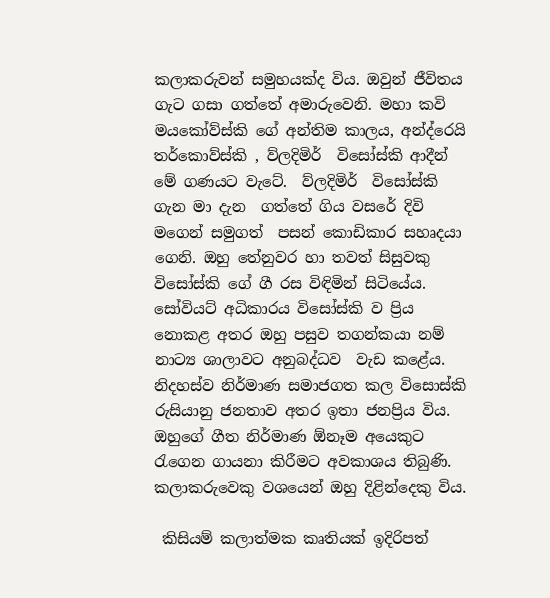කලාකරුවන් සමුහයක්ද විය. ඔවුන් ජීවිතය ගැට ගසා ගත්තේ අමාරුවෙනි. මහා කවි මයකෝව්ස්කි ගේ අන්තිම කාලය, අන්ද්රෙයි  තර්කොව්ස්කි , ව්ලදිමිර්  විසෝස්කි ආදීන් මේ ගණයට වැටේ.  ව්ලදිමිර්  විසෝස්කි  ගැන මා දැන  ගත්තේ ගිය වසරේ දිවි මගෙන් සමුගත්  පසන් කොඩිකාර සහෘදයා ගෙනි. ඔහු තේනුවර හා තවත් සිසුවකු විසෝස්කි ගේ ගී රස විඳිමින් සිටියේය.   සෝවියට් අධිකාරය විසෝස්කි ව ප්‍රිය නොකළ අතර ඔහු පසුව තගන්කයා නම් නාට්‍ය ශාලාවට අනුබද්ධව  වැඩ කළේය. නිදහස්ව නිර්මාණ සමාජගත කල විසොස්කි රුසියානු ජනතාව අතර ඉතා ජනප්‍රිය විය. ඔහුගේ ගීත නිර්මාණ ඕනෑම අයෙකුට රැගෙන ගායනා කිරීමට අවකාශය තිබුණි.  කලාකරුවෙකු වශයෙන් ඔහු දිළින්දෙකු විය.

 කිසියම් කලාත්මක කෘතියක් ඉදිරිපත්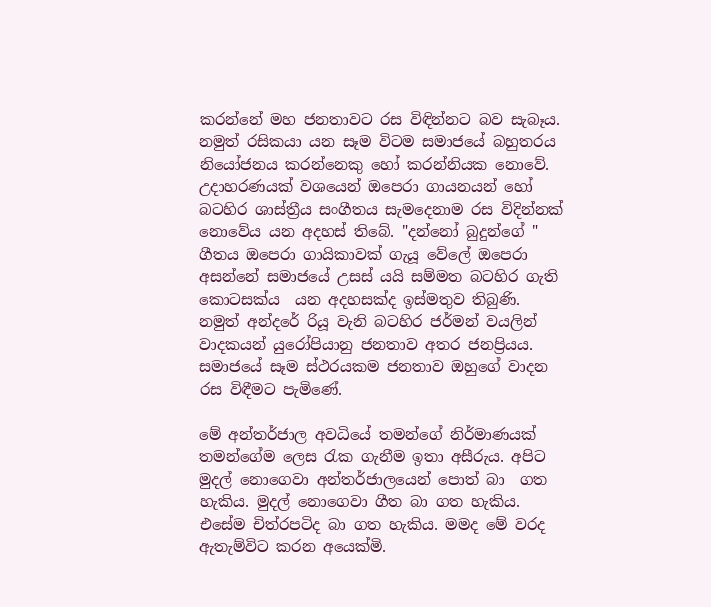කරන්නේ මහ ජනතාවට රස විඳින්නට බව සැබෑය. නමුත් රසිකයා යන සෑම විටම සමාජයේ බහුතරය නියෝජනය කරන්නෙකු හෝ කරන්නියක නොවේ. උදාහරණයක් වශයෙන් ඔපෙරා ගායනයන් හෝ බටහිර ශාස්ත්‍රීය සංගීතය සැමදෙනාම රස විදින්නක් නොවේය යන අදහස් තිබේ. "දන්නෝ බුදුන්ගේ " ගීතය ඔපෙරා ගායිකාවක් ගැයූ වේලේ ඔපෙරා අසන්නේ සමාජයේ උසස් යයි සම්මත බටහිර ගැති  කොටසක්ය  යන අදහසක්ද ඉස්මතුව තිබුණි.
නමුත් අන්දරේ රියූ වැනි බටහිර ජර්මන් වයලින් වාදකයන් යුරෝපියානු ජනතාව අතර ජනප්‍රියය. සමාජයේ සෑම ස්ථරයකම ජනතාව ඔහුගේ වාදන රස විඳීමට පැමිණේ.

මේ අන්තර්ජාල අවධියේ තමන්ගේ නිර්මාණයක් තමන්ගේම ලෙස රැක ගැනීම ඉතා අසීරුය. අපිට මුදල් නොගෙවා අන්තර්ජාලයෙන් පොත් බා  ගත හැකිය. මුදල් නොගෙවා ගීත බා ගත හැකිය. එසේම චිත්රපටිද බා ගත හැකිය. මමද මේ වරද ඇතැම්විට කරන අයෙක්මි.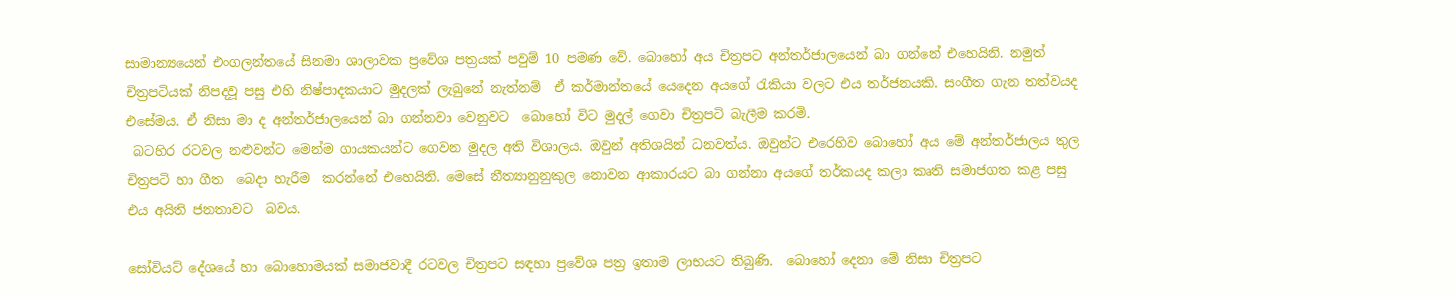සාමාන්‍යයෙන් එංගලන්තයේ සිනමා ශාලාවක ප්‍රවේශ පත්‍රයක් පවුම් 10 පමණ වේ. බොහෝ අය චිත්‍රපට අන්තර්ජාලයෙන් බා ගන්නේ එහෙයිනි. නමුත් චිත්‍රපටියක් නිපදවූ පසු එහි නිෂ්පාදකයාට මුදලක් ලැබුනේ නැත්නම්  ඒ කර්මාන්තයේ යෙදෙන අයගේ රැකියා වලට එය තර්ජනයකි. සංගීත ගැන තත්වයද එසේමය. ඒ නිසා මා ද අන්තර්ජාලයෙන් බා ගන්නවා වෙනුවට  බොහෝ විට මුදල් ගෙවා චිත්‍රපටි බැලීම කරමි.
 බටහිර රටවල නළුවන්ට මෙන්ම ගායකයන්ට ගෙවන මුදල අති විශාලය. ඔවුන් අතිශයින් ධනවත්ය. ඔවුන්ට එරෙහිව බොහෝ අය මේ අන්තර්ජාලය තුල චිත්‍රපටි හා ගීත  බෙදා හැරීම  කරන්නේ එහෙයිනි. මෙසේ නීත්‍යානුනුකුල නොවන ආකාරයට බා ගන්නා අයගේ තර්කයද කලා කෘති සමාජගත කළ පසු එය අයිති ජනතාවට  බවය.

සෝවියට් දේශයේ හා බොහොමයක් සමාජවාදී රටවල චිත්‍රපට සඳහා ප්‍රවේශ පත්‍ර ඉතාම ලාභයට තිබුණි.  බොහෝ දෙනා මේ නිසා චිත්‍රපට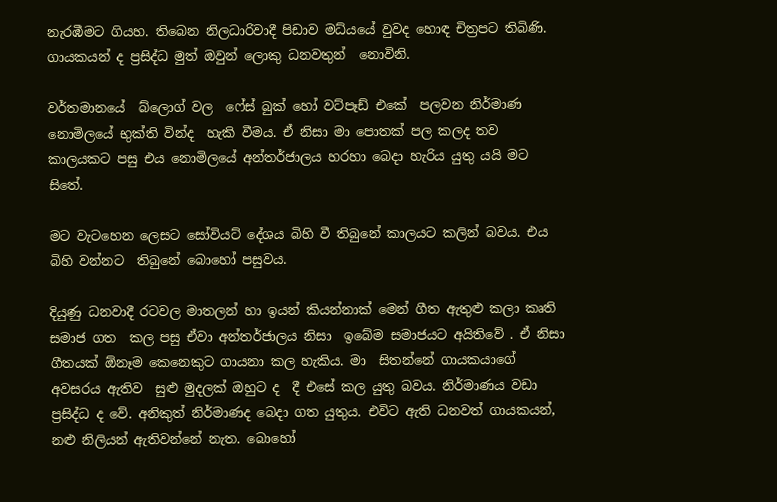නැරඹීමට ගියහ. තිබෙන නිලධාරිවාදී පිඩාව මධ්යයේ වුවද හොඳ චිත්‍රපට තිබිණි. ගායකයන් ද ප්‍රසිද්ධ මුත් ඔවුන් ලොකු ධනවතුන්  නොවිනි.

වර්තමානයේ  බ්ලොග් වල  ෆේස් බුක් හෝ වට්පෑඩ් එකේ  පලවන නිර්මාණ නොමිලයේ භුක්ති වින්ද  හැකි වීමය. ඒ නිසා මා පොතක් පල කලද තව කාලයකට පසු එය නොමිලයේ අන්තර්ජාලය හරහා බෙදා හැරිය යුතු යයි මට සිතේ.

මට වැටහෙන ලෙසට සෝවියට් දේශය බිහි වී තිබුනේ කාලයට කලින් බවය. එය බිහි වන්නට  තිබුනේ බොහෝ පසුවය.

දියුණු ධනවාදී රටවල මාතලන් හා ඉයන් කියන්නාක් මෙන් ගීත ඇතුළු කලා කෘති සමාජ ගත  කල පසු ඒවා අන්තර්ජාලය නිසා  ඉබේම සමාජයට අයිතිවේ . ඒ නිසා ගීතයක් ඕනෑම කෙනෙකුට ගායනා කල හැකිය. මා  සිතන්නේ ගායකයාගේ අවසරය ඇතිව  සුළු මුදලක් ඔහුට ද  දී එසේ කල යුතු බවය. නිර්මාණය වඩා ප්‍රසිද්ධ ද වේ. අනිකුත් නිර්මාණද බෙදා ගත යුතුය. එවිට ඇති ධනවත් ගායකයන්, නළු නිලියන් ඇතිවන්නේ නැත. බොහෝ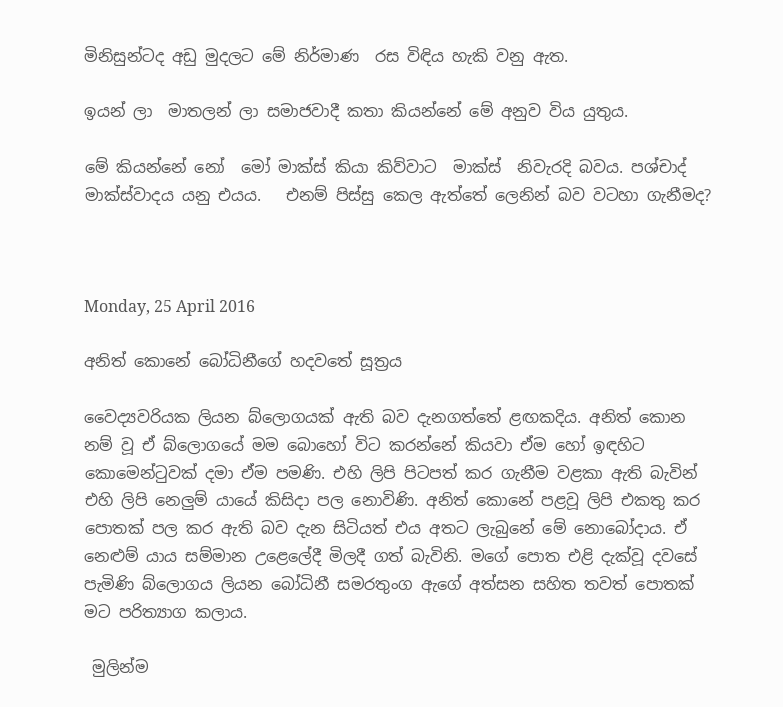මිනිසුන්ටද අඩු මුදලට මේ නිර්මාණ  රස විඳිය හැකි වනු ඇත.

ඉයන් ලා  මාතලන් ලා සමාජවාදී කතා කියන්නේ මේ අනුව විය යුතුය.

මේ කියන්නේ නෝ  මෝ මාක්ස් කියා කිව්වාට  මාක්ස්  නිවැරදි බවය. පශ්චාද් මාක්ස්වාදය යනු එයය.   එනම් පිස්සු කෙල ඇත්තේ ලෙනින් බව වටහා ගැනීමද?



Monday, 25 April 2016

අනිත් කොනේ බෝධිනීගේ හදවතේ සූත්‍රය

වෛද්‍යවරියක ලියන බ්ලොගයක් ඇති බව දැනගත්තේ ළඟකදිය. අනිත් කොන නම් වූ ඒ බ්ලොගයේ මම බොහෝ විට කරන්නේ කියවා ඒම හෝ ඉඳහිට කොමෙන්ටුවක් දමා ඒම පමණි. එහි ලිපි පිටපත් කර ගැනීම වළකා ඇති බැවින් එහි ලිපි නෙලුම් යායේ කිසිදා පල නොවිණි. අනිත් කොනේ පළවූ ලිපි එකතු කර පොතක් පල කර ඇති බව දැන සිටියත් එය අතට ලැබුනේ මේ නොබෝදාය. ඒ නෙළුම් යාය සම්මාන උළෙලේදී මිලදී ගත් බැවිනි. මගේ පොත එළි දැක්වූ දවසේ පැමිණි බ්ලොගය ලියන බෝධිනී සමරතුංග ඇගේ අත්සන සහිත තවත් පොතක් මට පරිත්‍යාග කලාය.

 මුලින්ම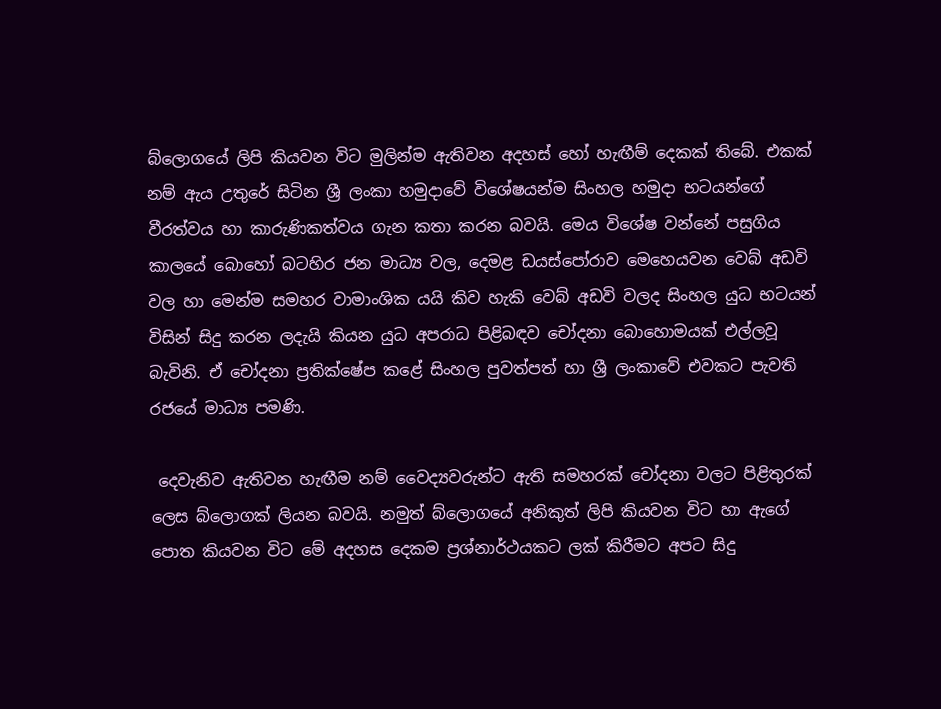බ්ලොගයේ ලිපි කියවන විට මුලින්ම ඇතිවන අදහස් හෝ හැඟීම් දෙකක් තිබේ. එකක් නම් ඇය උතුරේ සිටින ශ්‍රී ලංකා හමුදාවේ විශේෂයන්ම සිංහල හමුදා භටයන්ගේ වීරත්වය හා කාරුණිකත්වය ගැන කතා කරන බවයි. මෙය විශේෂ වන්නේ පසුගිය කාලයේ බොහෝ බටහිර ජන මාධ්‍ය වල, දෙමළ ඩයස්පෝරාව මෙහෙයවන වෙබ් අඩවි වල හා මෙන්ම සමහර වාමාංශික යයි කිව හැකි වෙබ් අඩවි වලද සිංහල යුධ භටයන් විසින් සිදු කරන ලදැයි කියන යුධ අපරාධ පිළිබඳව චෝදනා බොහොමයක් එල්ලවූ බැවිනි. ඒ චෝදනා ප්‍රතික්ෂේප කළේ සිංහල පුවත්පත් හා ශ්‍රී ලංකාවේ එවකට පැවති රජයේ මාධ්‍ය පමණි.

 දෙවැනිව ඇතිවන හැඟීම නම් වෛද්‍යවරුන්ට ඇති සමහරක් චෝදනා වලට පිළිතුරක් ලෙස බ්ලොගක් ලියන බවයි. නමුත් බ්ලොගයේ අනිකුත් ලිපි කියවන විට හා ඇගේ පොත කියවන විට මේ අදහස දෙකම ප්‍රශ්නාර්ථයකට ලක් කිරීමට අපට සිදු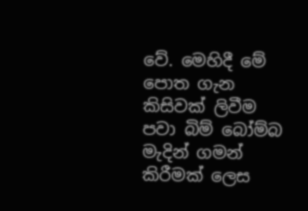වේ. මෙහිදී මේ පොත ගැන කිසිවක් ලිවීම පවා බිම් බෝම්බ මැදින් ගමන් කිරීමක් ලෙස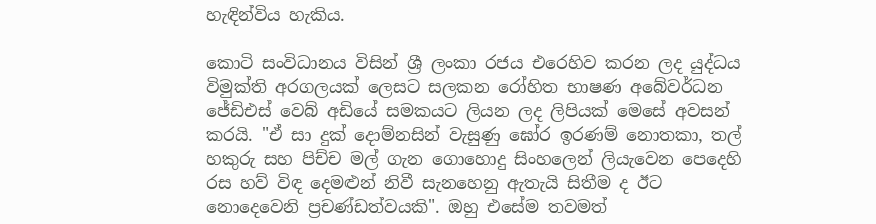හැඳින්විය හැකිය.

කොටි සංවිධානය විසින් ශ්‍රී ලංකා රජය එරෙහිව කරන ලද යුද්ධය විමුක්ති අරගලයක් ලෙසට සලකන රෝහිත භාෂණ අබේවර්ධන ජේඩිඑස් වෙබ් අඩියේ සමකයට ලියන ලද ලිපියක් මෙසේ අවසන් කරයි. "ඒ සා දුක් දොම්නසින් වැසුණු ඝෝර ඉරණම් නොතකා, තල් හකුරු සහ පිච්ච මල් ගැන ගොහොදු සිංහලෙන් ලියැවෙන පෙදෙහි රස හව් විඳ දෙමළුන් නිවී සැනහෙනු ඇතැයි සිතීම ද ඊට නොදෙවෙනි ප්‍රචණ්ඩත්වයකි". ඔහු එසේම තවමත්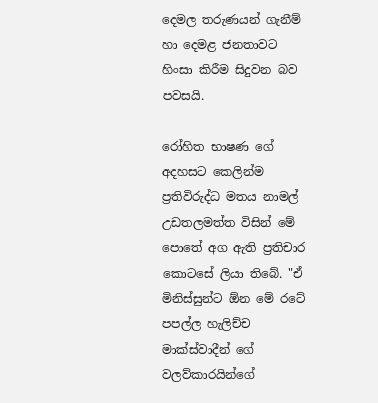දෙමල තරුණයන් ගැනීම් හා දෙමළ ජනතාවට හිංසා කිරීම සිදුවන බව පවසයි.

රෝහිත භාෂණ ගේ අදහසට කෙලින්ම ප්‍රතිවිරුද්ධ මතය නාමල් උඩතලමත්ත විසින් මේ පොතේ අග ඇති ප්‍රතිචාර කොටසේ ලියා තිබේ. "ඒ මිනිස්සුන්ට ඕන මේ රටේ පපල්ල හැලිච්ච මාක්ස්වාදීන් ගේ වලව්කාරයින්ගේ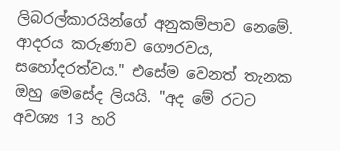ලිබරල්කාරයින්ගේ අනුකම්පාව නෙමේ. ආදරය කරුණාව ගෞරවය, සහෝදරත්වය." එසේම වෙනත් තැනක ඔහු මෙසේද ලියයි. "අද මේ රටට අවශ්‍ය 13 හරි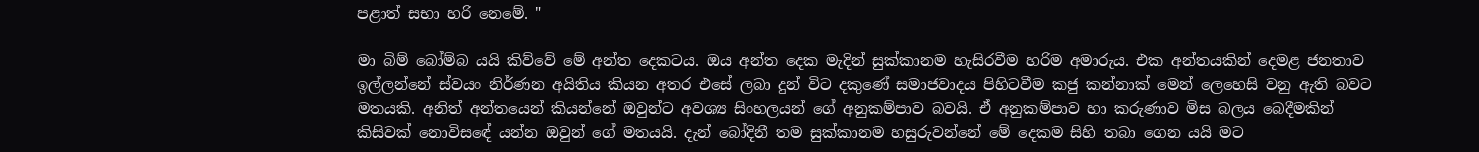පළාත් සභා හරි නෙමේ. "

මා බිම් බෝම්බ යයි කිව්වේ මේ අන්ත දෙකටය. ඔය අන්ත දෙක මැදින් සුක්කානම හැසිරවීම හරිම අමාරුය. එක අන්තයකින් දෙමළ ජනතාව ඉල්ලන්නේ ස්වයං නිර්ණන අයිතිය කියන අතර එසේ ලබා දුන් විට දකුණේ සමාජවාදය පිහිටවීම කජු කන්නාක් මෙන් ලෙහෙසි වනු ඇති බවට මතයකි. අනිත් අන්තයෙන් කියන්නේ ඔවුන්ට අවශ්‍ය සිංහලයන් ගේ අනුකම්පාව බවයි. ඒ අනුකම්පාව හා කරුණාව මිස බලය බෙදීමකින් කිසිවක් නොවිසඳේ යන්න ඔවුන් ගේ මතයයි. දැන් බෝදිනී තම සුක්කානම හසුරුවන්නේ මේ දෙකම සිහි තබා ගෙන යයි මට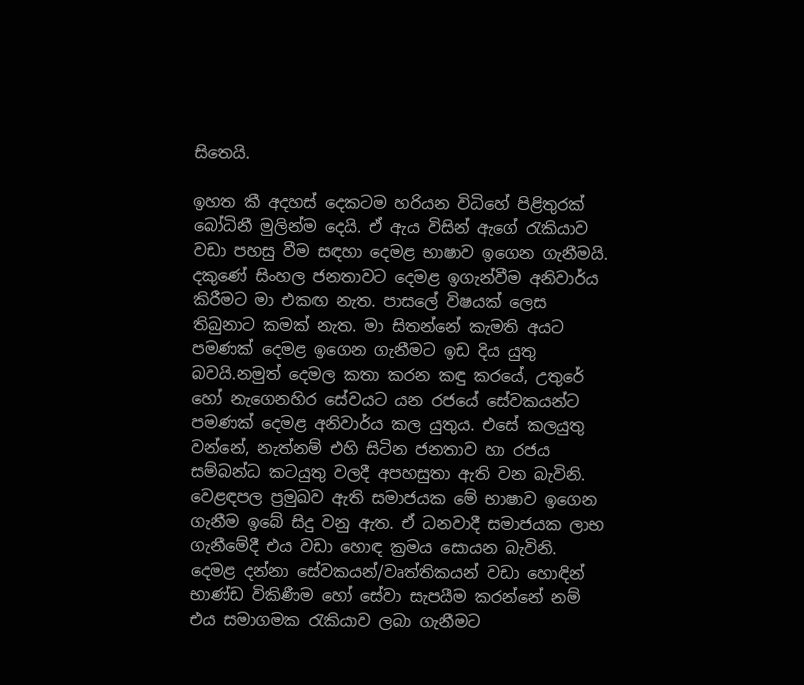සිතෙයි.

ඉහත කී අදහස් දෙකටම හරියන විධිහේ පිළිතුරක් බෝධිනී මුලින්ම දෙයි. ඒ ඇය විසින් ඇගේ රැකියාව වඩා පහසු වීම සඳහා දෙමළ භාෂාව ඉගෙන ගැනීමයි. දකුණේ සිංහල ජනතාවට දෙමළ ඉගැන්වීම අනිවාර්ය කිරීමට මා එකඟ නැත. පාසලේ විෂයක් ලෙස තිබුනාට කමක් නැත. මා සිතන්නේ කැමති අයට පමණක් දෙමළ ඉගෙන ගැනීමට ඉඩ දිය යුතු බවයි.නමුත් දෙමල කතා කරන කඳු කරයේ, උතුරේ හෝ නැගෙනහිර සේවයට යන රජයේ සේවකයන්ට පමණක් දෙමළ අනිවාර්ය කල යුතුය. එසේ කලයුතු වන්නේ, නැත්නම් එහි සිටින ජනතාව හා රජය සම්බන්ධ කටයුතු වලදී අපහසුතා ඇති වන බැවිනි. වෙළඳපල ප්‍රමුඛව ඇති සමාජයක මේ භාෂාව ඉගෙන ගැනීම ඉබේ සිදු වනු ඇත. ඒ ධනවාදී සමාජයක ලාභ ගැනීමේදී එය වඩා හොඳ ක්‍රමය සොයන බැවිනි. දෙමළ දන්නා සේවකයන්/වෘත්තිකයන් වඩා හොඳින් භාණ්ඩ විකිණීම හෝ සේවා සැපයීම කරන්නේ නම් එය සමාගමක රැකියාව ලබා ගැනීමට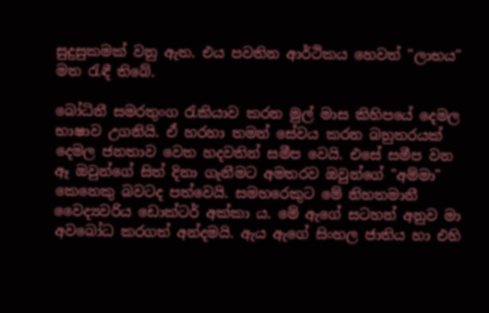සුදුසුකමක් වනු ඇත. එය පවතින ආර්ථිකය හෙවත් "ලාභය" මත රැඳී තිබේ.

බෝධිනී සමරතුංග රැකියාව කරන මුල් මාස කිහිපයේ දෙමල භාෂාව උගනියි. ඒ හරහා තමන් සේවය කරන බහුතරයක් දෙමල ජනතාව වෙත හදවතින් සමීප වෙයි. එසේ සමීප වන ඈ ඔවුන්ගේ සිත් දිනා ගැනීමට අමතරව ඔවුන්ගේ "අම්මා" කෙනෙකු බවටද පත්වෙයි. සමහරෙකුට මේ නිහතමානී වෛද්‍යවරිය ඩොක්ටර් අක්කා ය. මේ ඇගේ සටහන් අනුව මා අවබෝධ කරගත් අන්දමයි. ඇය ඇගේ සිංහල ජාතිය හා එහි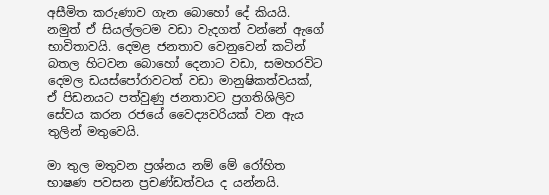අසීමිත කරුණාව ගැන බොහෝ දේ කියයි. නමුත් ඒ සියල්ලටම වඩා වැදගත් වන්නේ ඇගේ භාවිතාවයි. දෙමළ ජනතාව වෙනුවෙන් කටින් බතල හිටවන බොහෝ දෙනාට වඩා, සමහරවිට දෙමල ඩයස්පෝරාවටත් වඩා මානුෂිකත්වයක්, ඒ පිඩනයට පත්වුණු ජනතාවට ප්‍රගතිශිලිව සේවය කරන රජයේ වෛද්‍යවරියක් වන ඇය තුලින් මතුවෙයි.

මා තුල මතුවන ප්‍රශ්නය නම් මේ රෝහිත භාෂණ පවසන ප්‍රචණ්ඩත්වය ද යන්නයි.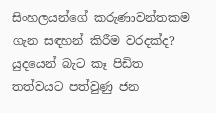සිංහලයන්ගේ කරුණාවන්තකම ගැන සඳහන් කිරීම වරදක්ද? යුදයෙන් බැට කෑ පිඩිත තත්වයට පත්වුණු ජන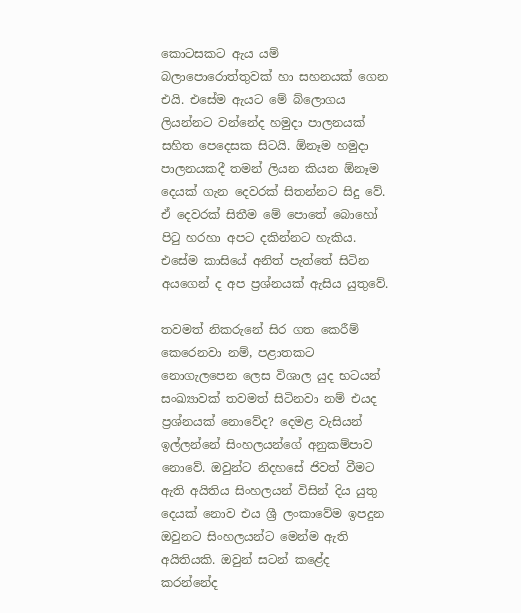කොටසකට ඇය යම් බලාපොරොත්තුවක් හා සහනයක් ගෙන එයි. එසේම ඇයට මේ බ්ලොගය ලියන්නට වන්නේද හමුදා පාලනයක් සහිත පෙදෙසක සිටයි. ඕනෑම හමුදා පාලනයකදී තමන් ලියන කියන ඕනෑම දෙයක් ගැන දෙවරක් සිතන්නට සිදු වේ. ඒ දෙවරක් සිතීම මේ පොතේ බොහෝ පිටු හරහා අපට දකින්නට හැකිය. එසේම කාසියේ අනිත් පැත්තේ සිටින අයගෙන් ද අප ප්‍රශ්නයක් ඇසිය යුතුවේ.

තවමත් නිකරුනේ සිර ගත කෙරීම් කෙරෙනවා නම්, පළාතකට නොගැලපෙන ලෙස විශාල යුද භටයන් සංඛ්‍යාවක් තවමත් සිටිනවා නම් එයද ප්‍රශ්නයක් නොවේද? දෙමළ වැසියන් ඉල්ලන්නේ සිංහලයන්ගේ අනුකම්පාව නොවේ. ඔවුන්ට නිදහසේ ජිවත් වීමට ඇති අයිතිය සිංහලයන් විසින් දිය යුතු දෙයක් නොව එය ශ්‍රී ලංකාවේම ඉපදුන ඔවුනට සිංහලයන්ට මෙන්ම ඇති අයිතියකි. ඔවුන් සටන් කළේද කරන්නේද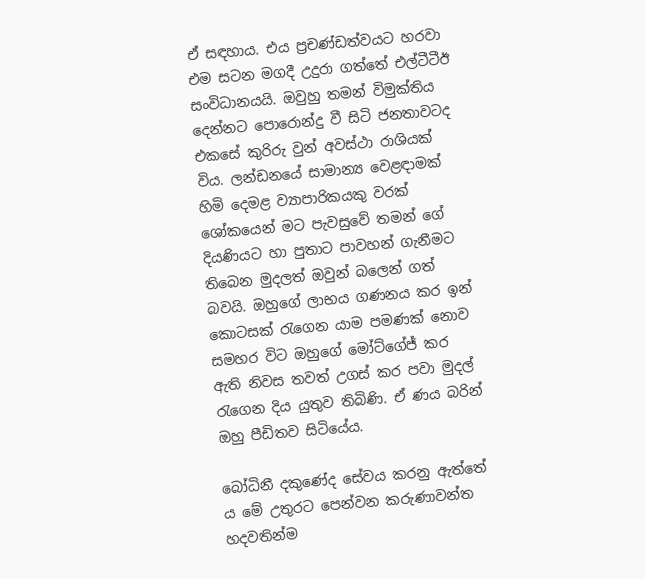ඒ සඳහාය. එය ප්‍රචණ්ඩත්වයට හරවා එම සටන මගදී උදුරා ගත්තේ එල්ටීටීඊ සංවිධානයයි. ඔවුහු තමන් විමුක්තිය දෙන්නට පොරොන්දු වී සිටි ජනතාවටද එකසේ කුරිරු වුන් අවස්ථා රාශියක් විය. ලන්ඩනයේ සාමාන්‍ය වෙළඳාමක් හිමි දෙමළ ව්‍යාපාරිකයකු වරක් ශෝකයෙන් මට පැවසුවේ තමන් ගේ දියණියට හා පුතාට පාවහන් ගැනීමට තිබෙන මුදලත් ඔවුන් බලෙන් ගත් බවයි. ඔහුගේ ලාභය ගණනය කර ඉන් කොටසක් රැගෙන යාම පමණක් නොව සමහර විට ඔහුගේ මෝට්ගේජ් කර ඇති නිවස තවත් උගස් කර පවා මුදල් රැගෙන දිය යුතුව තිබිණි. ඒ ණය බරින් ඔහු පීඩිතව සිටියේය.

බෝධිනී දකුණේද සේවය කරනු ඇත්තේ ය මේ උතුරට පෙන්වන කරුණාවන්ත හදවතින්ම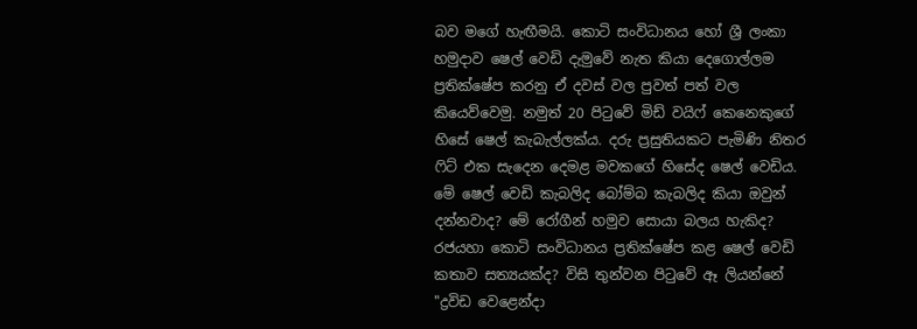බව මගේ හැඟීමයි. කොටි සංවිධානය හෝ ශ්‍රී ලංකා හමුදාව ෂෙල් වෙඩි දැමුවේ නැත කියා දෙගොල්ලම ප්‍රතික්ෂේප කරනු ඒ දවස් වල පුවත් පත් වල කියෙව්වෙමු. නමුත් 20 පිටුවේ මිඩ් වයිෆ් කෙනෙකුගේ හිසේ ෂෙල් කැබැල්ලක්ය. දරු ප්‍රසුතියකට පැමිණි නිතර ෆිට් එක සැදෙන දෙමළ මවකගේ හිසේද ෂෙල් වෙඩිය. මේ ෂෙල් වෙඩි කැබලිද බෝම්බ කැබලිද කියා ඔවුන් දන්නවාද? මේ රෝගීන් හමුව සොයා බලය හැකිද? රජයහා කොටි සංවිධානය ප්‍රතික්ෂේප කළ ෂෙල් වෙඩි කතාව සත්‍යයක්ද? විසි තුන්වන පිටුවේ ඈ ලියන්නේ "ද්‍රවිඩ වෙළෙන්දා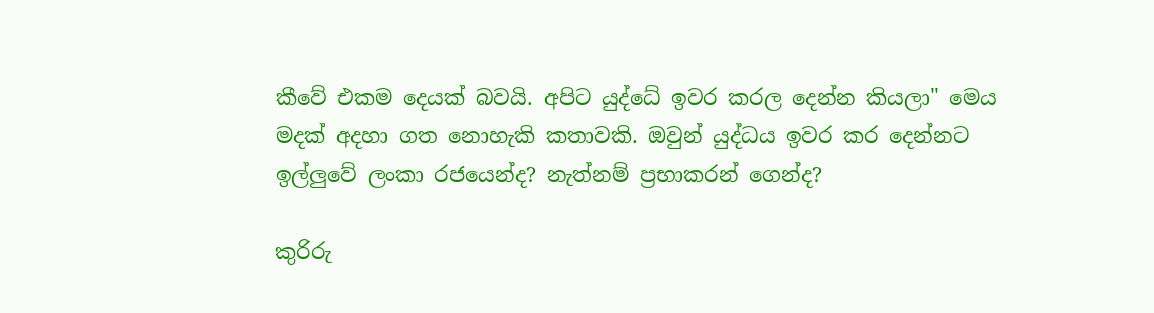කීවේ එකම දෙයක් බවයි. අපිට යුද්ධේ ඉවර කරල දෙන්න කියලා" මෙය මදක් අදහා ගත නොහැකි කතාවකි. ඔවුන් යුද්ධය ඉවර කර දෙන්නට ඉල්ලුවේ ලංකා රජයෙන්ද? නැත්නම් ප්‍රභාකරන් ගෙන්ද?

කුරිරු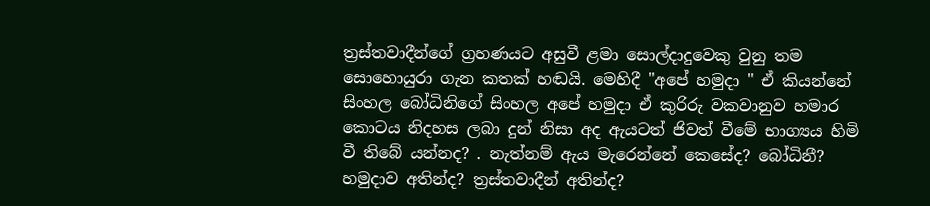ත්‍රස්තවාදීන්ගේ ග්‍රහණයට අසුවී ළමා සොල්දාදුවෙකු වුනු තම සොහොයුරා ගැන කතක් හඬයි. මෙහිදී "අපේ හමුදා " ඒ කියන්නේ සිංහල බෝධිනිගේ සිංහල අපේ හමුදා ඒ කුරිරු වකවානුව හමාර කොටය නිදහස ලබා දුන් නිසා අද ඇයටත් ජිවත් වීමේ භාග්‍යය හිමි වී තිබේ යන්නද? . නැත්නම් ඇය මැරෙන්නේ කෙසේද? බෝධිනී? හමුදාව අතින්ද? ත්‍රස්තවාදීන් අතින්ද?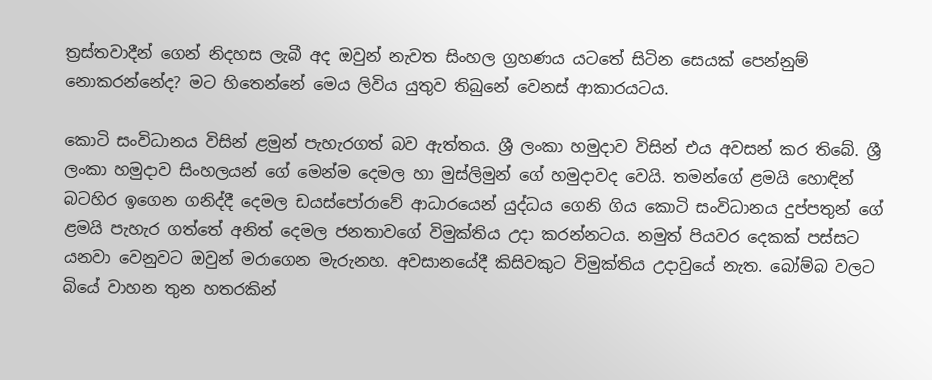ත්‍රස්තවාදීන් ගෙන් නිදහස ලැබී අද ඔවුන් නැවත සිංහල ග්‍රහණය යටතේ සිටින සෙයක් පෙන්නුම් නොකරන්නේද? මට හිතෙන්නේ මෙය ලිවිය යුතුව තිබුනේ වෙනස් ආකාරයටය.

කොටි සංවිධානය විසින් ළමුන් පැහැරගත් බව ඇත්තය. ශ්‍රී ලංකා හමුදාව විසින් එය අවසන් කර තිබේ. ශ්‍රී ලංකා හමුදාව සිංහලයන් ගේ මෙන්ම දෙමල හා මුස්ලිමුන් ගේ හමුදාවද වෙයි. තමන්ගේ ළමයි හොඳින් බටහිර ඉගෙන ගනිද්දී දෙමල ඩයස්පෝරාවේ ආධාරයෙන් යුද්ධය ගෙනි ගිය කොටි සංවිධානය දුප්පතුන් ගේ ළමයි පැහැර ගත්තේ අනිත් දෙමල ජනතාවගේ විමුක්තිය උදා කරන්නටය. නමුත් පියවර දෙකක් පස්සට යනවා වෙනුවට ඔවුන් මරාගෙන මැරුනහ. අවසානයේදී කිසිවකුට විමුක්තිය උදාවුයේ නැත. බෝම්බ වලට බියේ වාහන තුන හතරකින්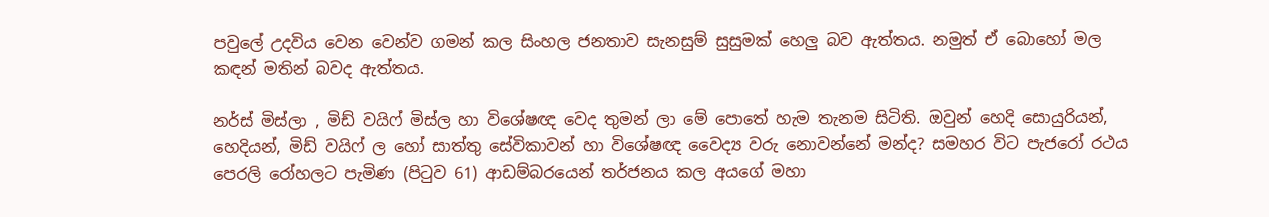පවුලේ උදවිය වෙන වෙන්ව ගමන් කල සිංහල ජනතාව සැනසුම් සුසුමක් හෙලු බව ඇත්තය. නමුත් ඒ බොහෝ මල කඳන් මතින් බවද ඇත්තය.

නර්ස් මිස්ලා , මිඩ් වයිෆ් මිස්ල හා විශේෂඥ වෙද තුමන් ලා මේ පොතේ හැම තැනම සිටිති. ඔවුන් හෙදි සොයුරියන්, හෙදියන්, මිඩ් වයිෆ් ල හෝ සාත්තු සේවිකාවන් හා විශේෂඥ වෛද්‍ය වරු නොවන්නේ මන්ද? සමහර විට පැජරෝ රථය පෙරලි රෝහලට පැමිණ (පිටුව 61) ආඩම්බරයෙන් තර්ජනය කල අයගේ මහා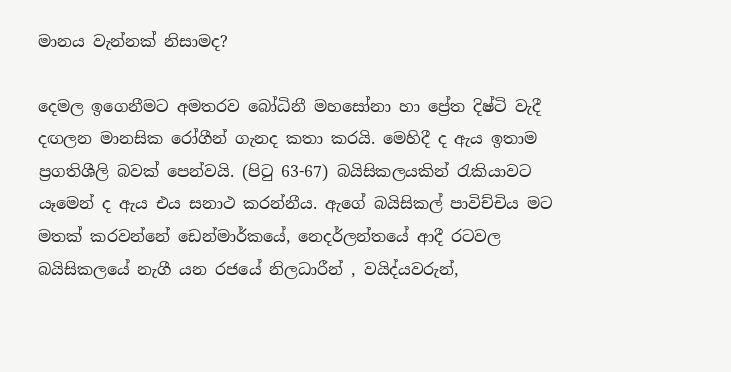මානය වැන්නක් නිසාමද?

දෙමල ඉගෙනීමට අමතරව බෝධිනී මහසෝනා හා ප්‍රේත දිෂ්ටි වැදී දඟලන මානසික රෝගීන් ගැනද කතා කරයි. මෙහිදී ද ඇය ඉතාම ප්‍රගතිශීලි බවක් පෙන්වයි. (පිටු 63-67) බයිසිකලයකින් රැකියාවට යෑමෙන් ද ඇය එය සනාථ කරන්නීය. ඇගේ බයිසිකල් පාවිච්චිය මට මතක් කරවන්නේ ඩෙන්මාර්කයේ, නෙදර්ලන්තයේ ආදී රටවල බයිසිකලයේ නැගී යන රජයේ නිලධාරීන් , වයිද්යවරුන්,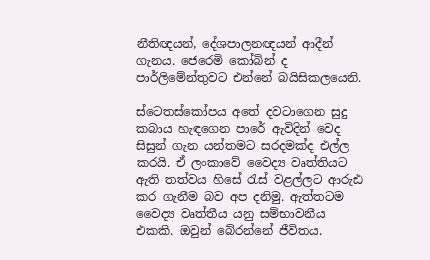නීතිඥයන්, දේශපාලනඥයන් ආදීන් ගැනය. ජෙරෙමි කෝබින් ද පාර්ලිමේන්තුවට එන්නේ බයිසිකලයෙනි.

ස්ටෙතස්කෝපය අතේ දවටාගෙන සුදු කබාය හැඳගෙන පාරේ ඇවිදින් වෙද සිසුන් ගැන යන්තමට සරදමක්ද එල්ල කරයි. ඒ ලංකාවේ වෛද්‍ය වෘත්තියට ඇති තත්වය හිසේ රැස් වළල්ලට ආරුඪ කර ගැනීම බව අප දනිමු. ඇත්තටම වෛද්‍ය වෘත්තීය යනු සම්භාවනීය එකකි. ඔවුන් බේරන්නේ ජීවිතය.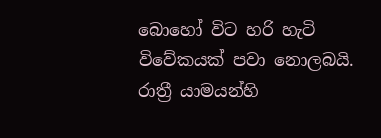බොහෝ විට හරි හැටි විවේකයක් පවා නොලබයි. රාත්‍රී යාමයන්හි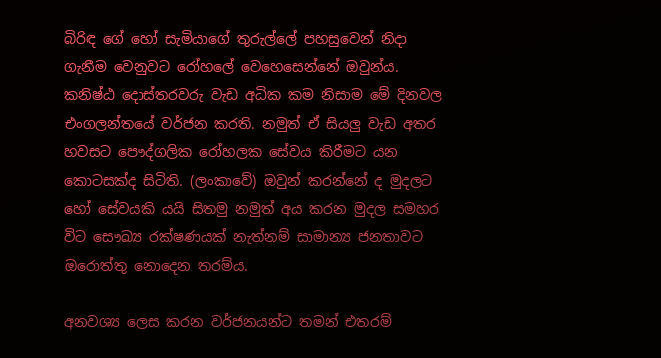බිරිඳ ගේ හෝ සැමියාගේ තුරුල්ලේ පහසුවෙන් නිදා ගැනීම වෙනුවට රෝහලේ වෙහෙසෙන්නේ ඔවුන්ය. කනිෂ්ඨ දොස්තරවරු වැඩ අධික කම නිසාම මේ දිනවල එංගලන්තයේ වර්ජන කරති. නමුත් ඒ සියලු වැඩ අතර හවසට පෞද්ගලික රෝහලක සේවය කිරීමට යන කොටසක්ද සිටිති. (ලංකාවේ) ඔවුන් කරන්නේ ද මුදලට හෝ සේවයකි යයි සිතමු නමුත් අය කරන මුදල සමහර විට සෞඛ්‍ය රක්ෂණයක් නැත්නම් සාමාන්‍ය ජනතාවට ඔරොත්තු නොදෙන තරම්ය.

අනවශ්‍ය ලෙස කරන වර්ජනයන්ට තමන් එතරම්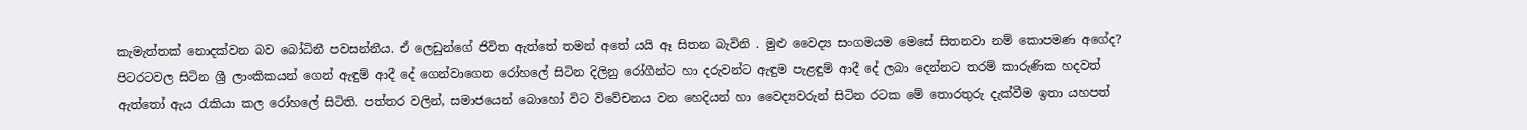කැමැත්තක් නොදක්වන බව බෝධිනී පවසන්නීය. ඒ ලෙඩුන්ගේ ජිවිත ඇත්තේ තමන් අතේ යයි ඈ සිතන බැවිනි . මුළු වෛද්‍ය සංගමයම මෙසේ සිතනවා නම් කොපමණ අගේද? පිටරටවල සිටින ශ්‍රී ලාංකිකයන් ගෙන් ඇඳුම් ආදී දේ ගෙන්වාගෙන රෝහලේ සිටින දිලිනු රෝගීන්ට හා දරුවන්ට ඇඳුම පැළඳුම් ආදී දේ ලබා දෙන්නට තරම් කාරුණික හදවත් ඇත්තෝ ඇය රැකියා කල රෝහලේ සිටිති. පත්තර වලින්, සමාජයෙන් බොහෝ විට විවේචනය වන හෙදියන් හා වෛද්‍යවරුන් සිටින රටක මේ තොරතුරු දැක්වීම ඉතා යහපත්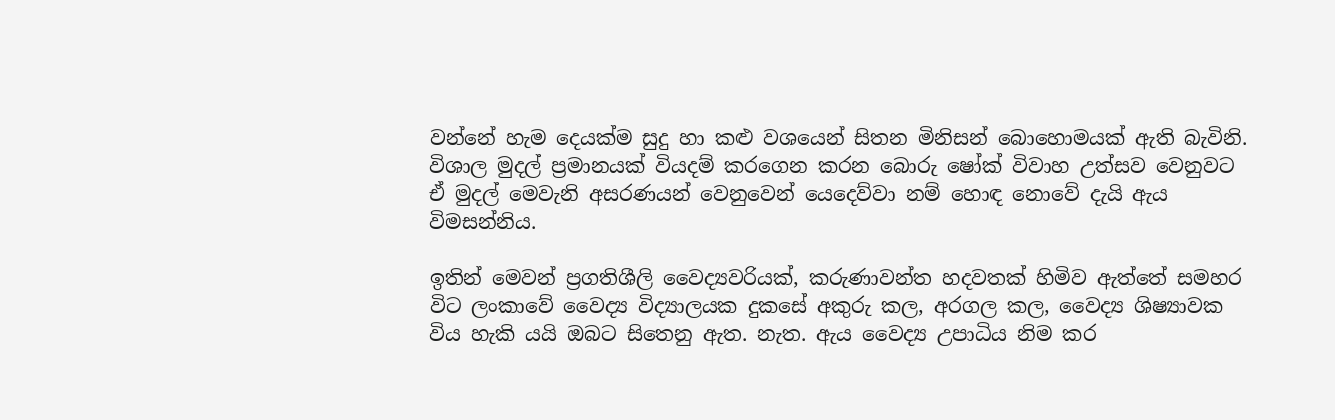වන්නේ හැම දෙයක්ම සුදු හා කළු වශයෙන් සිතන මිනිසන් බොහොමයක් ඇති බැවිනි. විශාල මුදල් ප්‍රමානයක් වියදම් කරගෙන කරන බොරු ෂෝක් විවාහ උත්සව වෙනුවට ඒ මුදල් මෙවැනි අසරණයන් වෙනුවෙන් යෙදෙව්වා නම් හොඳ නොවේ දැයි ඇය විමසන්නිය.

ඉතින් මෙවන් ප්‍රගතිශීලි වෛද්‍යවරියක්, කරුණාවන්ත හදවතක් හිමිව ඇත්තේ සමහර විට ලංකාවේ වෛද්‍ය විද්‍යාලයක දුකසේ අකුරු කල, අරගල කල, වෛද්‍ය ශිෂ්‍යාවක විය හැකි යයි ඔබට සිතෙනු ඇත. නැත. ඇය වෛද්‍ය උපාධිය නිම කර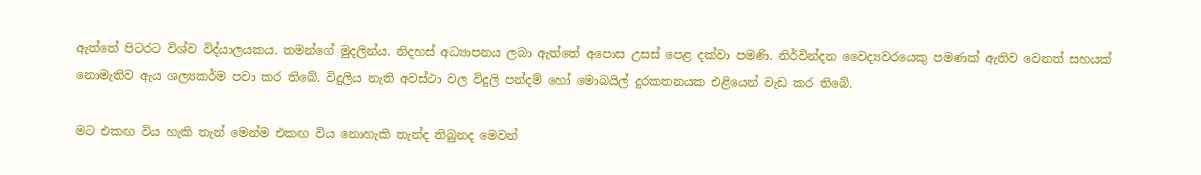ඇත්තේ පිටරට විශ්ව විද්යාලයකය. තමන්ගේ මුදලින්ය. නිදහස් අධ්‍යාපනය ලබා ඇත්තේ අපොස උසස් පෙළ දක්වා පමණි. නිර්වින්දන වෛද්‍යවරයෙකු පමණක් ඇතිව වෙනත් සහයක් නොමැතිව ඇය ශල්‍යකර්ම පවා කර තිබේ. විදුලිය නැති අවස්ථා වල විදුලි පන්දම් හෝ මොබයිල් දුරකතනයක එළියෙන් වැඩ කර තිබේ.

මට එකඟ විය හැකි තැන් මෙන්ම එකඟ විය නොහැකි තැන්ද තිබුනද මෙවන්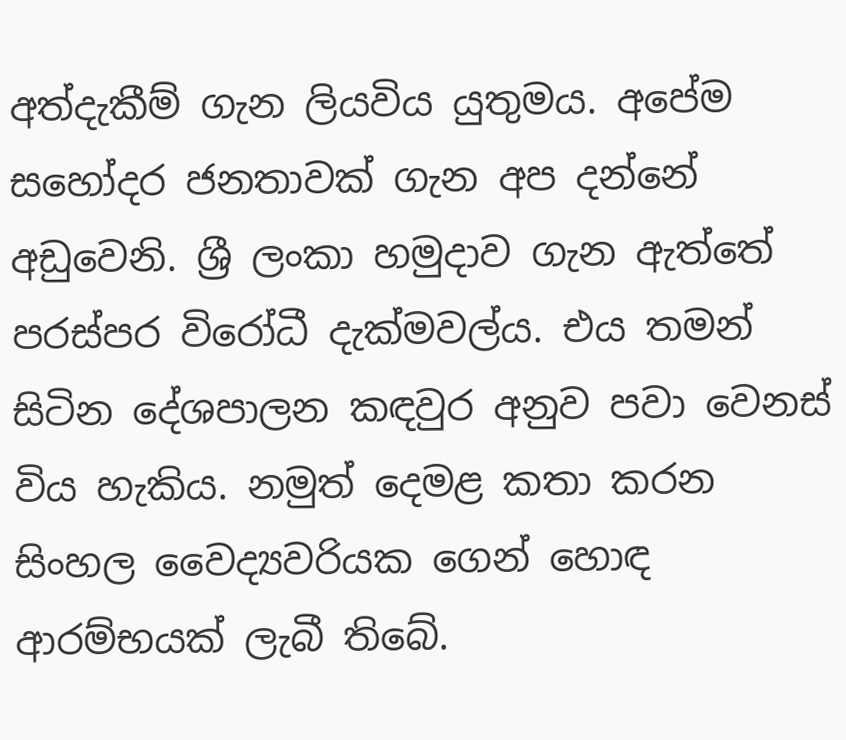අත්දැකීම් ගැන ලියවිය යුතුමය. අපේම සහෝදර ජනතාවක් ගැන අප දන්නේ අඩුවෙනි. ශ්‍රී ලංකා හමුදාව ගැන ඇත්තේ පරස්පර විරෝධී දැක්මවල්ය. එය තමන් සිටින දේශපාලන කඳවුර අනුව පවා වෙනස් විය හැකිය. නමුත් දෙමළ කතා කරන සිංහල වෛද්‍යවරියක ගෙන් හොඳ ආරම්භයක් ලැබී තිබේ.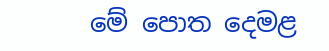මේ පොත දෙමළ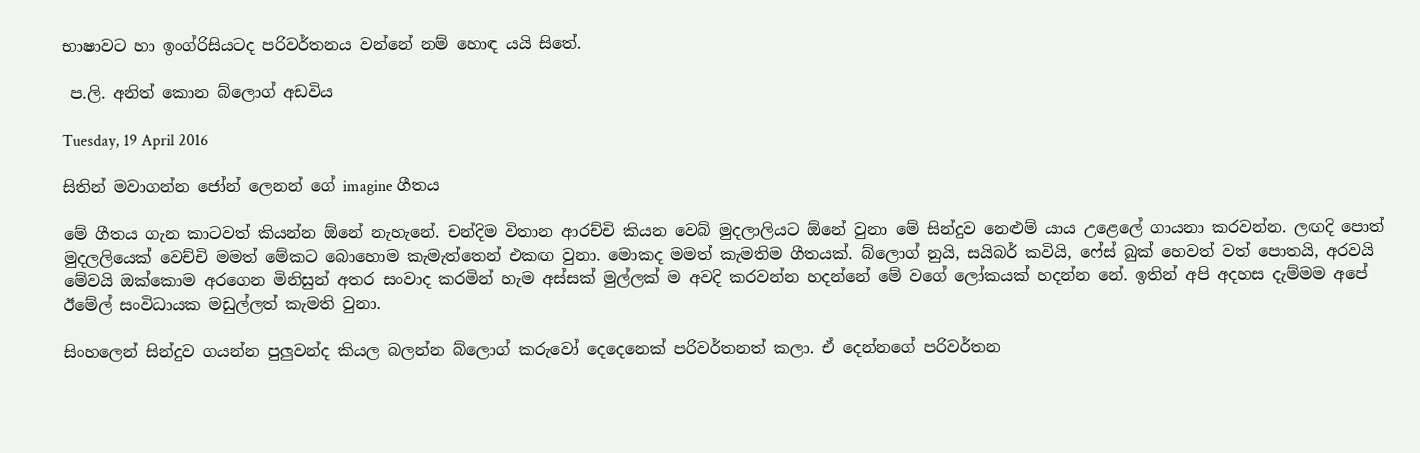භාෂාවට හා ඉංග්රිසියටද පරිවර්තනය වන්නේ නම් හොඳ යයි සිතේ.

 ප.ලි. අනිත් කොන බ්ලොග් අඩවිය

Tuesday, 19 April 2016

සිතින් මවාගන්න ජෝන් ලෙනන් ගේ imagine ගීතය

මේ ගීතය ගැන කාටවත් කියන්න ඕනේ නැහැනේ. චන්දිම විතාන ආරච්චි කියන වෙබ් මුදලාලියට ඕනේ වුනා මේ සින්දුව නෙළුම් යාය උළෙලේ ගායනා කරවන්න. ලඟදි පොත් මුදලලියෙක් වෙච්චි මමත් මේකට බොහොම කැමැත්තෙන් එකඟ වුනා. මොකද මමත් කැමතිම ගීතයක්. බ්ලොග් නුයි, සයිබර් කවියි, ෆේස් බුක් හෙවත් වත් පොතයි, අරවයි මේවයි ඔක්කොම අරගෙන මිනිසුන් අතර සංවාද කරමින් හැම අස්සක් මුල්ලක් ම අවදි කරවන්න හදන්නේ මේ වගේ ලෝකයක් හදන්න නේ. ඉතින් අපි අදහස දැම්මම අපේ ඊමේල් සංවිධායක මඩුල්ලත් කැමති වුනා.

සිංහලෙන් සින්දුව ගයන්න පුලුවන්ද කියල බලන්න බ්ලොග් කරුවෝ දෙදෙනෙක් පරිවර්තනත් කලා. ඒ දෙන්නගේ පරිවර්තන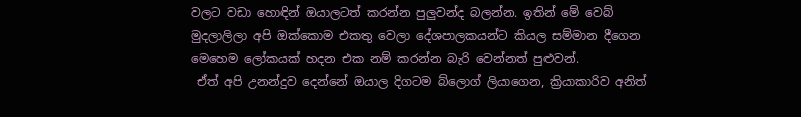වලට වඩා හොඳින් ඔයාලටත් කරන්න පුලුවන්ද බලන්න. ඉතින් මේ වෙබ් මුදලාලිලා අපි ඔක්කොම එකතු වෙලා දේශපාලකයන්ට කියල සම්මාන දීගෙන මෙහෙම ලෝකයක් හදන එක නම් කරන්න බැරි වෙන්නත් පුළුවන්.
 ඒත් අපි උනන්දුව දෙන්නේ ඔයාල දිගටම බ්ලොග් ලියාගෙන, ක්‍රියාකාරිව අනිත්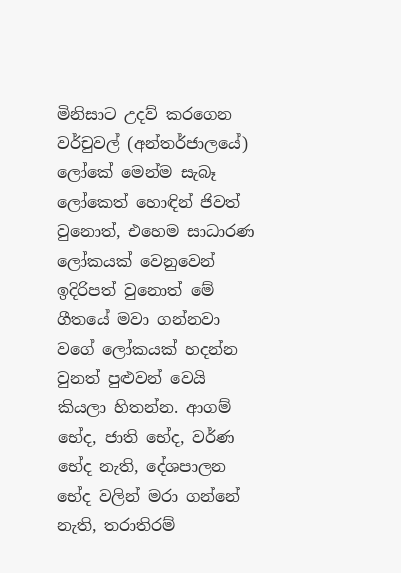මිනිසාට උදව් කරගෙන වර්චුවල් (අන්තර්ජාලයේ) ලෝකේ මෙන්ම සැබෑ ලෝකෙත් හොඳින් ජිවත් වුනොත්, එහෙම සාධාරණ ලෝකයක් වෙනුවෙන් ඉදිරිපත් වුනොත් මේ ගීතයේ මවා ගන්නවා වගේ ලෝකයක් හදන්න වුනත් පුළුවන් වෙයි කියලා හිතන්න. ආගම් භේද, ජාති භේද, වර්ණ භේද නැති, දේශපාලන භේද වලින් මරා ගන්නේ නැති, තරාතිරම්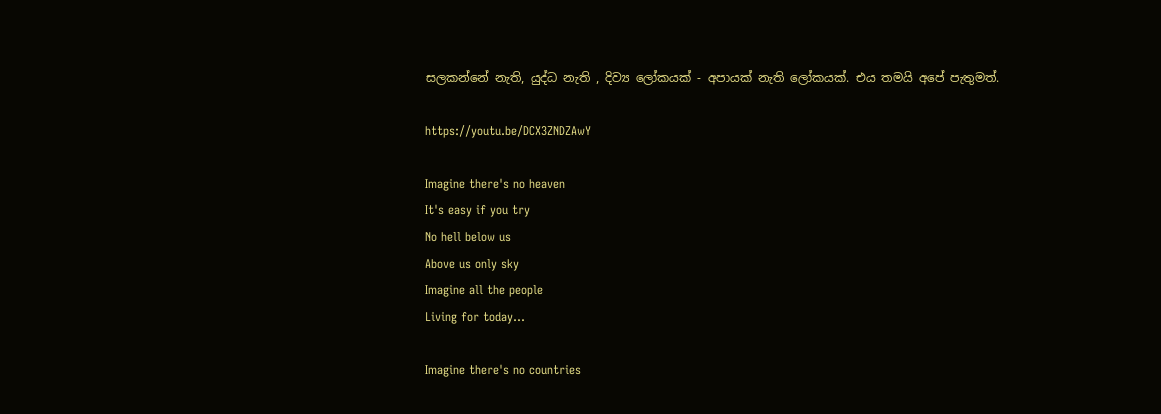සලකන්නේ නැති, යුද්ධ නැති , දිව්‍ය ලෝකයක් - අපායක් නැති ලෝකයක්. එය තමයි අපේ පැතුමත්.

https://youtu.be/DCX3ZNDZAwY

Imagine there's no heaven
It's easy if you try
No hell below us
Above us only sky
Imagine all the people
Living for today...

Imagine there's no countries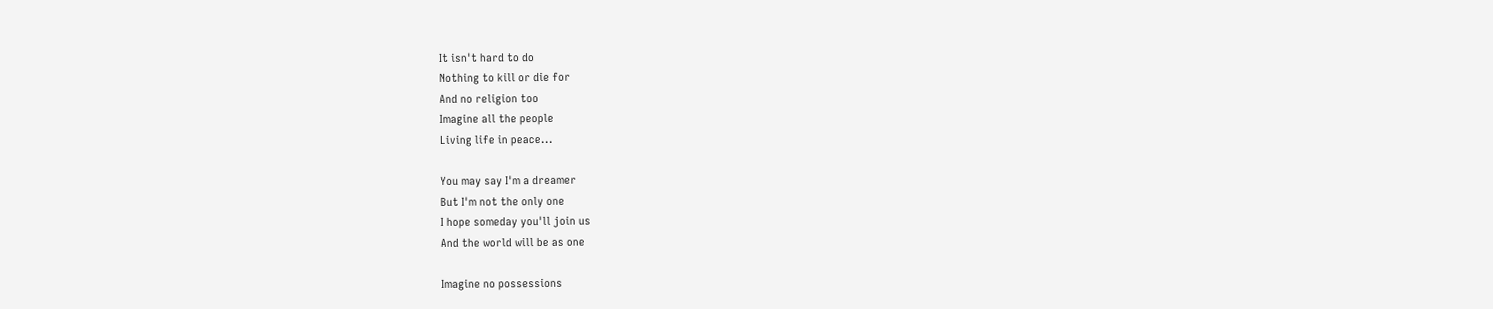It isn't hard to do
Nothing to kill or die for
And no religion too
Imagine all the people
Living life in peace...

You may say I'm a dreamer
But I'm not the only one
I hope someday you'll join us
And the world will be as one

Imagine no possessions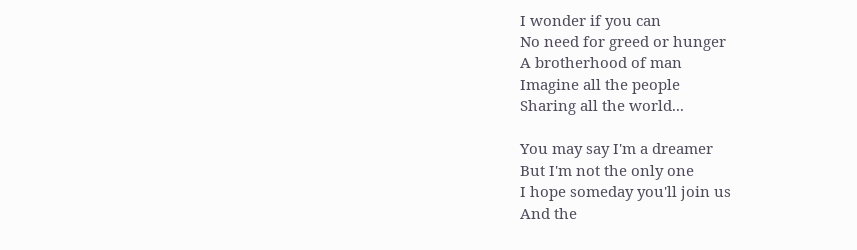I wonder if you can
No need for greed or hunger
A brotherhood of man
Imagine all the people
Sharing all the world...

You may say I'm a dreamer
But I'm not the only one
I hope someday you'll join us
And the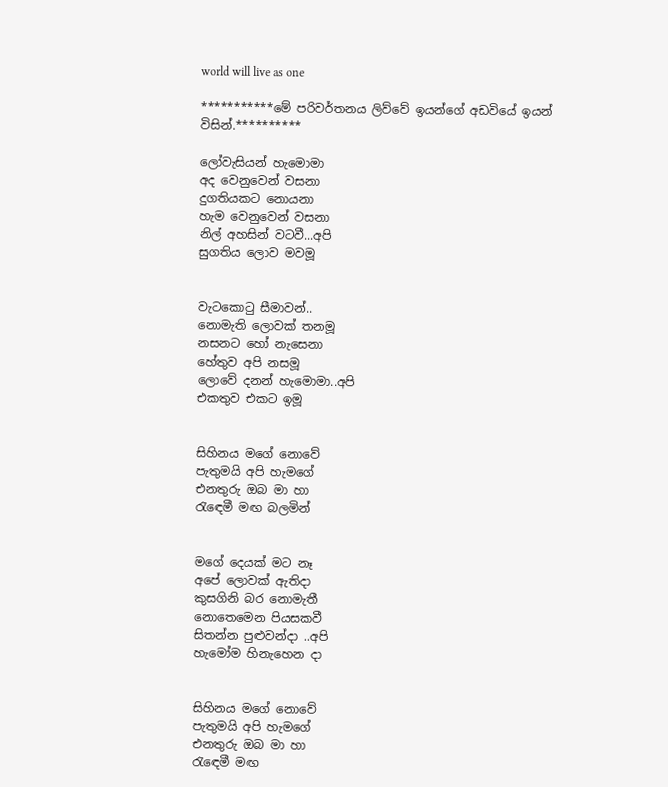world will live as one

***********මේ පරිවර්තනය ලිව්වේ ඉයන්ගේ අඩවියේ ඉයන් විසින්.**********

ලෝවැසියන් හැමොමා
අද වෙනුවෙන් වසනා
දුගතියකට නොයනා
හැම වෙනුවෙන් වසනා
නිල් අහසින් වටවී...අපි
සුගතිය ලොව මවමූ


වැටකොටු සීමාවන්..
නොමැති ලොවක් තනමූ
නසනට හෝ නැසෙනා
හේතුව අපි නසමූ
ලොවේ දනන් හැමොමා..අපි
එකතුව එකට ඉමූ


සිහිනය මගේ නොවේ
පැතුමයි අපි හැමගේ
එනතුරු ඔබ මා හා
රැඳෙමී මඟ බලමින්


මගේ දෙයක් මට නෑ
අපේ ලොවක් ඇතිදා
කුසගිනි බර නොමැතී
නොතෙමෙන පියසකවී
සිතන්න පුළුවන්දා ..අපි
හැමෝම හිනැහෙන දා


සිහිනය මගේ නොවේ
පැතුමයි අපි හැමගේ
එනතුරු ඔබ මා හා
රැඳෙමී මඟ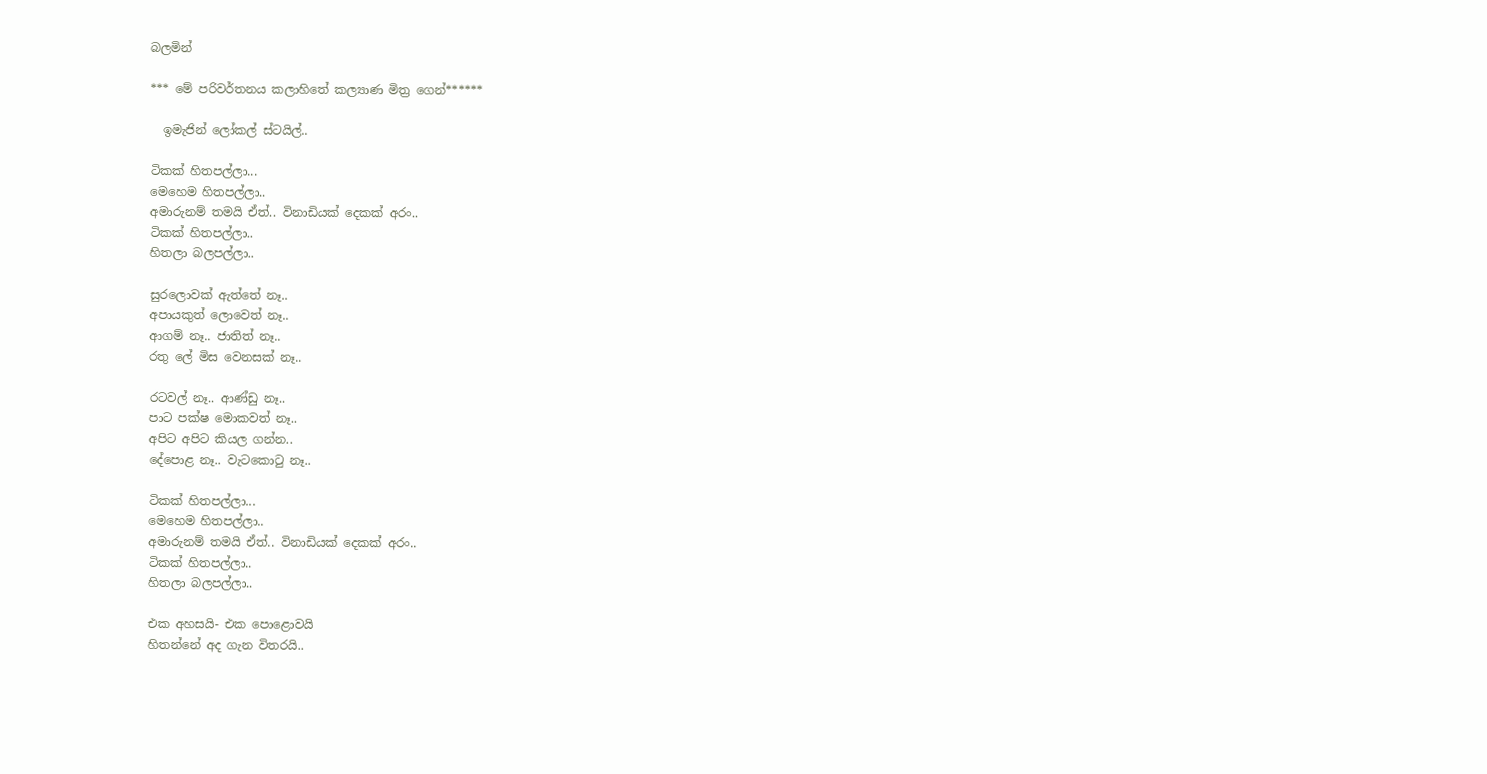බලමින්

*** මේ පරිවර්තනය කලාහිතේ කල්‍යාණ මිත්‍ර ගෙන්******

  ඉමැජින් ලෝකල් ස්ටයිල්..

ටිකක් හිතපල්ලා...
මෙහෙම හිතපල්ලා..
අමාරුනම් තමයි ඒත්.. විනාඩියක් දෙකක් අරං..
ටිකක් හිතපල්ලා..
හිතලා බලපල්ලා..

සුරලොවක් ඇත්තේ නෑ..
අපායකුත් ලොවෙත් නෑ..
ආගම් නෑ.. ජාතිත් නෑ..
රතු ලේ මිස වෙනසක් නෑ..

රටවල් නෑ.. ආණ්ඩු නෑ..
පාට පක්ෂ මොකවත් නෑ..
අපිට අපිට කියල ගන්න..
දේපොළ නෑ.. වැටකොටු නෑ..

ටිකක් හිතපල්ලා...
මෙහෙම හිතපල්ලා..
අමාරුනම් තමයි ඒත්.. විනාඩියක් දෙකක් අරං..
ටිකක් හිතපල්ලා..
හිතලා බලපල්ලා..

එක අහසයි- එක පොළොවයි
හිතන්නේ අද ගැන විතරයි..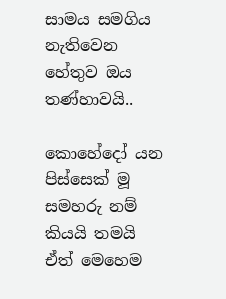සාමය සමගිය නැතිවෙන
හේතුව ඔය තණ්හාවයි..

කොහේදෝ යන පිස්සෙක් මූ
සමහරු නම් කියයි තමයි
ඒත් මෙහෙම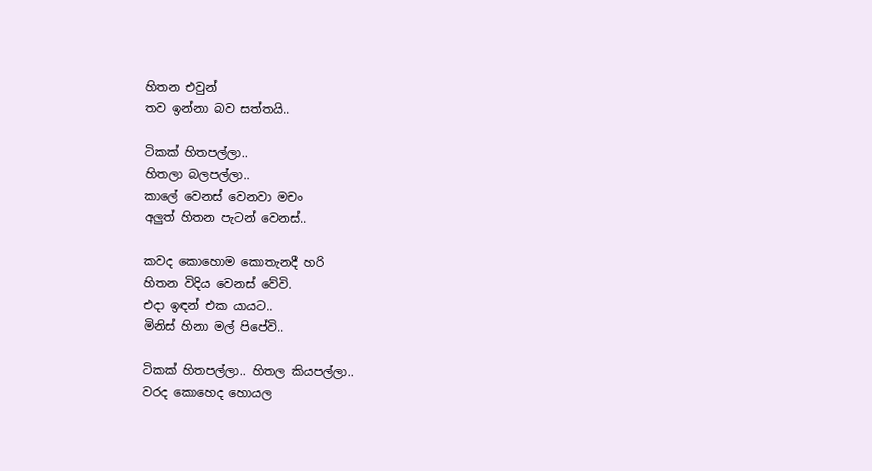හිතන එවුන්
තව ඉන්නා බව සත්තයි..

ටිකක් හිතපල්ලා..
හිතලා බලපල්ලා..
කාලේ වෙනස් වෙනවා මචං
අලුත් හිතන පැටන් වෙනස්..

කවද කොහොම කොතැනදී හරි
හිතන විදිය වෙනස් වේවි.
එදා ඉඳන් එක යායට..
මිනිස් හිනා මල් පිපේවි..

ටිකක් හිතපල්ලා.. හිතල කියපල්ලා..
වරද කොහෙද හොයල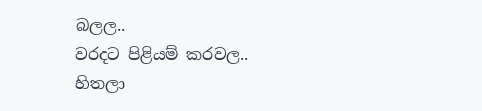බලල..
වරදට පිළියම් කරවල..
හිතලා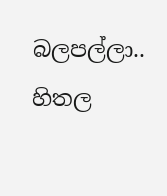බලපල්ලා.. හිතල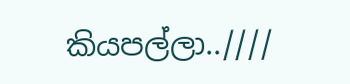කියපල්ලා..////